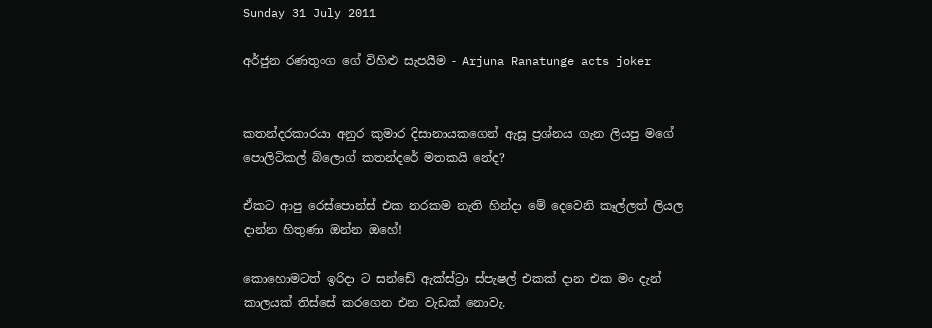Sunday 31 July 2011

අර්ජුන රණතුංග ගේ විහිළු සැපයීම - Arjuna Ranatunge acts joker


කතන්දරකාරයා අනුර කුමාර දිසානායකගෙන් ඇසූ ප්‍රශ්නය ගැන ලියපු මගේ පොලිටිකල් බ්ලොග් කතන්දරේ මතකයි නේද?

ඒකට ආපු රෙස්පොන්ස් එක නරකම නැති හින්දා මේ දෙවෙනි කෑල්ලත් ලියල දාන්න හිතුණා ඔන්න ඔහේ!

කොහොමටත් ඉරිදා ට සන්ඩේ ඇක්ස්ට්‍රා ස්පැෂල් එකක් දාන එක මං දැන් කාලයක් තිස්සේ කරගෙන එන වැඩක් නොවැ.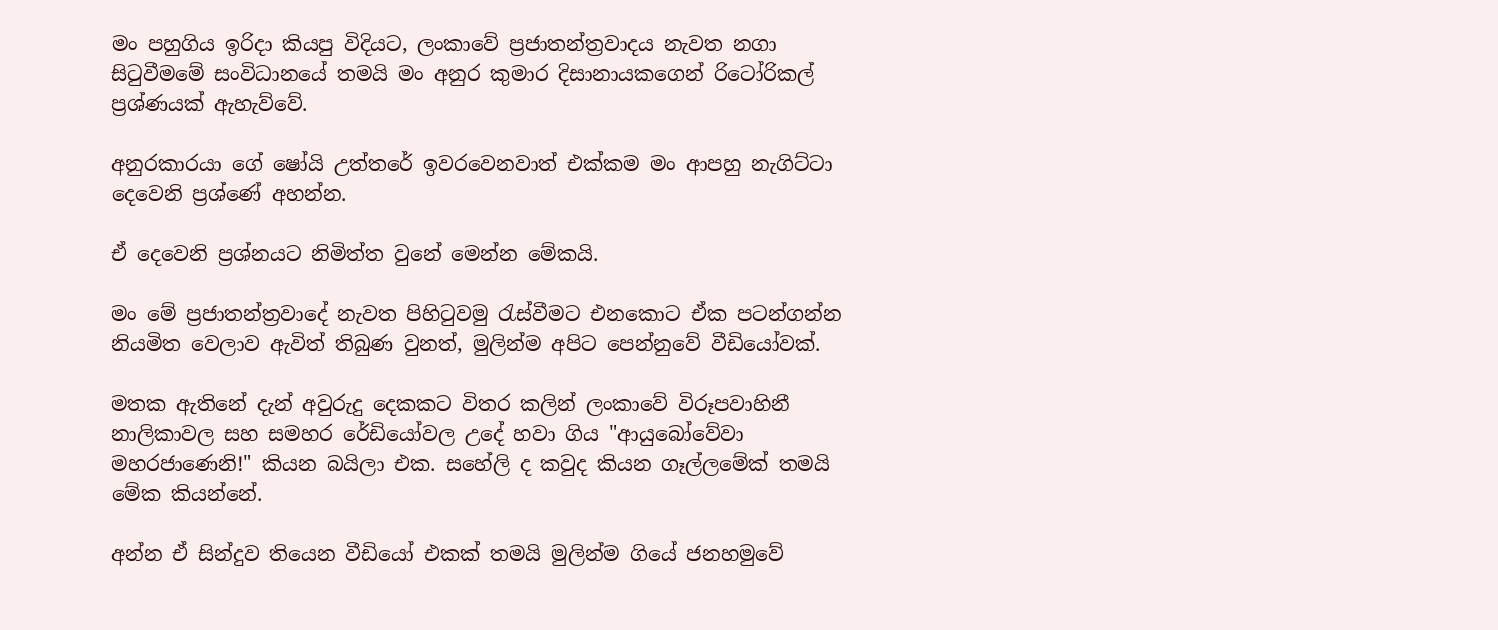මං පහුගිය ඉරිදා කියපු විදියට, ලංකාවේ ප්‍රජාතන්ත්‍රවාදය නැවත නගා සිටුවීමමේ සංවිධානයේ තමයි මං අනුර කුමාර දිසානායකගෙන් රිටෝරිකල් ප්‍රශ්ණයක් ඇහැව්වේ.

අනුරකාරයා ගේ ෂෝයි උත්තරේ ඉවරවෙනවාත් එක්කම මං ආපහු නැගිට්ටා දෙවෙනි ප්‍රශ්ණේ අහන්න.

ඒ දෙවෙනි ප්‍රශ්නයට නිමිත්ත වුනේ මෙන්න මේකයි.

මං මේ ප්‍රජාතන්ත්‍රවාදේ නැවත පිහිටුවමු රැස්වීමට එනකොට ඒක පටන්ගන්න නියමිත වෙලාව ඇවිත් තිබුණ වුනත්, මුලින්ම අපිට පෙන්නුවේ වීඩියෝවක්.

මතක ඇතිනේ දැන් අවුරුදු දෙකකට විතර කලින් ලංකාවේ විරූපවාහිනී නාලිකාවල සහ සමහර රේඩියෝවල උදේ හවා ගිය "ආයුබෝවේවා මහරජාණෙනි!" කියන බයිලා එක. සහේලි ද කවුද කියන ගෑල්ලමේක් තමයි මේක කියන්නේ.

අන්න ඒ සින්දුව තියෙන වීඩියෝ එකක් තමයි මුලින්ම ගියේ ජනහමුවේ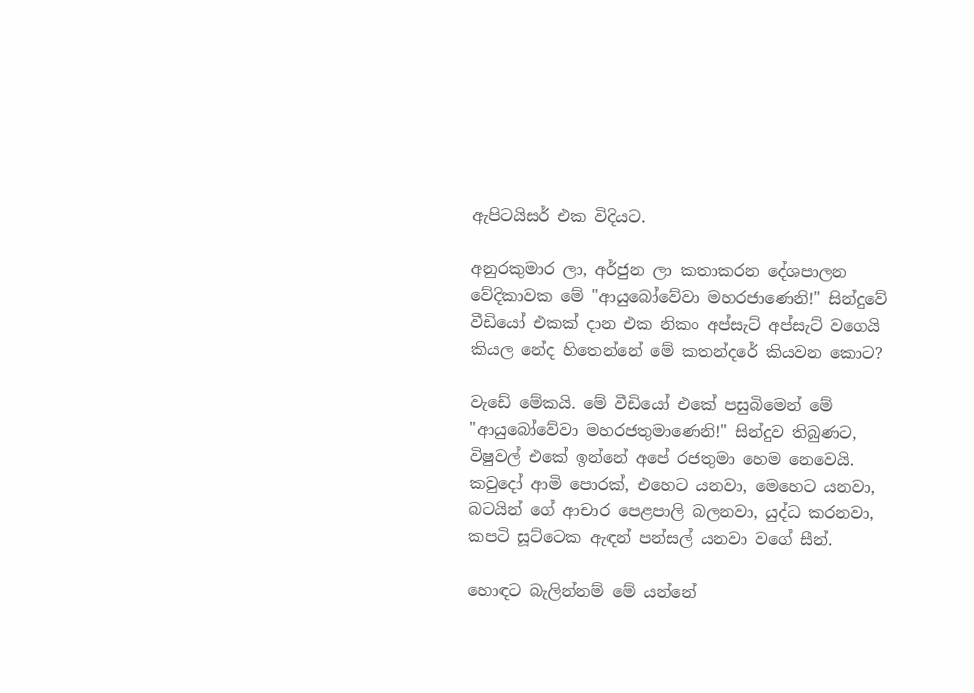ඇපිටයිසර් එක විදියට.

අනුරකුමාර ලා, අර්ජුන ලා කතාකරන දේශපාලන වේදිකාවක මේ "ආයුබෝවේවා මහරජාණෙනි!" සින්දුවේ වීඩියෝ එකක් දාන එක නිකං අප්සැට් අප්සැට් වගෙයි කියල නේද හිතෙන්නේ මේ කතන්දරේ කියවන කොට?

වැඩේ මේකයි. මේ වීඩියෝ එකේ පසුබිමෙන් මේ "ආයුබෝවේවා මහරජතුමාණෙනි!" සින්දුව තිබුණට, විෂුවල් එකේ ඉන්නේ අපේ රජතුමා හෙම නෙවෙයි. කවුදෝ ආමි පොරක්, එහෙට යනවා, මෙහෙට යනවා, බටයින් ගේ ආචාර පෙළපාලි බලනවා, යුද්ධ කරනවා, කපටි සූට්ටෙක ඇඳන් පන්සල් යනවා වගේ සීන්.

හොඳට බැලින්නම් මේ යන්නේ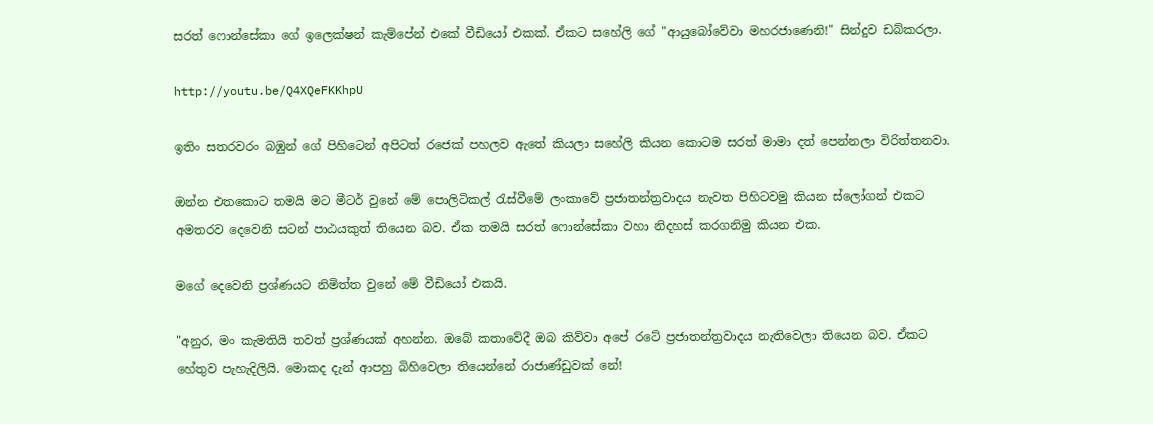සරත් ෆොන්සේකා ගේ ඉලෙක්ෂන් කැම්පේන් එකේ වීඩියෝ එකක්. ඒකට සහේලි ගේ "ආයුබෝවේවා මහරජාණෙනි!" සින්දුව ඩබ්කරලා.

http://youtu.be/Q4XQeFKKhpU

ඉතිං සතරවරං බඹුන් ගේ පිහිටෙන් අපිටත් රජෙක් පහලව ඇතේ කියලා සහේලි කියන කොටම සරත් මාමා දත් පෙන්නලා විරිත්තනවා.

ඔන්න එතකොට තමයි මට මීටර් වුනේ මේ පොලිටිකල් රැස්වීමේ ලංකාවේ ප්‍රජාතන්ත්‍රවාදය නැවත පිහිටවමු කියන ස්ලෝගන් එකට අමතරව දෙවෙනි සටන් පාඨයකුත් තියෙන බව. ඒක තමයි සරත් ෆොන්සේකා වහා නිදහස් කරගනිමු කියන එක.

මගේ දෙවෙනි ප්‍රශ්ණයට නිමිත්ත වුනේ මේ වීඩියෝ එකයි.

"අනුර, මං කැමතියි තවත් ප්‍රශ්ණයක් අහන්න. ඔබේ කතාවේදී ඔබ කිව්වා අපේ රටේ ප්‍රජාතන්ත්‍රවාදය නැතිවෙලා තියෙන බව. ඒකට හේතුව පැහැදිලියි. මොකද දැන් ආපහු බිහිවෙලා තියෙන්නේ රාජාණ්ඩුවක් නේ!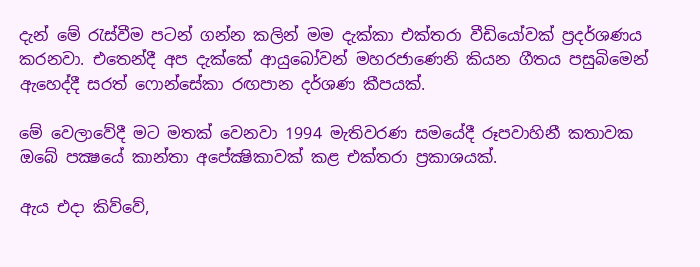දැන් මේ රැස්වීම පටන් ගන්න කලින් මම දැක්කා එක්තරා වීඩියෝවක් ප්‍රදර්ශණය කරනවා. එතෙන්දී අප දැක්කේ ආයුබෝවන් මහරජාණෙනි කියන ගීතය පසුබිමෙන් ඇහෙද්දී සරත් ෆොන්සේකා රඟපාන දර්ශණ කීපයක්.

මේ වෙලාවේදී මට මතක් වෙනවා 1994 මැතිවරණ සමයේදී රූපවාහිනී කතාවක ඔබේ පක්‍ෂයේ කාන්තා අපේක්‍ෂිකාවක් කළ එක්තරා ප්‍රකාශයක්.

ඇය එදා කිව්වේ,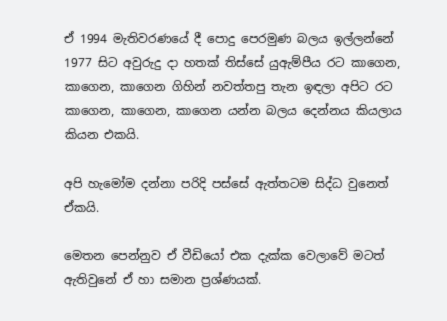ඒ 1994 මැතිවරණයේ දී පොදු පෙරමුණ බලය ඉල්ලන්නේ 1977 සිට අවුරුදු දා හතක් තිස්සේ යුඇම්පීය රට කාගෙන, කාගෙන, කාගෙන ගිහින් නවත්තපු තැන ඉඳලා අපිට රට කාගෙන, කාගෙන, කාගෙන යන්න බලය දෙන්නය කියලාය කියන එකයි.

අපි හැමෝම දන්නා පරිදි පස්සේ ඇත්තටම සිද්ධ වුනෙත් ඒකයි.

මෙතන පෙන්නුව ඒ වීඩියෝ එක දැක්ක වෙලාවේ මටත් ඇතිවුනේ ඒ හා සමාන ප්‍රශ්ණයක්.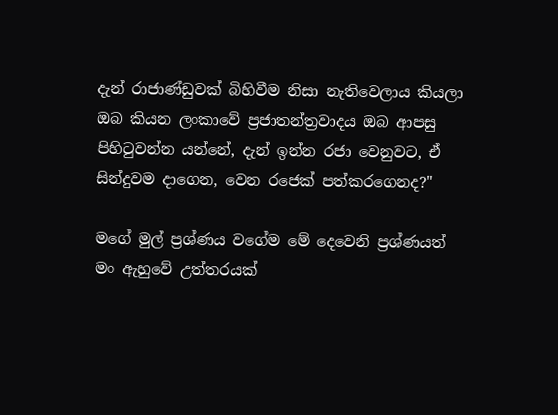දැන් රාජාණ්ඩුවක් බිහිවීම නිසා නැතිවෙලාය කියලා ඔබ කියන ලංකාවේ ප්‍රජාතන්ත්‍රවාදය ඔබ ආපසු පිහිටුවන්න යන්නේ, දැන් ඉන්න රජා වෙනුවට, ඒ සින්දුවම දාගෙන, වෙන රජෙක් පත්කරගෙනද?"

මගේ මුල් ප්‍රශ්ණය වගේම මේ දෙවෙනි ප්‍රශ්ණයත් මං ඇහුවේ උත්තරයක්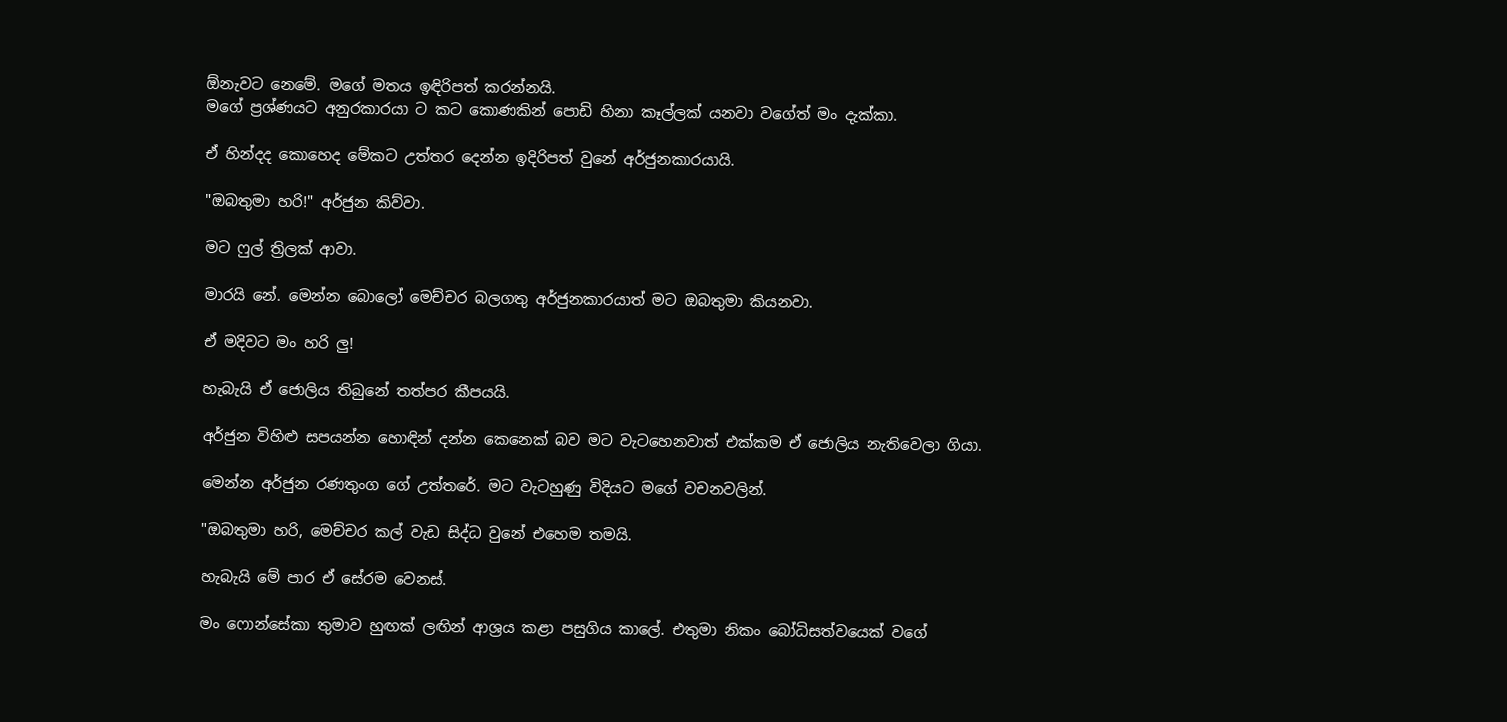ඕනැවට නෙමේ. මගේ මතය ඉඳිරිපත් කරන්නයි.
මගේ ප්‍රශ්ණයට අනුරකාරයා ට කට කොණකින් පොඩි හිනා කෑල්ලක් යනවා වගේත් මං දැක්කා.

ඒ හින්දද කොහෙද මේකට උත්තර දෙන්න ඉදිරිපත් වුනේ අර්ජුනකාරයායි.

"ඔබතුමා හරි!" අර්ජුන කිව්වා.

මට ෆුල් ත්‍රිලක් ආවා.

මාරයි නේ. මෙන්න බොලෝ මෙච්චර බලගතු අර්ජුනකාරයාත් මට ඔබතුමා කියනවා.

ඒ මදිවට මං හරි ලු!

හැබැයි ඒ ජොලිය තිබුනේ තත්පර කීපයයි.

අර්ජුන විහිළු සපයන්න හොඳින් දන්න කෙනෙක් බව මට වැටහෙනවාත් එක්කම ඒ ජොලිය නැතිවෙලා ගියා.

මෙන්න අර්ජුන රණතුංග ගේ උත්තරේ. මට වැටහුණු විදියට මගේ වචනවලින්.

"ඔබතුමා හරි, මෙච්චර කල් වැඩ සිද්ධ වුනේ එහෙම තමයි.

හැබැයි මේ පාර ඒ සේරම වෙනස්.

මං ෆොන්සේකා තුමාව හුඟක් ලඟින් ආශ්‍රය කළා පසුගිය කාලේ. එතුමා නිකං බෝධිසත්වයෙක් වගේ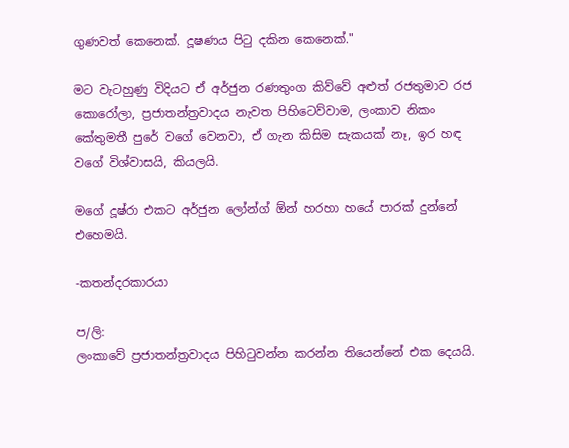ගුණවත් කෙනෙක්. දූෂණය පිටු දකින කෙනෙක්."

මට වැටහුණු විදියට ඒ අර්ජුන රණතුංග කිව්වේ අළුත් රජතුමාව රජ කොරෝලා, ප්‍රජාතන්ත්‍රවාදය නැවත පිහිටෙව්වාම, ලංකාව නිකං කේතුමතී පුරේ වගේ වෙනවා, ඒ ගැන කිසිම සැකයක් නෑ, ඉර හඳ වගේ විශ්වාසයි, කියලයි.

මගේ දූෂ්රා එකට අර්ජුන ලෝන්ග් ඕන් හරහා හයේ පාරක් දුන්නේ එහෙමයි.

-කතන්දරකාරයා

ප/ලි:
ලංකාවේ ප්‍රජාතන්ත්‍රවාදය පිහිටුවන්න කරන්න තියෙන්නේ එක දෙයයි.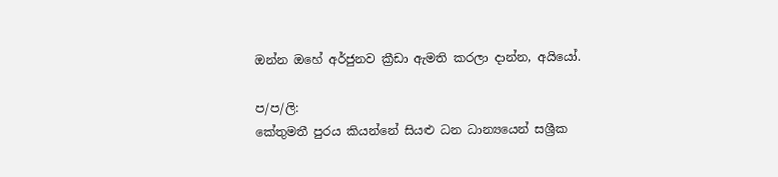ඔන්න ඔහේ අර්ජුනව ක්‍රීඩා ඇමති කරලා දාන්න, අයියෝ.

ප/ප/ලි:
කේතුමතී පුරය කියන්නේ සියළු ධන ධාන්‍යයෙන් සශ්‍රීක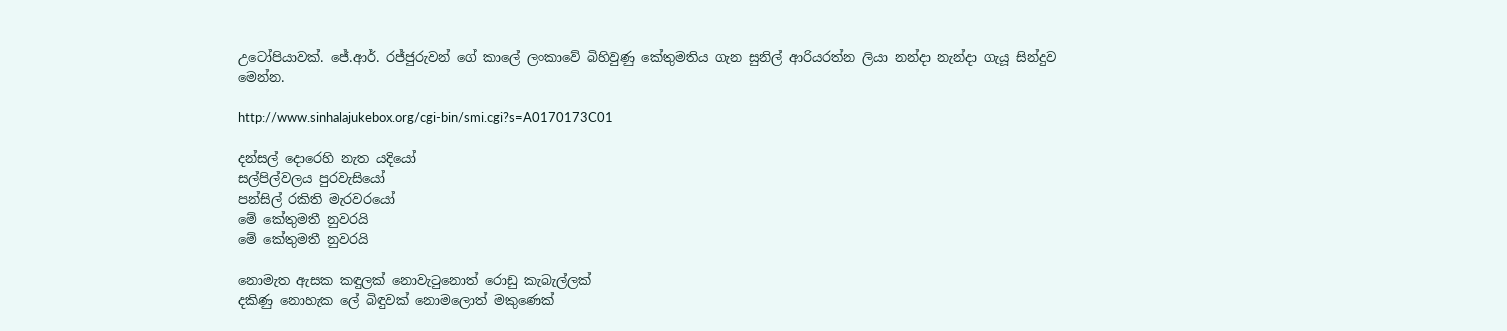උටෝපියාවක්. ජේ.ආර්. රජ්ජුරුවන් ගේ කාලේ ලංකාවේ බිහිවුණු කේතුමතිය ගැන සුනිල් ආරියරත්න ලියා නන්දා නැන්දා ගැයූ සින්දුව මෙන්න.

http://www.sinhalajukebox.org/cgi-bin/smi.cgi?s=A0170173C01

දන්සල් දොරෙහි නැත යදියෝ
සල්පිල්වලය පුරවැසියෝ
පන්සිල් රකිති මැරවරයෝ
මේ කේතුමතී නුවරයි
මේ කේතුමතී නුවරයි

නොමැත ඇසක කඳුලක් නොවැටුනොත් රොඩු කැබැල්ලක්
දකිණු නොහැක ලේ බිඳුවක් නොමලොත් මකුණෙක්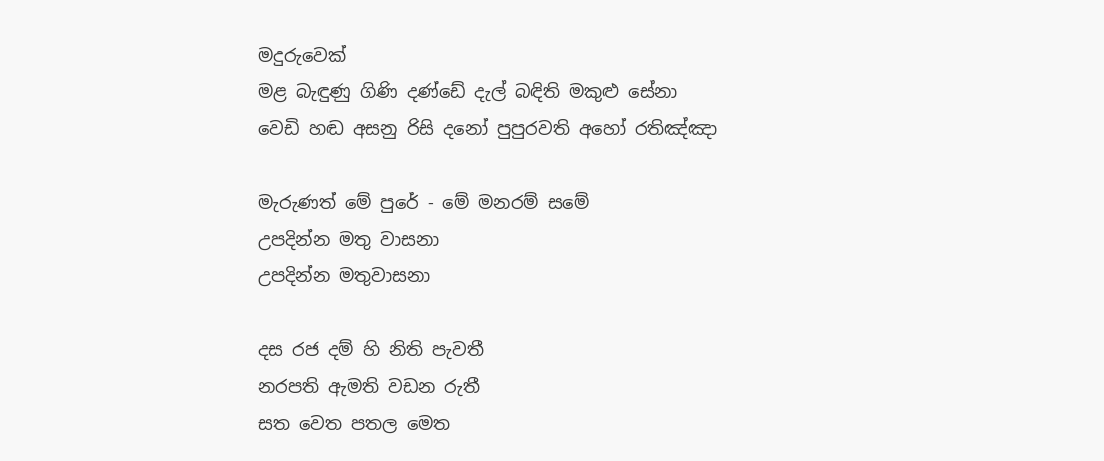මදුරුවෙක්
මළ බැඳුණු ගිණි දණ්ඩේ දැල් බඳිති මකුළු සේනා
වෙඩි හඬ අසනු රිසි දනෝ පුපුරවති අහෝ රතිඤ්ඤා

මැරුණත් මේ පුරේ - මේ මනරම් සමේ
උපදින්න මතු වාසනා
උපදින්න මතුවාසනා

දස රජ දම් හි නිති පැවතී
නරපති ඇමති වඩන රුතී
සත වෙත පතල මෙත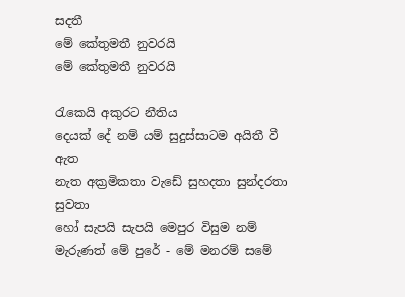සදතී
මේ කේතුමතී නුවරයි
මේ කේතුමතී නුවරයි

රැකෙයි අකුරට නීතිය
දෙයක් දේ නම් යම් සුදුස්සාටම අයිතී වී ඇත
නැත අක්‍රමිකතා වැඩේ සුහදතා සුන්දරතා සුවතා
හෝ සැපයි සැපයි මෙපුර විසුම නම්
මැරුණත් මේ පුරේ - මේ මනරම් සමේ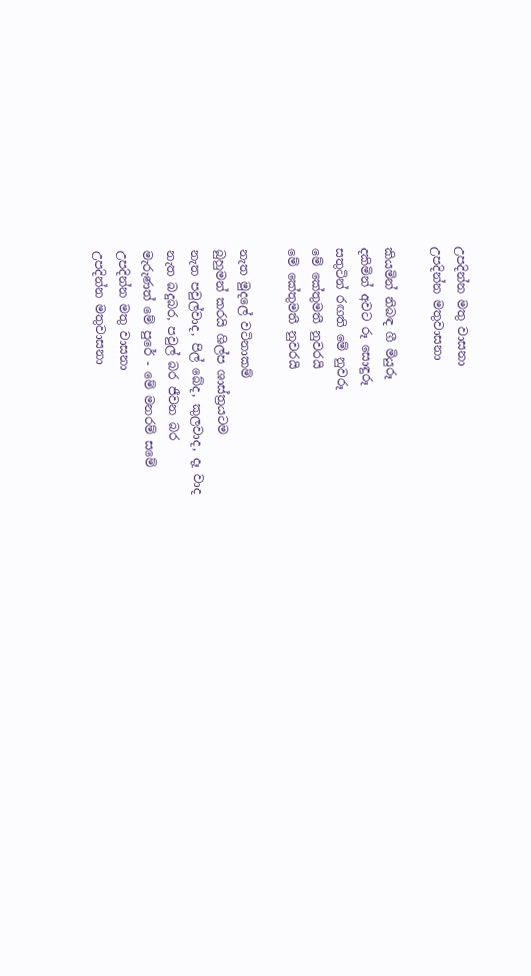උපදින්න මතු වාසනා
උපදින්න මතුවාසනා

කියමින් නිබඳ ගී මියුරූ
දකිමින් අවට රූ සොඳුරූ
සතුටින් රඟති මේ නුවරූ
මේ කේතුමතී නුවරයි
මේ කේතුමතී නුවරයි

නැත මුදලේ වටිනාකම්
බුහුමන් කරයි ශිල්ප ශාස්ත්‍රයටම
නැත පවුල්වාද, පිල් බේද, කුලවාද, දෑ වාද
නැත බදුබර, පවුල් බර ජීවන බර
මැරුණත් මේ පුරේ - මේ මනරම් සමේ
උපදින්න මතු වාසනා
උපදින්න මතුවාසනා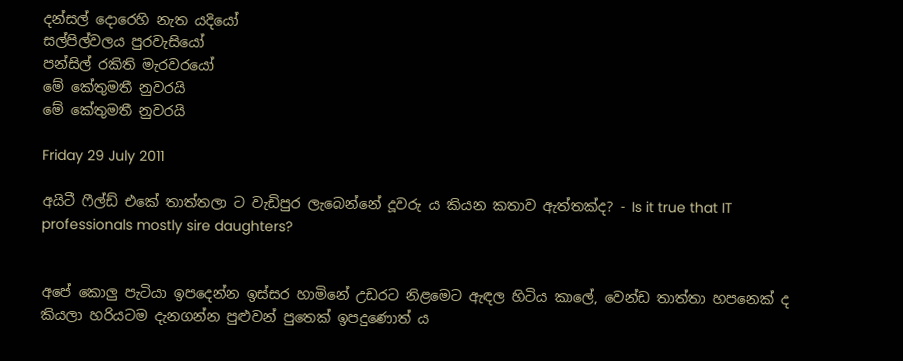දන්සල් දොරෙහි නැත යදියෝ
සල්පිල්වලය පුරවැසියෝ
පන්සිල් රකිති මැරවරයෝ
මේ කේතුමතී නුවරයි
මේ කේතුමතී නුවරයි

Friday 29 July 2011

අයිටී ෆීල්ඩ් එකේ තාත්තලා ට වැඩිපුර ලැබෙන්නේ දූවරු ය කියන කතාව ඇත්තක්ද? - Is it true that IT professionals mostly sire daughters?


අපේ කොලු පැටියා ඉපදෙන්න ඉස්සර හාමිනේ උඩරට නිළමෙට ඇඳල හිටිය කාලේ, වෙන්ඩ තාත්තා හපනෙක් ද කියලා හරියටම දැනගන්න පුළුවන් පුතෙක් ඉපදුණොත් ය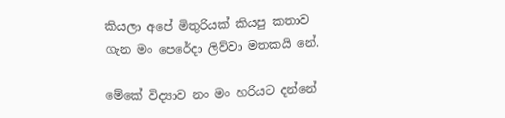කියලා අපේ මිතුරියක් කියපු කතාව ගැන මං පෙරේදා ලිව්වා මතකයි නේ.

මේකේ විද්‍යාව නං මං හරියට දන්නේ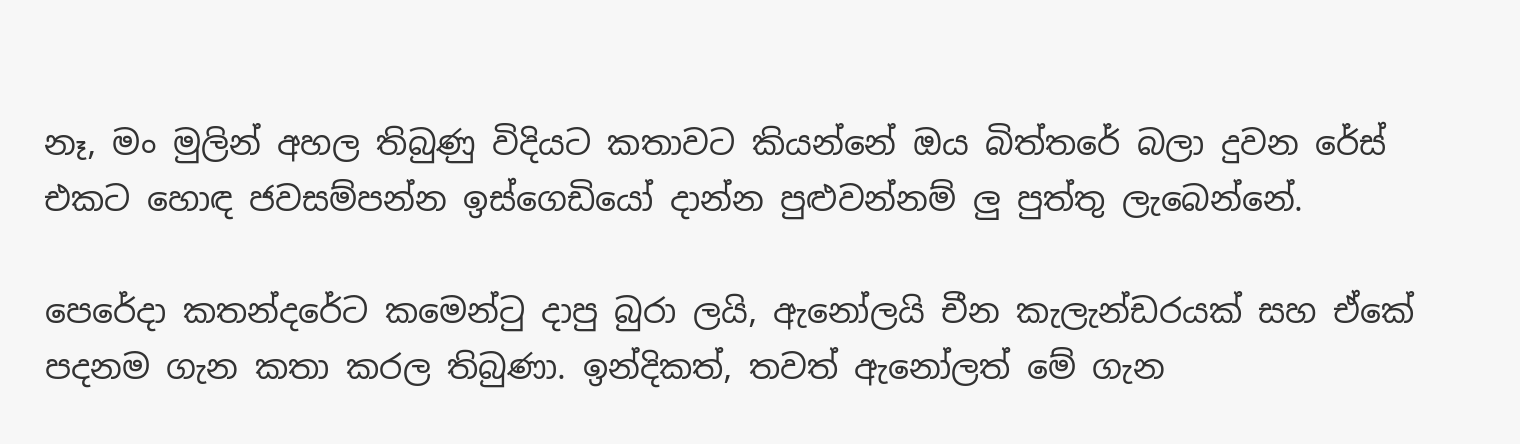නෑ, මං මුලින් අහල තිබුණු විදියට කතාවට කියන්නේ ඔය බිත්තරේ බලා දුවන රේස් එකට හොඳ ජවසම්පන්න ඉස්ගෙඩියෝ දාන්න පුළුවන්නම් ලු පුත්තු ලැබෙන්නේ.

පෙරේදා කතන්දරේට කමෙන්ටු දාපු බුරා ලයි, ඇනෝලයි චීන කැලැන්ඩරයක් සහ ඒකේ පදනම ගැන කතා කරල තිබුණා. ඉන්දිකත්, තවත් ඇනෝලත් මේ ගැන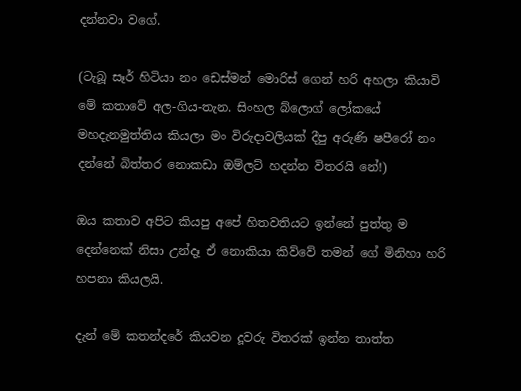දන්නවා වගේ.

(ටැබූ සෑර් හිටියා නං ඩෙස්මන් මොරිස් ගෙන් හරි අහලා කියාවි මේ කතාවේ අල-ගිය-තැන. සිංහල බ්ලොග් ලෝකයේ මහදැනමුත්තිය කියලා මං විරුදාවලියක් දීපු අරුණි ෂපීරෝ නං දන්නේ බිත්තර නොකඩා ඔම්ලට් හදන්න විතරයි නේ!)

ඔය කතාව අපිට කියපු අපේ හිතවතියට ඉන්නේ පුත්තු ම දෙන්නෙක් නිසා උන්දෑ ඒ නොකියා කිව්වේ තමන් ගේ මිනිහා හරි හපනා කියලයි.

දැන් මේ කතන්දරේ කියවන දූවරු විතරක් ඉන්න තාත්ත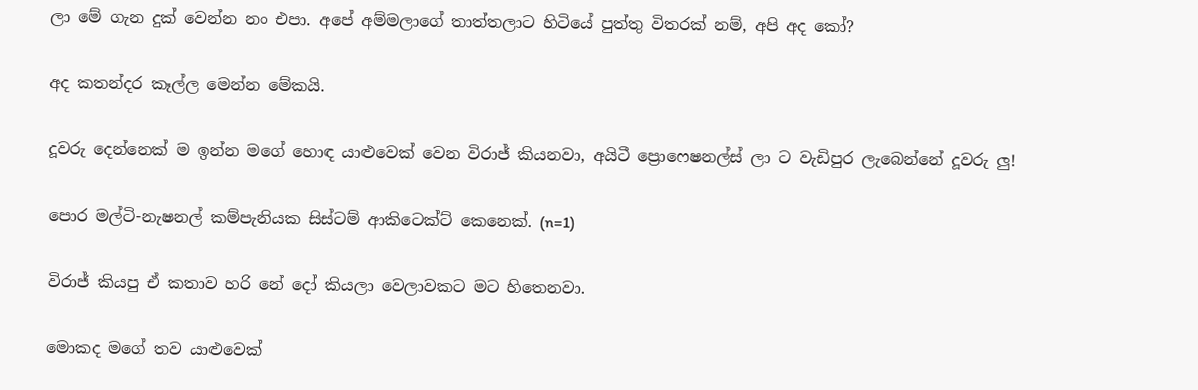ලා මේ ගැන දුක් වෙන්න නං එපා. අපේ අම්මලාගේ තාත්තලාට හිටියේ පුත්තු විතරක් නම්, අපි අද කෝ?

අද කතන්දර කෑල්ල මෙන්න මේකයි.

දූවරු දෙන්නෙක් ම ඉන්න මගේ හොඳ යාළුවෙක් වෙන විරාජ් කියනවා, අයිටී ප්‍රොෆෙෂනල්ස් ලා ට වැඩිපුර ලැබෙන්නේ දූවරු ලු!

පොර මල්ටි-නැෂනල් කම්පැනියක සිස්ටම් ආකිටෙක්ට් කෙනෙක්. (n=1)

විරාජ් කියපු ඒ කතාව හරි නේ දෝ කියලා වෙලාවකට මට හිතෙනවා.

මොකද මගේ තව යාළුවෙක්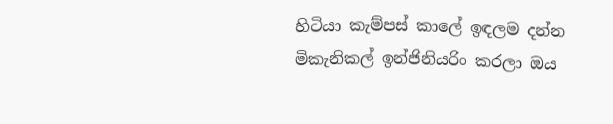හිටියා කැම්පස් කාලේ ඉඳලම දන්න මිකැනිකල් ඉන්ජිනියරිං කරලා ඔය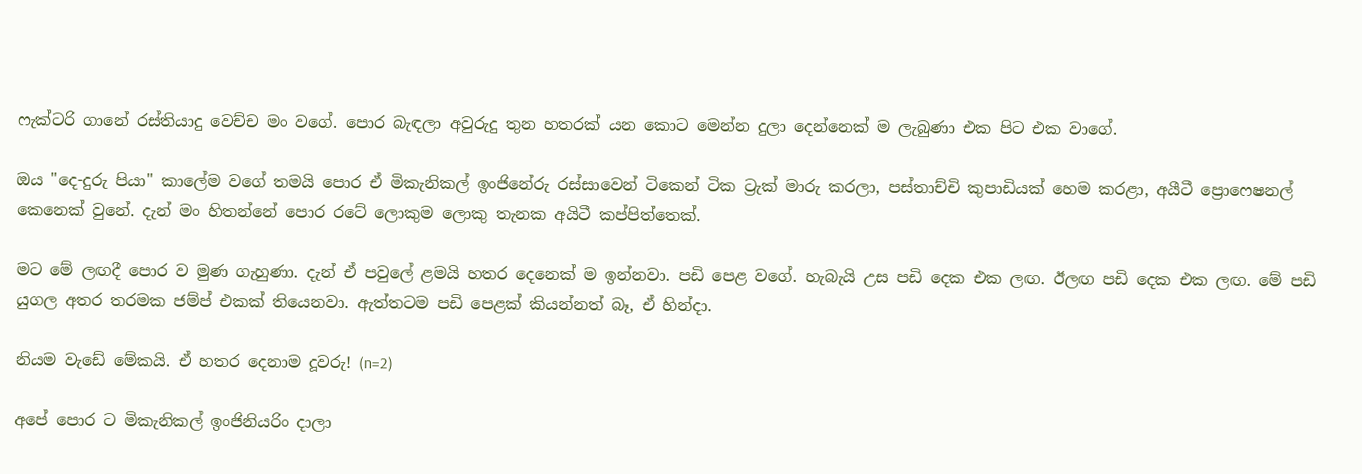ෆැක්ටරි ගානේ රස්තියාදු වෙච්ච මං වගේ. පොර බැඳලා අවුරුදු තුන හතරක් යන කොට මෙන්න දුලා දෙන්නෙක් ම ලැබුණා එක පිට එක වාගේ.

ඔය "දෙ-දුරු පියා" කාලේම වගේ තමයි පොර ඒ මිකැනිකල් ඉංජිනේරු රස්සාවෙන් ටිකෙන් ටික ට්‍රැක් මාරු කරලා, පස්තාච්චි කුපාඩියක් හෙම කරළා, අයීටී ප්‍රොෆෙෂනල් කෙනෙක් වුනේ. දැන් මං හිතන්නේ පොර රටේ ලොකුම ලොකු තැනක අයිටී කප්පිත්තෙක්.

මට මේ ලඟදී පොර ව මුණ ගැහුණා. දැන් ඒ පවුලේ ළමයි හතර දෙනෙක් ම ඉන්නවා. පඩි පෙළ වගේ. හැබැයි උස පඩි දෙක එක ලඟ. ඊලඟ පඩි දෙක එක ලඟ. මේ පඩි යුගල අතර තරමක ජම්ප් එකක් තියෙනවා. ඇත්තටම පඩි පෙළක් කියන්නත් බෑ, ඒ හින්දා.

නියම වැඩේ මේකයි. ඒ හතර දෙනාම දූවරු! (n=2)

අපේ පොර ට මිකැනිකල් ඉංජිනියරිං දාලා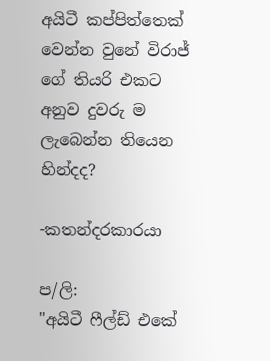අයිටී කප්පිත්තෙක් වෙන්න වුනේ විරාජ් ගේ තියරි එකට අනුව දුවරු ම ලැබෙන්න තියෙන හින්දද?

-කතන්දරකාරයා

ප/ලි:
"අයිටී ෆීල්ඩ් එකේ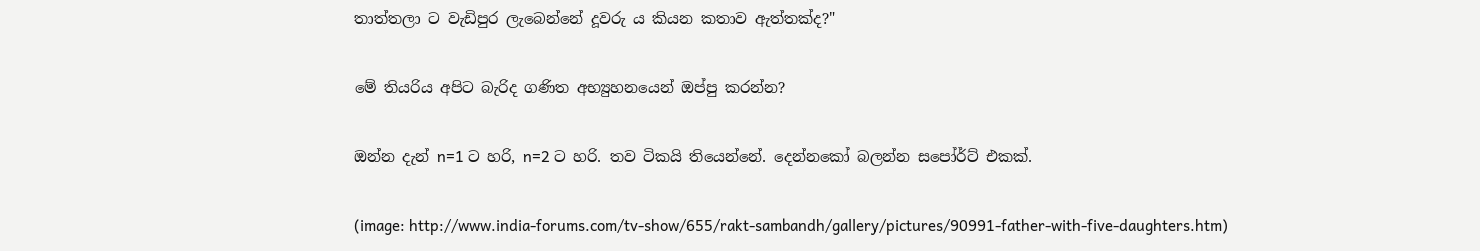තාත්තලා ට වැඩිපුර ලැබෙන්නේ දූවරු ය කියන කතාව ඇත්තක්ද?"

මේ තියරිය අපිට බැරිද ගණිත අභ්‍යුහනයෙන් ඔප්පු කරන්න?

ඔන්න දැන් n=1 ට හරි, n=2 ට හරි. තව ටිකයි තියෙන්නේ. දෙන්නකෝ බලන්න සපෝර්ට් එකක්.

(image: http://www.india-forums.com/tv-show/655/rakt-sambandh/gallery/pictures/90991-father-with-five-daughters.htm)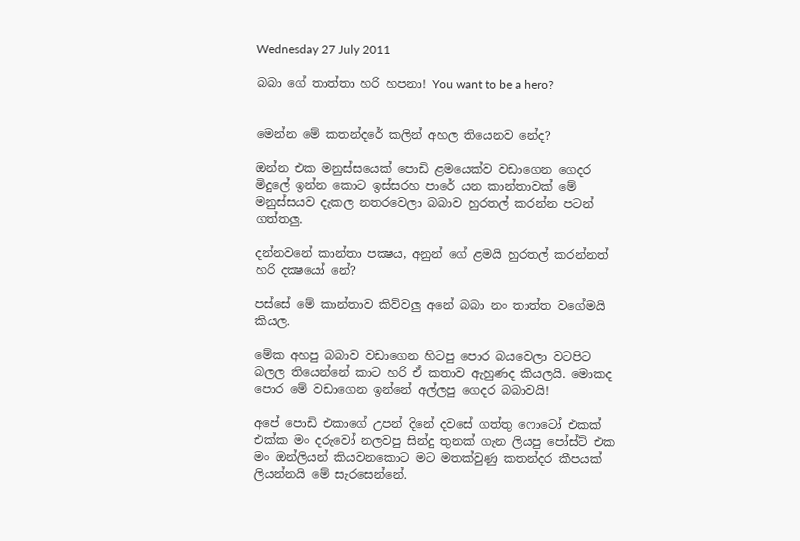Wednesday 27 July 2011

බබා ගේ තාත්තා හරි හපනා! You want to be a hero?


මෙන්න මේ කතන්දරේ කලින් අහල තියෙනව නේද?

ඔන්න එක මනුස්සයෙක් පොඩි ළමයෙක්ව වඩාගෙන ගෙදර මිදුලේ ඉන්න කොට ඉස්සරහ පාරේ යන කාන්තාවක් මේ මනුස්සයව දැකල නතරවෙලා බබාව හුරතල් කරන්න පටන් ගත්තලු.

දන්නවනේ කාන්තා පක්‍ෂය, අනුන් ගේ ළමයි හුරතල් කරන්නත් හරි දක්‍ෂයෝ නේ?

පස්සේ මේ කාන්තාව කිව්වලු අනේ බබා නං තාත්ත වගේමයි කියල.

මේක අහපු බබාව වඩාගෙන හිටපු පොර බයවෙලා වටපිට බලල තියෙන්නේ කාට හරි ඒ කතාව ඇහුණද කියලයි. මොකද පොර මේ වඩාගෙන ඉන්නේ අල්ලපු ගෙදර බබාවයි!

අපේ පොඩි එකාගේ උපන් දිනේ දවසේ ගත්තු ෆොටෝ එකක් එක්ක මං දරුවෝ නලවපු සින්දු තුනක් ගැන ලියපු පෝස්ට් එක මං ඔන්ලියන් කියවනකොට මට මතක්වුණු කතන්දර කීපයක් ලියන්නයි මේ සැරසෙන්නේ.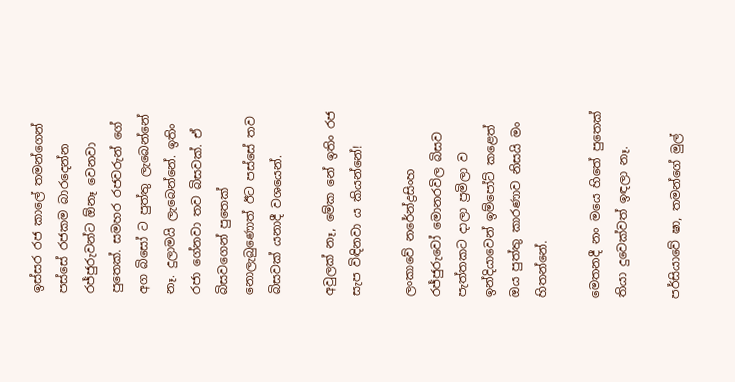ඉස්සර රජ කාලේ තමන්ගෙන් පස්සේ රජකම බාරදෙන්න රජ්ජුරුවන්ට ඕනෑ වෙනවා පුතෙක්. සමහර රජවරුන් ගේ අග බිසෝ ට පුත්තු ලැබෙන්නේ නෑ. දුලාමයි ලැබෙන්නේ. ඉතිං රජා ගේනවා තව බිසවක්. ඒ බිසවගෙන් පුතෙක් නොලැබුණොත් ඊට පස්සේ තව බිසවක් යනාදී වශයෙන්.

අවුලක් නෑ, මේක නේ ඉතිං රජ සැප විඳිනවා ය කියන්නේ!

ලංකාවේ නරේන්ද්‍රසිංහ රජ්ජුරුවෝ මොනරවිල බිසව පැත්තකට දාලා ප්‍රමිලා ව ඉන්දියාවෙන් ඉම්පෝට් කළෙත් ඔය පුත්තු කාරණාව නිසයි මං හිතන්නේ.

මෙතනදී නං මයෙ හිතේ පුතෙක් තියා දුවෙක්වත් ඉඳලා නෑ.

පර්සියාවේ ෂා, තමන්ගේ මුල්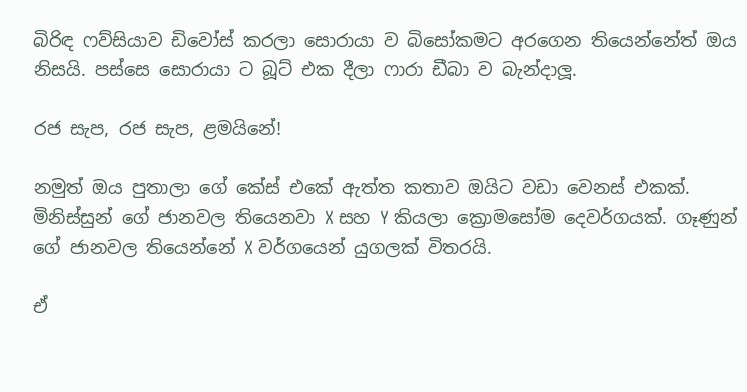බිරිඳ ෆව්සියාව ඩිවෝස් කරලා සොරායා ව බිසෝකමට අරගෙන තියෙන්නේත් ඔය නිසයි. පස්සෙ සොරායා ට බූට් එක දීලා ෆාරා ඩීබා ව බැන්දාලූ.

රජ සැප, රජ සැප, ළමයිනේ!

නමුත් ඔය පුතාලා ගේ කේස් එකේ ඇත්ත කතාව ඔයිට වඩා වෙනස් එකක්. මිනිස්සුන් ගේ ජානවල තියෙනවා X සහ Y කියලා ක්‍රොමසෝම දෙවර්ගයක්. ගෑණුන් ගේ ජානවල තියෙන්නේ X වර්ගයෙන් යුගලක් විතරයි.

ඒ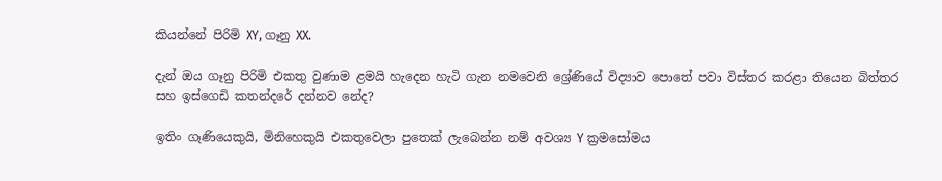කියන්නේ පිරිමි XY, ගෑනු XX.

දැන් ඔය ගෑනු පිරිමි එකතු වුණාම ළමයි හැදෙන හැටි ගැන නමවෙනි ශ්‍රේ‍ණියේ විද්‍යාව පොතේ පවා විස්තර කරළා තියෙන බිත්තර සහ ඉස්ගෙඩි කතන්දරේ දන්නව නේද?

ඉතිං ගෑණියෙකුයි, මිනිහෙකුයි එකතුවෙලා පුතෙක් ලැබෙන්න නම් අවශ්‍ය Y ක්‍රමසෝමය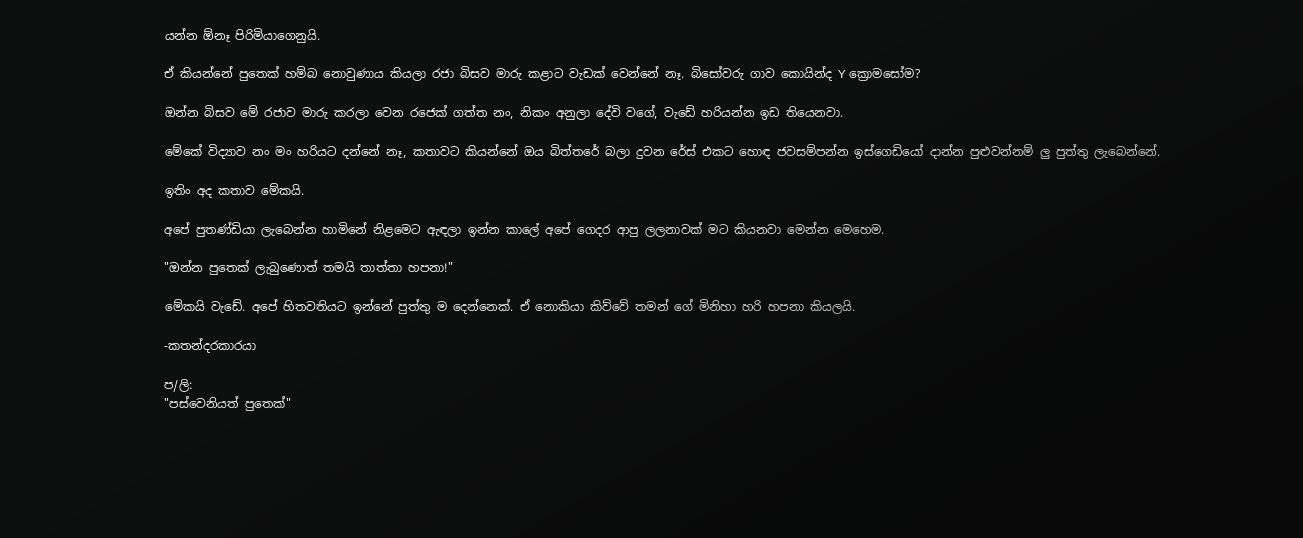යන්න ඕනෑ පිරිමියාගෙනුයි.

ඒ කියන්නේ පුතෙක් හම්බ නොවුණාය කියලා රජා බිසව මාරු කළාට වැඩක් වෙන්නේ නෑ. බිසෝවරු ගාව කොයින්ද Y ක්‍රොමසෝම?

ඔන්න බිසව මේ රජාව මාරු කරලා වෙන රජෙක් ගත්ත නං, නිකං අනුලා දේවි වගේ, වැඩේ හරියන්න ඉඩ තියෙනවා.

මේකේ විද්‍යාව නං මං හරියට දන්නේ නෑ, කතාවට කියන්නේ ඔය බිත්තරේ බලා දුවන රේස් එකට හොඳ ජවසම්පන්න ඉස්ගෙඩියෝ දාන්න පුළුවන්නම් ලු පුත්තු ලැබෙන්නේ.

ඉතිං අද කතාව මේකයි.

අපේ පුතණ්ඩියා ලැබෙන්න හාමිනේ නිළමෙට ඇඳලා ඉන්න කාලේ අපේ ගෙදර ආපු ලලනාවක් මට කියනවා මෙන්න මෙහෙම.

"ඔන්න පුතෙක් ලැබුණොත් තමයි තාත්තා හපනා!"

මේකයි වැඩේ. අපේ හිතවතියට ඉන්නේ පුත්තු ම දෙන්නෙක්. ඒ නොකියා කිව්වේ තමන් ගේ මිනිහා හරි හපනා කියලයි.

-කතන්දරකාරයා

ප/ලි:
"පස්වෙනියත් පුතෙක්"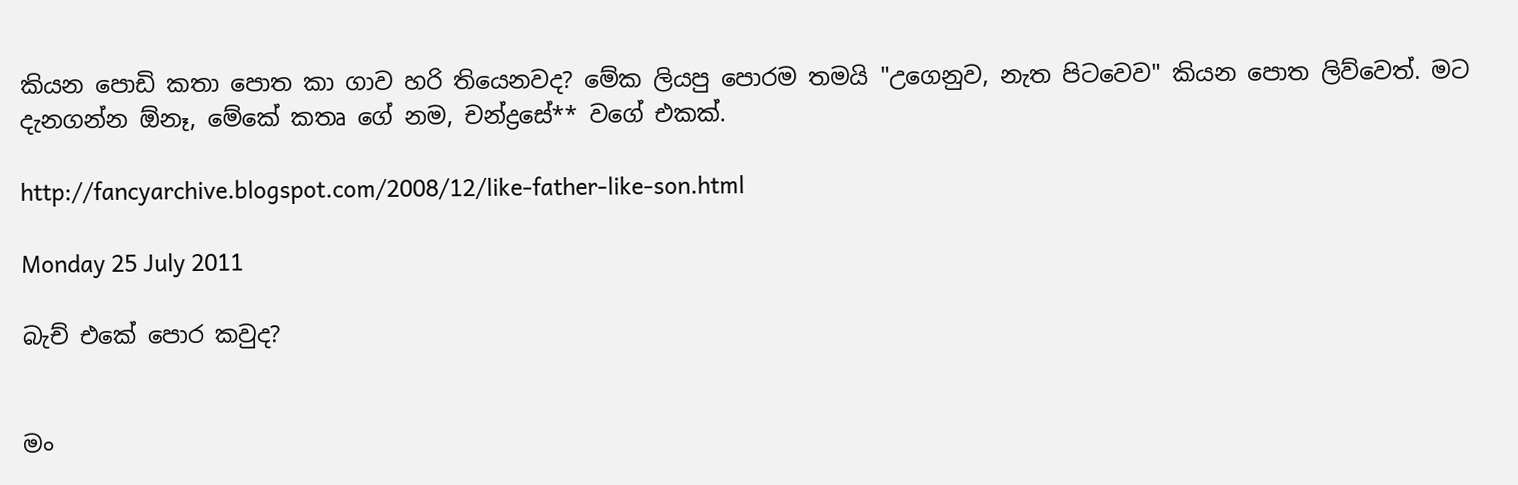කියන පොඩි කතා පොත කා ගාව හරි තියෙනවද? මේක ලියපු පොරම තමයි "උගෙනුව, නැත පිටවෙව" කියන පොත ලිව්වෙත්. මට දැනගන්න ඕනෑ, මේකේ කතෘ ගේ නම, චන්ද්‍රසේ** වගේ එකක්.

http://fancyarchive.blogspot.com/2008/12/like-father-like-son.html

Monday 25 July 2011

බැච් එකේ පොර කවුද?


මං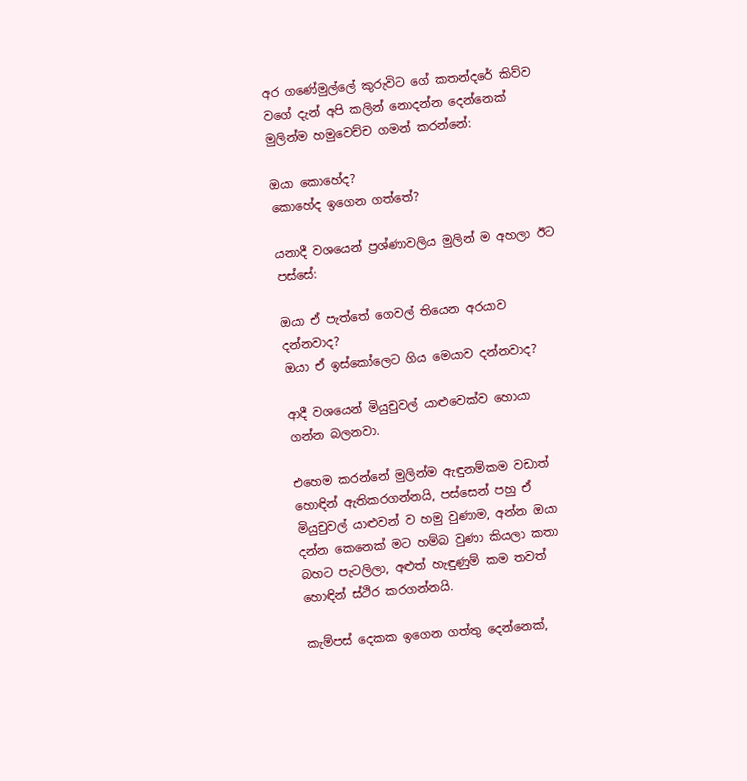අර ගණේමුල්ලේ කුරුවිට ගේ කතන්දරේ කිව්ව වගේ දැන් අපි කලින් නොදන්න දෙන්නෙක් මුලින්ම හමුවෙච්ච ගමන් කරන්නේ:

ඔයා කොහේද?
කොහේද ඉගෙන ගත්තේ?

යනාදී වශයෙන් ප්‍රශ්ණාවලිය මුලින් ම අහලා ඊට පස්සේ:

ඔයා ඒ පැත්තේ ගෙවල් තියෙන අරයාව දන්නවාද?
ඔයා ඒ ඉස්කෝලෙට ගිය මෙයාව දන්නවාද?

ආදී වශයෙන් මියුචුවල් යාළුවෙක්ව හොයා ගන්න බලනවා.

එහෙම කරන්නේ මුලින්ම ඇඳුනම්කම වඩාත් හොඳින් ඇතිකරගන්නයි, පස්සෙන් පහු ඒ මියුචුවල් යාළුවන් ව හමු වුණාම, අන්න ඔයා දන්න කෙනෙක් මට හම්බ වුණා කියලා කතා බහට පැටලිලා, අළුත් හැඳුණුම් කම තවත් හොඳින් ස්ථිර කරගන්නයි.

කැම්පස් දෙකක ඉගෙන ගත්තු දෙන්නෙක්,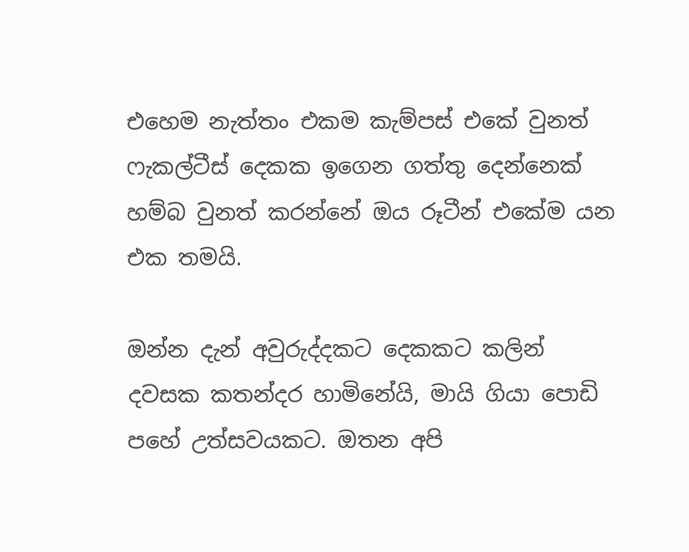එහෙම නැත්තං එකම කැම්පස් එකේ වුනත් ෆැකල්ටීස් දෙකක ඉගෙන ගත්තු දෙන්නෙක් හම්බ වුනත් කරන්නේ ඔය රූටීන් එකේම යන එක තමයි.

ඔන්න දැන් අවුරුද්දකට දෙකකට කලින් දවසක කතන්දර හාමිනේයි, මායි ගියා පොඩි පහේ උත්සවයකට. ඔතන අපි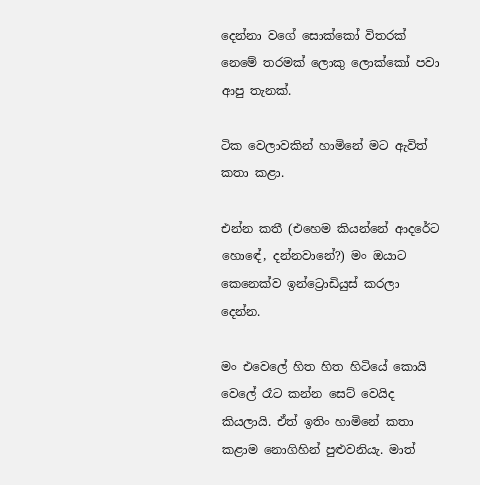දෙන්නා වගේ සොක්කෝ විතරක් නෙමේ තරමක් ලොකු ලොක්කෝ පවා ආපු තැනක්.

ටික වෙලාවකින් හාමිනේ මට ඇවිත් කතා කළා.

එන්න කතී (එහෙම කියන්නේ ආදරේට හොඳේ, දන්නවානේ?) මං ඔයාට කෙනෙක්ව ඉන්ට්‍රොඩියුස් කරලා දෙන්න.

මං එවෙලේ හිත හිත හිටියේ කොයි වෙලේ රෑට කන්න සෙට් වෙයිද කියලායි. ඒත් ඉතිං හාමිනේ කතා කළාම නොගිහින් පුළුවනියැ. මාත්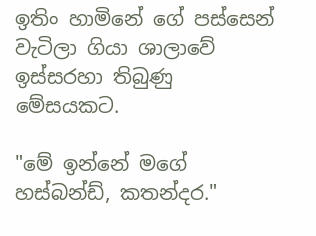ඉතිං හාමිනේ ගේ පස්සෙන් වැටිලා ගියා ශාලාවේ ඉස්සරහා තිබුණු මේසයකට.

"මේ ඉන්නේ මගේ හස්බන්ඩ්, කතන්දර."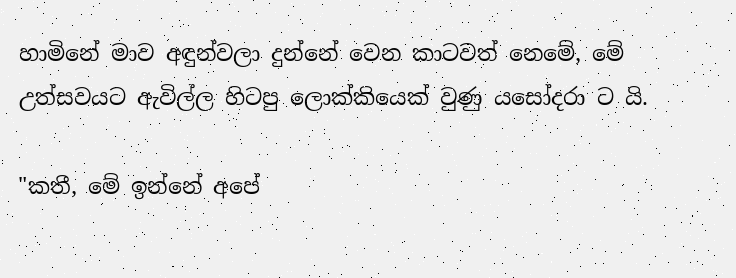හාමිනේ මාව අඳුන්වලා දුන්නේ වෙන කාටවත් නෙමේ, මේ උත්සවයට ඇවිල්ල හිටපු ලොක්කියෙක් වුණු යසෝදරා ට යි.

"කතී, මේ ඉන්නේ අපේ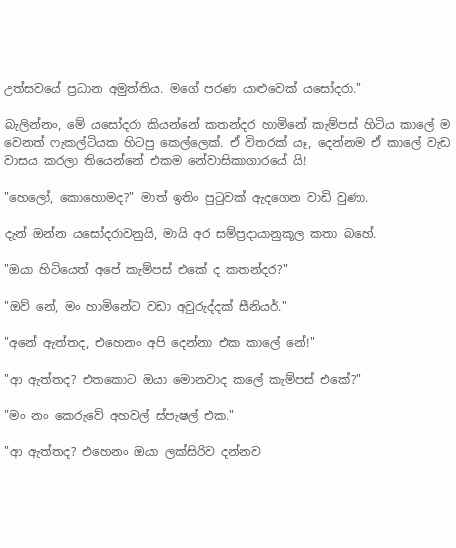උත්සවයේ ප්‍රධාන අමුත්තිය. මගේ පරණ යාළුවෙක් යසෝදරා."

බැලින්නං, මේ යසෝදරා කියන්නේ කතන්දර හාමිනේ කැම්පස් හිටිය කාලේ ම වෙනත් ෆැකල්ටියක හිටපු කෙල්ලෙක්. ඒ විතරක් යෑ, දෙන්නම ඒ කාලේ වැඩ වාසය කරලා තියෙන්නේ එකම නේවාසිකාගාරයේ යි!

"හෙලෝ, කොහොමද?" මාත් ඉතිං පුටුවක් ඇදගෙන වාඩි වුණා.

දැන් ඔන්න යසෝදරාවනුයි, මායි අර සම්ප්‍රදායානුකූල කතා බහේ.

"ඔයා හිටියෙත් අපේ කැම්පස් එකේ ද කතන්දර?"

"ඔව් නේ, මං හාමිනේට වඩා අවුරුද්දක් සීනියර්."

"අනේ ඇත්තද, එහෙනං අපි දෙන්නා එක කාලේ නේ!"

"ආ ඇත්තද? එතකොට ඔයා මොනවාද කලේ කැම්පස් එකේ?"

"මං නං කෙරුවේ අහවල් ස්පැෂල් එක."

"ආ ඇත්තද? එහෙනං ඔයා ලක්සිරිව දන්නව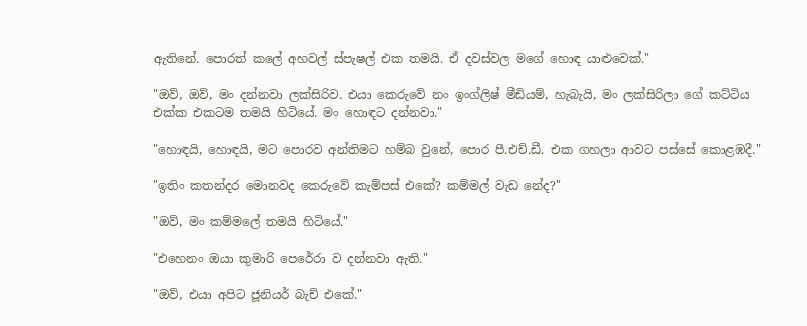ඇතිනේ. පොරත් කලේ අහවල් ස්පැෂල් එක තමයි. ඒ දවස්වල මගේ හොඳ යාළුවෙක්."

"ඔව්, ඔව්, මං දන්නවා ලක්සිරිව. එයා කෙරුවේ නං ඉංග්ලිෂ් මීඩියම්, හැබැයි, මං ලක්සිරිලා ගේ කට්ටිය එක්ක එකටම තමයි හිටියේ. මං හොඳට දන්නවා."

"හොඳයි, හොඳයි, මට පොරව අන්තිමට හම්බ වුනේ, පොර පී.එච්.ඩී. එක ගහලා ආවට පස්සේ කොළඹදී."

"ඉතිං කතන්දර මොනවද කෙරුවේ කැම්පස් එකේ? කම්මල් වැඩ නේද?"

"ඔව්, මං කම්මලේ තමයි හිටියේ."

"එහෙනං ඔයා කුමාරි පෙරේරා ව දන්නවා ඇති."

"ඔව්, එයා අපිට ජූනියර් බැච් එකේ."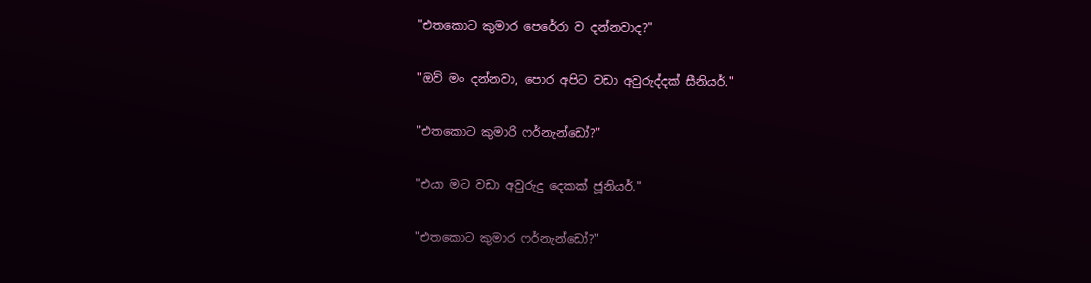"එතකොට කුමාර පෙරේරා ව දන්නවාද?"

"ඔව් මං දන්නවා, පොර අපිට වඩා අවුරුද්දක් සීනියර්."

"එතකොට කුමාරි ෆර්නැන්ඩෝ?"

"එයා මට වඩා අවුරුදු දෙකක් ජූනියර්."

"එතකොට කුමාර ෆර්නැන්ඩෝ?"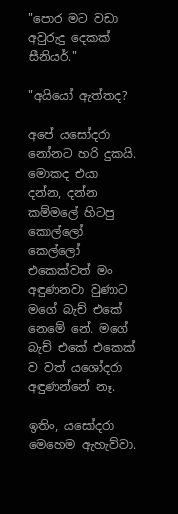"පොර මට වඩා අවුරුදු දෙකක් සීනියර්."

"අයියෝ ඇත්තද?

අපේ යසෝදරා නෝනට හරි දුකයි. මොකද එයා දන්න, දන්න කම්මලේ හිටපු කොල්ලෝ කෙල්ලෝ එකෙක්වත් මං අඳුණනවා වුණාට මගේ බැච් එකේ නෙමේ නේ. මගේ බැච් එකේ එකෙක් ව වත් යශෝදරා අඳුණන්නේ නෑ.

ඉතිං, යසෝදරා මෙහෙම ඇහැව්වා.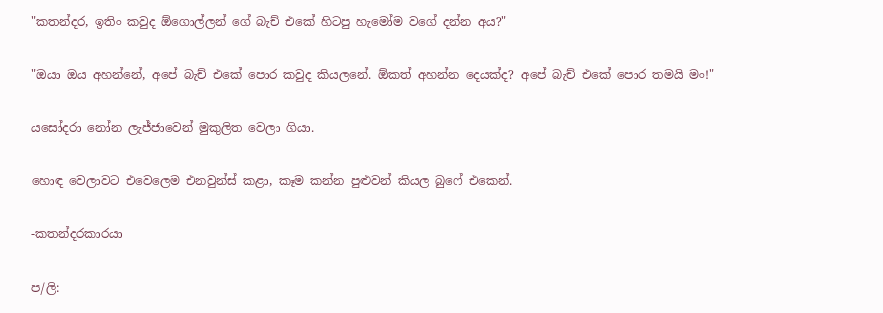"කතන්දර, ඉතිං කවුද ඕගොල්ලන් ගේ බැච් එකේ හිටපු හැමෝම වගේ දන්න අය?"

"ඔයා ඔය අහන්නේ, අපේ බැච් එකේ පොර කවුද කියලනේ. ඕකත් අහන්න දෙයක්ද? අපේ බැච් එකේ පොර තමයි මං!"

යසෝදරා නෝන ලැජ්ජාවෙන් මුකුලිත වෙලා ගියා.

හොඳ වෙලාවට එවෙලෙම එනවුන්ස් කළා, කෑම කන්න පුළුවන් කියල බුෆේ එකෙන්.

-කතන්දරකාරයා

ප/ලි: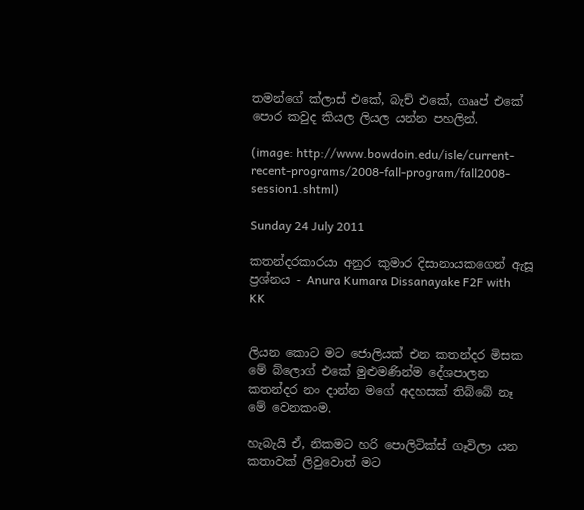තමන්ගේ ක්ලාස් එකේ, බැච් එකේ, ගෲප් එකේ පොර කවුද කියල ලියල යන්න පහලින්.

(image: http://www.bowdoin.edu/isle/current-recent-programs/2008-fall-program/fall2008-session1.shtml)

Sunday 24 July 2011

කතන්දරකාරයා අනුර කුමාර දිසානායකගෙන් ඇසූ ප්‍රශ්නය - Anura Kumara Dissanayake F2F with KK


ලියන කොට මට ජොලියක් එන කතන්දර මිසක මේ බ්ලොග් එකේ මුළුමණින්ම දේශපාලන කතන්දර නං දාන්න මගේ අදහසක් තිබ්බේ නෑ මේ වෙනකංම.

හැබැයි ඒ, නිකමට හරි පොලිටික්ස් ගෑවිලා යන කතාවක් ලිවුවොත් මට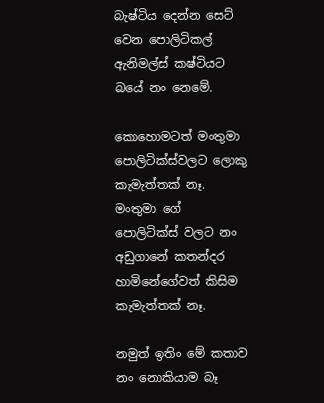බැෂ්ටිය දෙන්න සෙට් වෙන පොලිටිකල් ඇනිමල්ස් කෂ්ටියට බයේ නං නෙමේ.

කොහොමටත් මංතුමා පොලිටික්ස්වලට ලොකු කැමැත්තක් නෑ. මංතුමා ගේ පොලිටික්ස් වලට නං අඩුගානේ කතන්දර හාමිනේගේවත් කිසිම කැමැත්තක් නෑ.

නමුත් ඉතිං මේ කතාව නං නොකියාම බෑ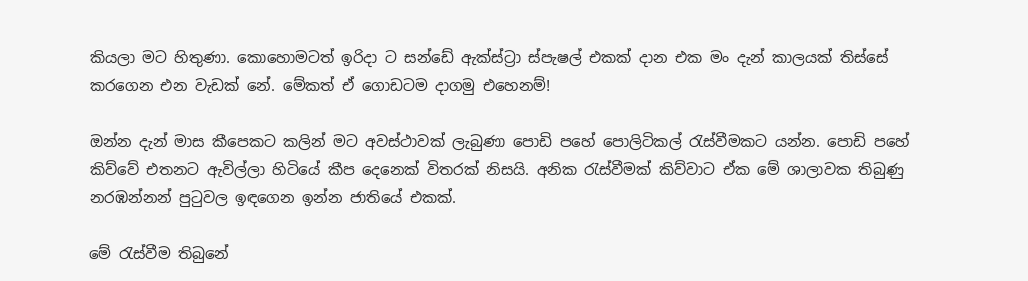කියලා මට හිතුණා. කොහොමටත් ඉරිදා ට සන්ඩේ ඇක්ස්ට්‍රා ස්පැෂල් එකක් දාන එක මං දැන් කාලයක් තිස්සේ කරගෙන එන වැඩක් නේ. මේකත් ඒ ගොඩටම දාගමු එහෙනම්!

ඔන්න දැන් මාස කීපෙකට කලින් මට අවස්ථාවක් ලැබුණා පොඩි පහේ පොලිටිකල් රැස්වීමකට යන්න. පොඩි පහේ කිව්වේ එතනට ඇවිල්ලා හිටියේ කීප දෙනෙක් විතරක් නිසයි. අනික රැස්වීමක් කිව්වාට ඒක මේ ශාලාවක තිබුණු නරඹන්නන් පුටුවල ඉඳගෙන ඉන්න ජාතියේ එකක්.

මේ රැස්වීම තිබුනේ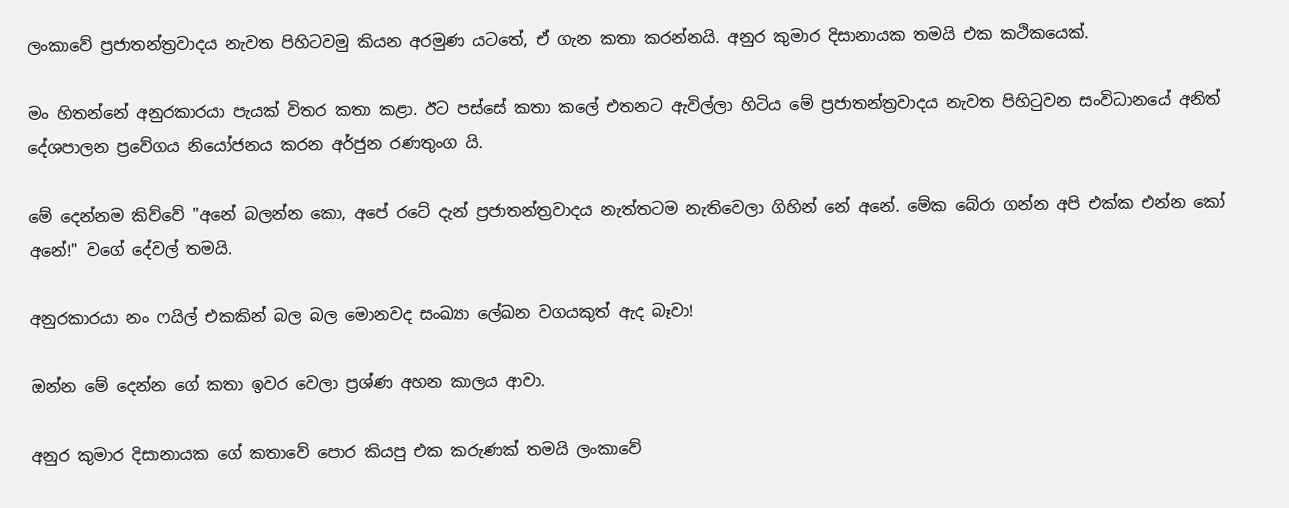ලංකාවේ ප්‍රජාතන්ත්‍රවාදය නැවත පිහිටවමු කියන අරමුණ යටතේ, ඒ ගැන කතා කරන්නයි. අනුර කුමාර දිසානායක තමයි එක කථිකයෙක්.

මං හිතන්නේ අනුරකාරයා පැයක් විතර කතා කළා. ඊට පස්සේ කතා කලේ එතනට ඇවිල්ලා හිටිය මේ ප්‍රජාතන්ත්‍රවාදය නැවත පිහිටුවන සංවිධානයේ අනිත් දේශපාලන ප්‍රවේගය නියෝජනය කරන අර්ජුන රණතුංග යි.

මේ දෙන්නම කිව්වේ "අනේ බලන්න කො, අපේ රටේ දැන් ප්‍රජාතන්ත්‍රවාදය නැත්තටම නැතිවෙලා ගිහින් නේ අනේ. මේක බේරා ගන්න අපි එක්ක එන්න කෝ අනේ!" වගේ දේවල් තමයි.

අනුරකාරයා නං ෆයිල් එකකින් බල බල මොනවද සංඛ්‍යා ලේඛන වගයකුත් ඇද බෑවා!

ඔන්න මේ දෙන්න ගේ කතා ඉවර වෙලා ප්‍රශ්ණ අහන කාලය ආවා.

අනුර කුමාර දිසානායක ගේ කතාවේ පොර කියපු එක කරුණක් තමයි ලංකාවේ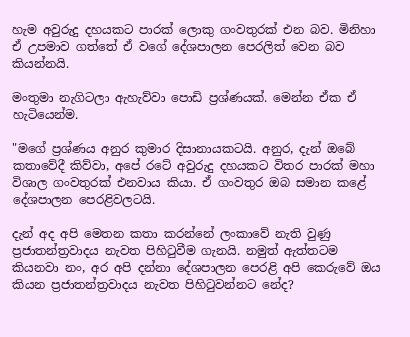හැම අවුරුදු දහයකට පාරක් ලොකු ගංවතුරක් එන බව. මිනිහා ඒ උපමාව ගත්තේ ඒ වගේ දේශපාලන පෙරලිත් වෙන බව කියන්නයි.

මංතුමා නැගිටලා ඇහැව්වා පොඩි ප්‍රශ්ණයක්. මෙන්න ඒක ඒ හැටියෙන්ම.

"මගේ ප්‍රශ්ණය අනුර කුමාර දිසානායකටයි. අනුර, දැන් ඔබේ කතාවේදී කිව්වා, අපේ රටේ අවුරුදු දහයකට විතර පාරක් මහා විශාල ගංවතුරක් එනවාය කියා. ඒ ගංවතුර ඔබ සමාන කළේ දේශපාලන පෙරළිවලටයි.

දැන් අද අපි මෙතන කතා කරන්නේ ලංකාවේ නැති වුණු ප්‍රජාතන්ත්‍රවාදය නැවත පිහිටුවීම ගැනයි. නමුත් ඇත්තටම කියනවා නං, අර අපි දන්නා දේශපාලන පෙරළි අපි කෙරුවේ ඔය කියන ප්‍රජාතන්ත්‍රවාදය නැවත පිහිටුවන්නට නේද?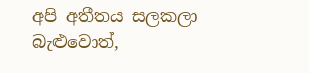අපි අතීතය සලකලා බැළුවොත්,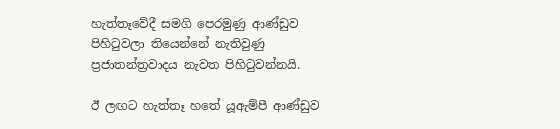හැත්තෑවේදී සමගි පෙරමුණු ආණ්ඩුව පිහිටුවලා තියෙන්නේ නැතිවුණු ප්‍රජාතන්ත්‍රවාදය නැවත පිහිටුවන්නයි.

ඊ ලඟට හැත්තෑ හතේ යූඇම්පී ආණ්ඩුව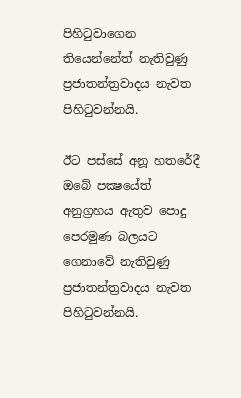පිහිටුවාගෙන තියෙන්නේත් නැතිවුණු ප්‍රජාතන්ත්‍රවාදය නැවත පිහිටුවන්නයි.

ඊට පස්සේ අනූ හතරේදී ඔබේ පක්‍ෂයේත් අනුග්‍රහය ඇතුව පොදු පෙරමුණ බලයට ගෙනාවේ නැතිවුණු ප්‍රජාතන්ත්‍රවාදය නැවත පිහිටුවන්නයි.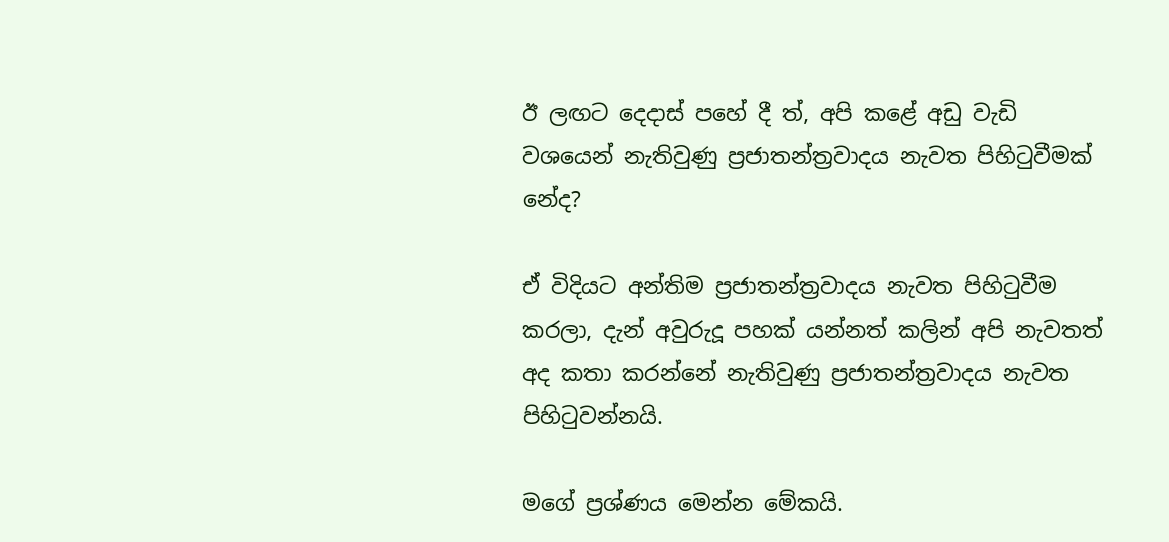ඊ ලඟට දෙදාස් පහේ දී ත්, අපි කළේ අඩු වැඩි වශයෙන් නැතිවුණු ප්‍රජාතන්ත්‍රවාදය නැවත පිහිටුවීමක් නේද?

ඒ විදියට අන්තිම ප්‍රජාතන්ත්‍රවාදය නැවත පිහිටුවීම කරලා, දැන් අවුරුදූ පහක් යන්නත් කලින් අපි නැවතත් අද කතා කරන්නේ නැතිවුණු ප්‍රජාතන්ත්‍රවාදය නැවත පිහිටුවන්නයි.

මගේ ප්‍රශ්ණය මෙන්න මේකයි.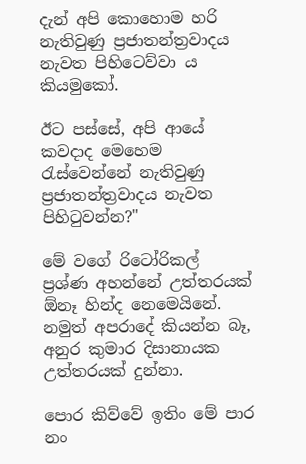දැන් අපි කොහොම හරි නැතිවුණු ප්‍රජාතන්ත්‍රවාදය නැවත පිහිටෙව්වා ය කියමුකෝ.

ඊට පස්සේ, අපි ආයේ කවදාද මෙහෙම රැස්වෙන්නේ නැතිවුණු ප්‍රජාතන්ත්‍රවාදය නැවත පිහිටුවන්න?"

මේ වගේ රිටෝරිකල් ප්‍රශ්ණ අහන්නේ උත්තරයක් ඕනෑ හින්ද නෙමෙයිනේ. නමුත් අපරාදේ කියන්න බෑ, අනුර කුමාර දිසානායක උත්තරයක් දුන්නා.

පොර කිව්වේ ඉතිං මේ පාර නං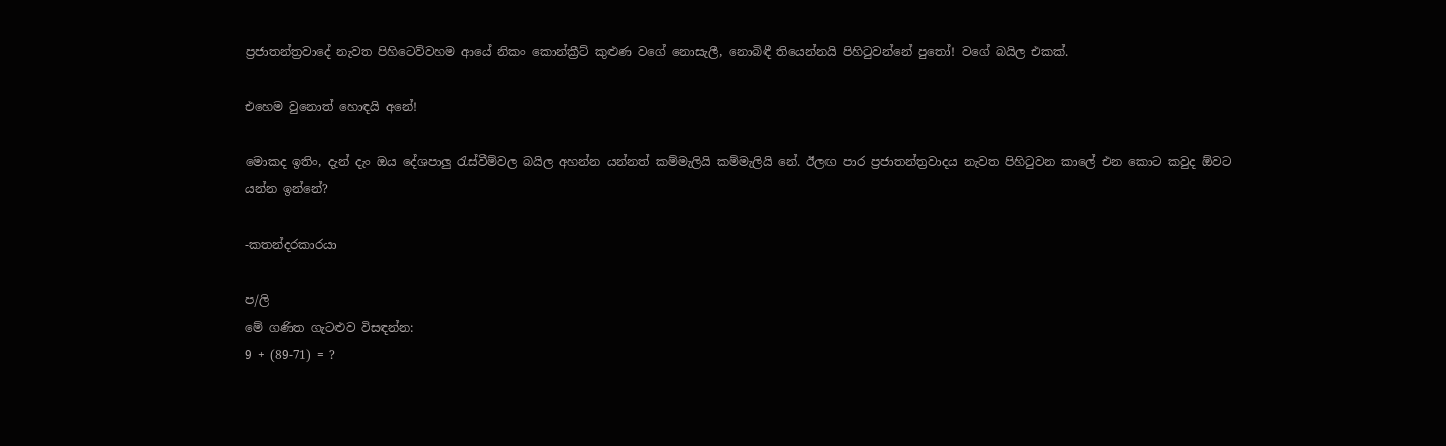ප්‍රජාතන්ත්‍රවාදේ නැවත පිහිටෙව්වහම ආයේ නිකං කොන්ක්‍රීට් කුළුණ වගේ නොසැලී, නොබිඳී තියෙන්නයි පිහිටුවන්නේ පුතෝ! වගේ බයිල එකක්.

එහෙම වුනොත් හොඳයි අනේ!

මොකද ඉතිං, දැන් දැං ඔය දේශපාලු රැස්වීම්වල බයිල අහන්න යන්නත් කම්මැලියි කම්මැලියි නේ. ඊලඟ පාර ප්‍රජාතන්ත්‍රවාදය නැවත පිහිටුවන කාලේ එන කොට කවුද ඕවට යන්න ඉන්නේ?

-කතන්දරකාරයා

ප/ලි
මේ ගණිත ගැටළුව විසඳන්න:
9 + (89-71) = ?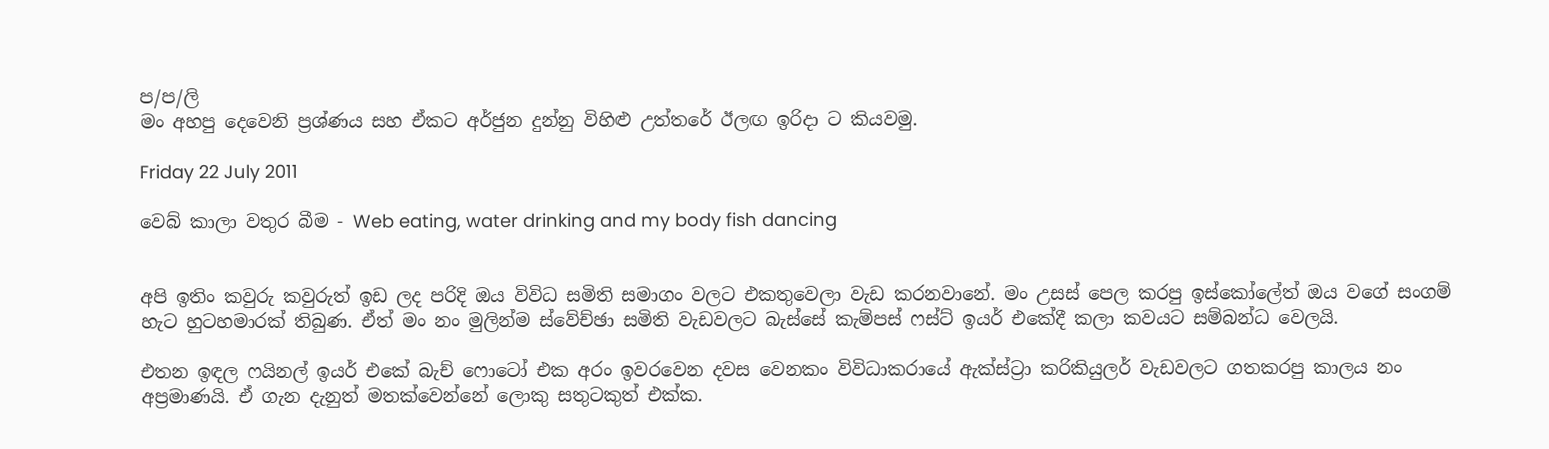ප/ප/ලි
මං අහපු දෙවෙනි ප්‍රශ්ණය සහ ඒකට අර්ජුන දුන්නු විහිළු උත්තරේ ඊලඟ ඉරිදා ට කියවමු.

Friday 22 July 2011

වෙබ් කාලා වතුර බීම - Web eating, water drinking and my body fish dancing


අපි ඉතිං කවුරු කවුරුත් ඉඩ ලද පරිදි ඔය විවිධ සමිති සමාගං වලට එකතුවෙලා වැඩ කරනවානේ. මං උසස් පෙල කරපු ඉස්කෝලේත් ඔය වගේ සංගම් හැට හුටහමාරක් තිබුණ. ඒත් මං නං මුලින්ම ස්වේච්ඡා සමිති වැඩවලට බැස්සේ කැම්පස් ෆස්ට් ඉයර් එකේදී කලා කවයට සම්බන්ධ වෙලයි.

එතන ඉඳල ෆයිනල් ඉයර් එකේ බැච් ෆොටෝ එක අරං ඉවරවෙන දවස වෙනකං විවිධාකරායේ ඇක්ස්ට්‍රා කරිකියුලර් වැඩවලට ගතකරපු කාලය නං අප්‍රමාණයි. ඒ ගැන දැනුත් මතක්වෙන්නේ ලොකු සතුටකුත් එක්ක.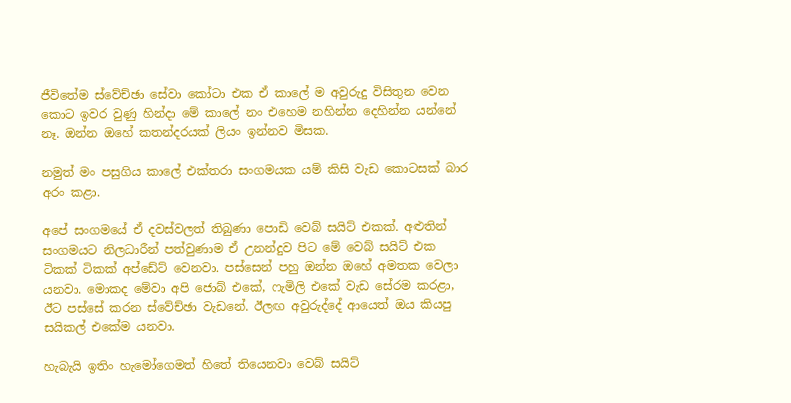ජීවිතේම ස්වේච්ඡා සේවා කෝටා එක ඒ කාලේ ම අවුරුදු විසිතුන වෙන කොට ඉවර වුණු හින්දා මේ කාලේ නං එහෙම නහින්න දෙහින්න යන්නේ නෑ. ඔන්න ඔහේ කතන්දරයක් ලියං ඉන්නව මිසක.

නමුත් මං පසුගිය කාලේ එක්තරා සංගමයක යම් කිසි වැඩ කොටසක් බාර අරං කළා.

අපේ සංගමයේ ඒ දවස්වලත් තිබුණා පොඩි වෙබ් සයිට් එකක්. අළුතින් සංගමයට නිලධාරීන් පත්වුණාම ඒ උනන්දුව පිට මේ වෙබ් සයිට් එක ටිකක් ටිකක් අප්ඩේට් වෙනවා. පස්සෙන් පහු ඔන්න ඔහේ අමතක වෙලා යනවා. මොකද මේවා අපි ජොබ් එකේ, ෆැමිලි එකේ වැඩ සේරම කරළා, ඊට පස්සේ කරන ස්වේච්ඡා වැඩනේ. ඊලඟ අවුරුද්දේ ආයෙත් ඔය කියපු සයිකල් එකේම යනවා.

හැබැයි ඉතිං හැමෝගෙමත් හිතේ තියෙනවා වෙබ් සයිට්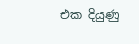එක දියුණු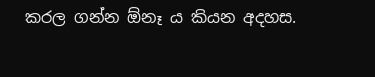කරල ගන්න ඕනෑ ය කියන අදහස.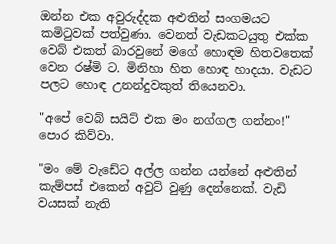ඔන්න එක අවුරුද්දක අළුතින් සංගමයට කමිටුවක් පත්වුණා. වෙනත් වැඩකටයුතු එක්ක වෙබ් එකත් බාරවුනේ මගේ හොඳම හිතවතෙක් වෙන රෂ්මි ට. මිනිහා හිත හොඳ හාදයා. වැඩට පලට හොඳ උනන්දුවකුත් තියෙනවා.

"අපේ වෙබ් සයිට් එක මං නග්ගල ගන්නං!" පොර කිව්වා.

"මං මේ වැඩේට අල්ල ගන්න යන්නේ අළුතින් කැම්පස් එකෙන් අවුට් වුණු දෙන්නෙක්. වැඩි වයසක් නැති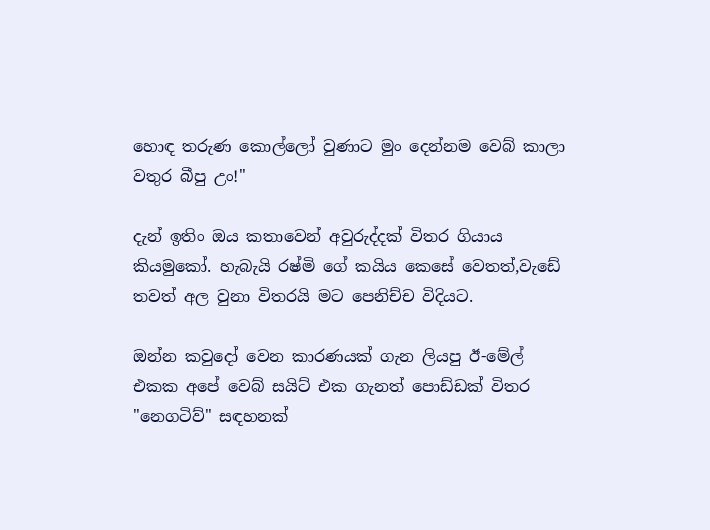හොඳ තරුණ කොල්ලෝ වුණාට මුං දෙන්නම වෙබ් කාලා වතුර බීපු උං!"

දැන් ඉතිං ඔය කතාවෙන් අවුරුද්දක් විතර ගියාය කියමුකෝ. හැබැයි රෂ්මි ගේ කයිය කෙසේ වෙතත්,වැඩේ තවත් අල වුනා විතරයි මට පෙනිච්ච විදියට.

ඔන්න කවුදෝ වෙන කාරණයක් ගැන ලියපු ඊ-මේල් එකක අපේ වෙබ් සයිට් එක ගැනත් පොඩ්ඩක් විතර "නෙගටිව්" සඳහනක්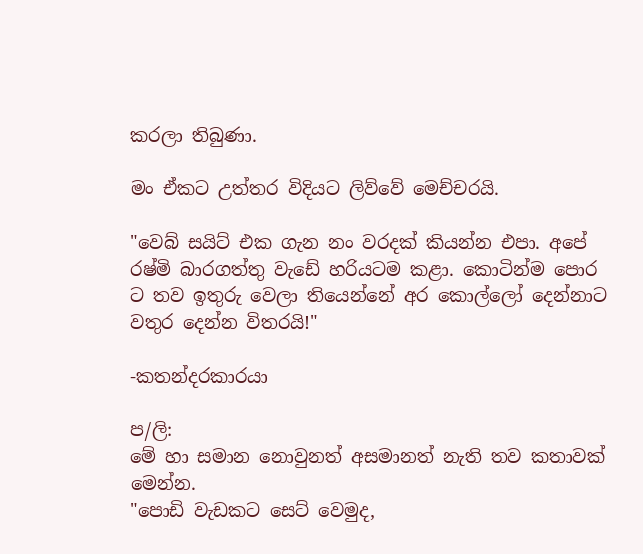කරලා තිබුණා.

මං ඒකට උත්තර විදියට ලිව්වේ මෙච්චරයි.

"වෙබ් සයිට් එක ගැන නං වරදක් කියන්න එපා. අපේ රෂ්මි බාරගත්තු වැඩේ හරියටම කළා. කොටින්ම පොර ට තව ඉතුරු වෙලා තියෙන්නේ අර කොල්ලෝ දෙන්නාට වතුර දෙන්න විතරයි!"

-කතන්දරකාරයා

ප/ලි:
මේ හා සමාන නොවුනත් අසමානත් නැති තව කතාවක් මෙන්න.
"පොඩි වැඩකට සෙට් වෙමුද,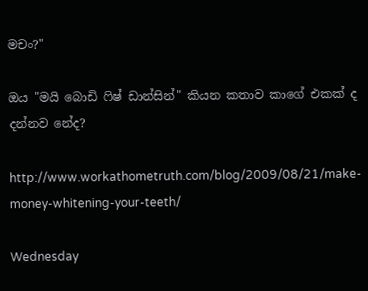මචං?"

ඔය "මයි බොඩි ෆිෂ් ඩාන්සින්" කියන කතාව කාගේ එකක් ද දන්නව නේද?

http://www.workathometruth.com/blog/2009/08/21/make-money-whitening-your-teeth/

Wednesday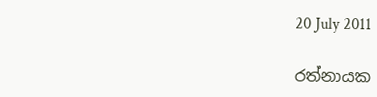20 July 2011

රත්නායක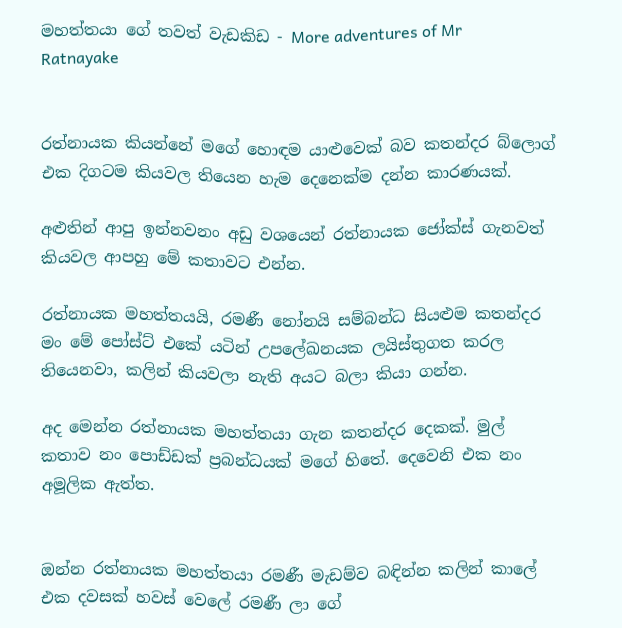මහත්තයා ගේ තවත් වැඩකිඩ - More adventures of Mr Ratnayake


රත්නායක කියන්නේ මගේ හොඳම යාළුවෙක් බව කතන්දර බ්ලොග් එක දිගටම කියවල තියෙන හැම දෙනෙක්ම දන්න කාරණයක්.

අළුතින් ආපු ඉන්නවනං අඩු වශයෙන් රත්නායක ජෝක්ස් ගැනවත් කියවල ආපහු මේ කතාවට එන්න.

රත්නායක මහත්තයයි, රමණී නෝනයි සම්බන්ධ සියළුම කතන්දර මං මේ පෝස්ට් එකේ යටින් උපලේඛනයක ලයිස්තුගත කරල තියෙනවා, කලින් කියවලා නැති අයට බලා කියා ගන්න.

අද මෙන්න රත්නායක මහත්තයා ගැන කතන්දර දෙකක්. මුල් කතාව නං පොඩ්ඩක් ප්‍රබන්ධයක් මගේ හිතේ. දෙවෙනි එක නං අමූලික ඇත්ත.


ඔන්න රත්නායක මහත්තයා රමණී මැඩම්ව බඳින්න කලින් කාලේ එක දවසක් හවස් වෙලේ රමණී ලා ගේ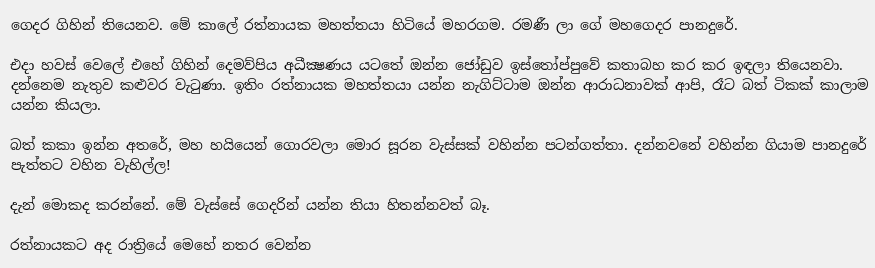ගෙදර ගිහින් තියෙනව. මේ කාලේ රත්නායක මහත්තයා හිටියේ මහරගම. රමණී ලා ගේ මහගෙදර පානදුරේ.

එදා හවස් වෙලේ එහේ ගිහින් දෙමව්පිය අධීක්‍ෂණය යටතේ ඔන්න ජෝඩුව ඉස්තෝප්පුවේ කතාබහ කර කර ඉඳලා තියෙනවා. දන්නෙම නැතුව කළුවර වැටුණා. ඉතිං රත්නායක මහත්තයා යන්න නැගිට්ටාම ඔන්න ආරාධනාවක් ආපි, රෑට බත් ටිකක් කාලාම යන්න කියලා.

බත් කකා ඉන්න අතරේ, මහ හයියෙන් ගොරවලා මොර සූරන වැස්සක් වහින්න පටන්ගත්තා. දන්නවනේ වහින්න ගියාම පානදුරේ පැත්තට වහින වැහිල්ල!

දැන් මොකද කරන්නේ. මේ වැස්සේ ගෙදරින් යන්න තියා හිතන්නවත් බෑ.

රත්නායකට අද රාත්‍රියේ මෙහේ නතර වෙන්න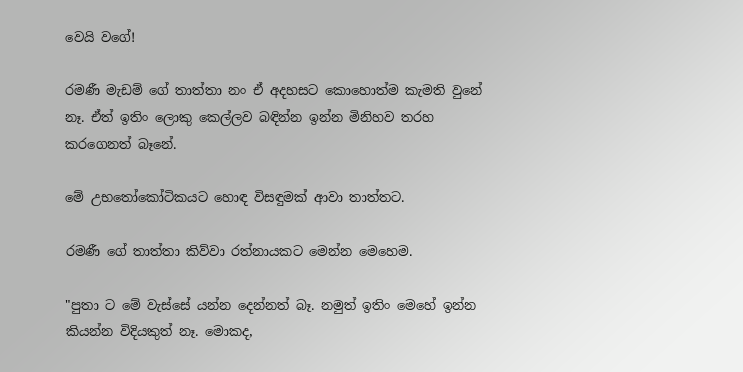වෙයි වගේ!

රමණී මැඩම් ගේ තාත්තා නං ඒ අදහසට කොහොත්ම කැමති වුනේ නෑ. ඒත් ඉතිං ලොකු කෙල්ලව බඳින්න ඉන්න මිනිහව තරහ කරගෙනත් බෑනේ.

මේ උභතෝකෝටිකයට හොඳ විසඳුමක් ආවා තාත්තට.

රමණී ගේ තාත්තා කිව්වා රත්නායකට මෙන්න මෙහෙම.

"පුතා ට මේ වැස්සේ යන්න දෙන්නත් බෑ. නමුත් ඉතිං මෙහේ ඉන්න කියන්න විදියකුත් නෑ. මොකද,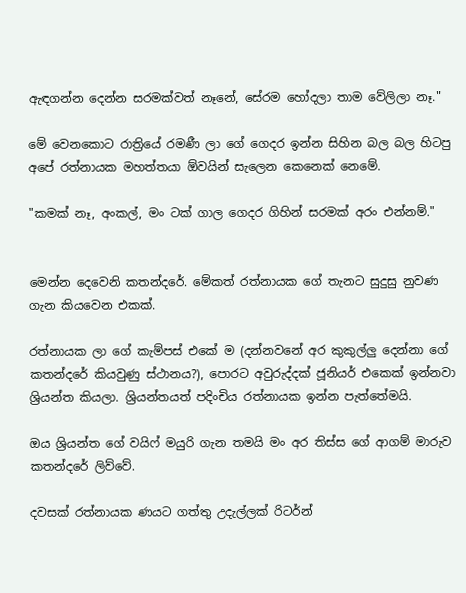ඇඳගන්න දෙන්න සරමක්වත් නෑනේ, සේරම හෝදලා තාම වේලිලා නෑ."

මේ වෙනකොට රාත්‍රියේ රමණී ලා ගේ ගෙදර ඉන්න සිහින බල බල හිටපු අපේ රත්නායක මහත්තයා ඕවයින් සැලෙන කෙනෙක් නෙමේ.

"කමක් නෑ, අංකල්, මං ටක් ගාල ගෙදර ගිහින් සරමක් අරං එන්නම්."


මෙන්න දෙවෙනි කතන්දරේ. මේකත් රත්නායක ගේ තැනට සුදුසු නුවණ ගැන කියවෙන එකක්.

රත්නායක ලා ගේ කැම්පස් එකේ ම (දන්නවනේ අර කුකුල්ලු දෙන්නා ගේ කතන්දරේ කියවුණු ස්ථානය?), පොරට අවුරුද්දක් ජූනියර් එකෙක් ඉන්නවා ශ්‍රියන්ත කියලා. ශ්‍රියන්තයත් පදිංචිය රත්නායක ඉන්න පැත්තේමයි.

ඔය ශ්‍රියන්ත ගේ වයිෆ් මයුරි ගැන තමයි මං අර තිස්ස ගේ ආගම් මාරුව කතන්දරේ ලිව්වේ.

දවසක් රත්නායක ණයට ගත්තු උදැල්ලක් රිටර්න්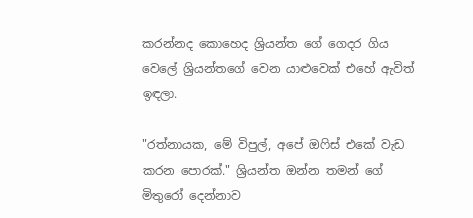කරන්නද කොහෙද ශ්‍රියන්ත ගේ ගෙදර ගිය වෙලේ ශ්‍රියන්තගේ වෙන යාළුවෙක් එහේ ඇවිත් ඉඳලා.

"රත්නායක, මේ විපුල්, අපේ ඔෆිස් එකේ වැඩ කරන පොරක්." ශ්‍රියන්ත ඔන්න තමන් ගේ මිතුරෝ දෙන්නාව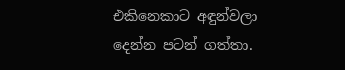එකිනෙකාට අඳුන්වලා දෙන්න පටන් ගත්තා.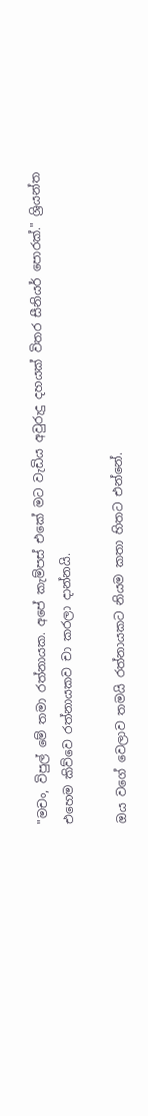"මචං, විපුල් මේ තමා රත්නායක. අපේ කැම්පස් එකේ මට වැඩිය අවුරුදු දහයක් විතර සීනියර් පොරක්." ශ්‍රියන්ත එහෙම කිව්වෙ රත්නායකව චා කරලා දාන්නයි.

ඔය වගේ වෙලාව තමයි රත්නායකට නියම කතා හිතට එන්නේ.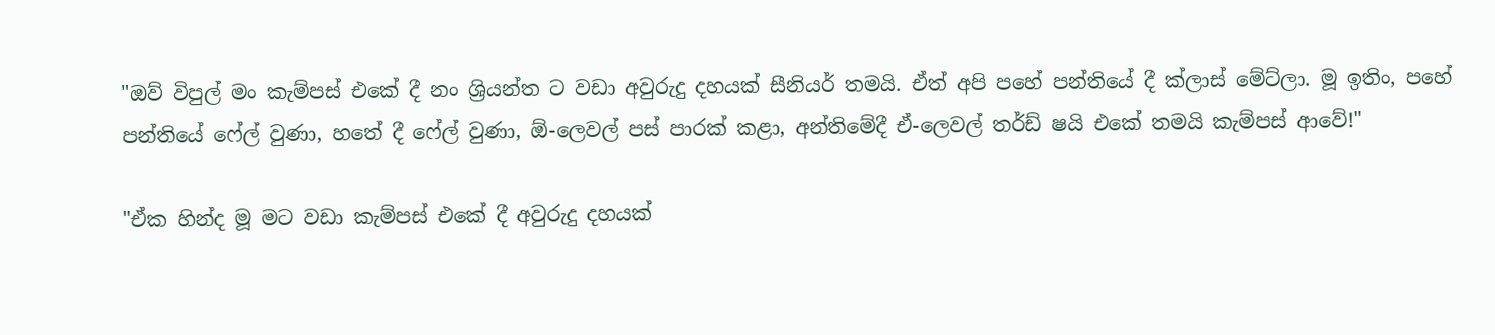"ඔව් විපුල් මං කැම්පස් එකේ දී නං ශ්‍රියන්ත ට වඩා අවුරුදු දහයක් සීනියර් තමයි. ඒත් අපි පහේ පන්තියේ දී ක්ලාස් මේට්ලා. මූ ඉතිං, පහේ පන්තියේ ෆේල් වුණා, හතේ දී ෆේල් වුණා, ඕ-ලෙවල් පස් පාරක් කළා, අන්තිමේදී ඒ-ලෙවල් තර්ඩ් ෂයි එකේ තමයි කැම්පස් ආවේ!"

"ඒක හින්ද මූ මට වඩා කැම්පස් එකේ දී අවුරුදු දහයක්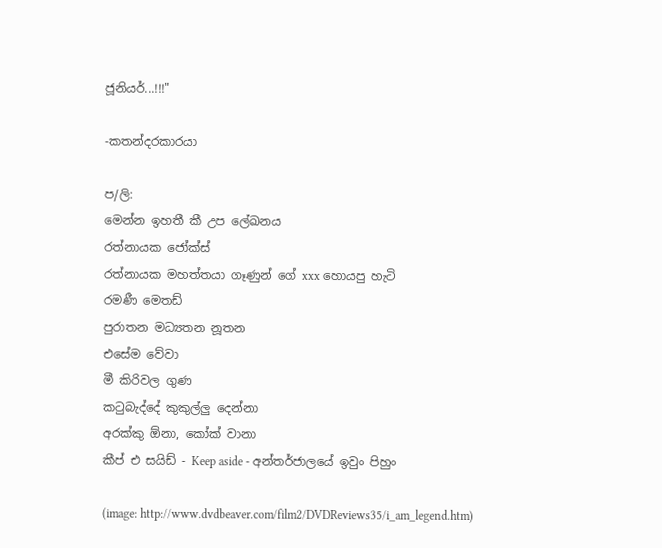ජූනියර්...!!!"

-කතන්දරකාරයා

ප/ලි:
මෙන්න ඉහතී කී උප ලේඛනය
රත්නායක ජෝක්ස්
රත්නායක මහත්තයා ගෑණුන් ගේ xxx හොයපු හැටි
රමණී මෙතඩ්
පුරාතන මධ්‍යතන නූතන
එසේම වේවා
මී කිරිවල ගුණ
කටුබැද්දේ කුකුල්ලු දෙන්නා
අරක්කු ඕනා, කෝක් වානා
කීප් එ සයිඩ් - Keep aside - අන්තර්ජාලයේ ඉවුං පිහුං

(image: http://www.dvdbeaver.com/film2/DVDReviews35/i_am_legend.htm)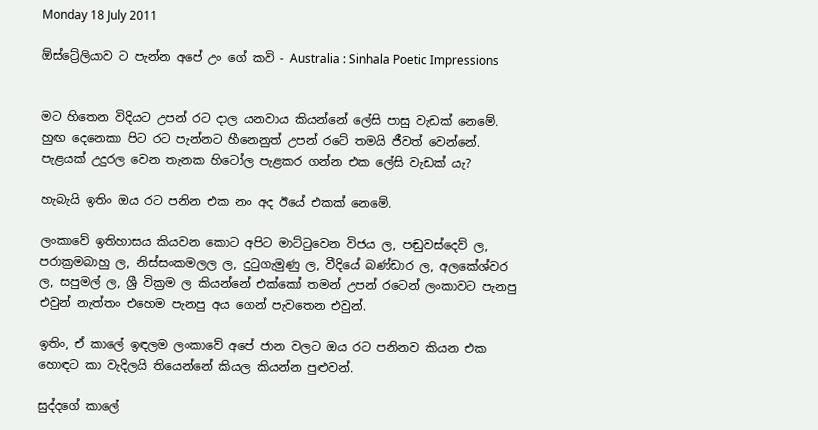Monday 18 July 2011

ඕස්ට්‍රේලියාව ට පැන්න අපේ උං ගේ කවි - Australia : Sinhala Poetic Impressions


මට හිතෙන විදියට උපන් රට දාල යනවාය කියන්නේ ලේසි පාසු වැඩක් නෙමේ. හුඟ දෙනෙකා පිට රට පැන්නට හීනෙනුත් උපන් රටේ තමයි ජීවත් වෙන්නේ. පැළයක් උදුරල වෙන තැනක හිටෝල පැළකර ගන්න එක ලේසි වැඩක් යැ?

හැබැයි ඉතිං ඔය රට පනින එක නං අද ඊයේ එකක් නෙමේ.

ලංකාවේ ඉතිහාසය කියවන කොට අපිට මාට්ටුවෙන විජය ල, පඬුවස්දෙව් ල, පරාක්‍රමබාහු ල, නිස්සංකමලල ල, දුටුගැමුණු ල, වීදියේ බණ්ඩාර ල, අලකේශ්වර ල, සපුමල් ල, ශ්‍රී වික්‍රම ල කියන්නේ එක්කෝ තමන් උපන් රටෙන් ලංකාවට පැනපු එවුන් නැත්තං එහෙම පැනපු අය ගෙන් පැවතෙන එවුන්.

ඉතිං, ඒ කාලේ ඉඳලම ලංකාවේ අපේ ජාන වලට ඔය රට පනිනව කියන එක හොඳට කා වැදිලයි තියෙන්නේ කියල කියන්න පුළුවන්.

සුද්දගේ කාලේ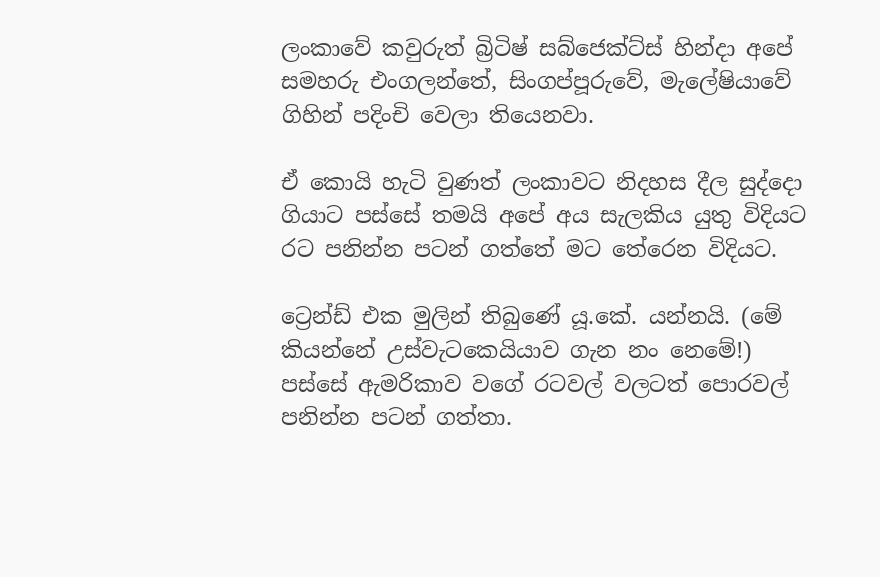ලංකාවේ කවුරුත් බ්‍රිටිෂ් සබ්ජෙක්ට්ස් හින්දා අපේ සමහරු එංගලන්තේ, සිංගප්පූරුවේ, මැලේෂියාවේ ගිහින් පදිංචි වෙලා තියෙනවා.

ඒ කොයි හැටි වුණත් ලංකාවට නිදහස දීල සුද්දො ගියාට පස්සේ තමයි අපේ අය සැලකිය යුතු විදියට රට පනින්න පටන් ගත්තේ මට තේරෙන විදියට.

ට්‍රෙන්ඩ් එක මුලින් තිබුණේ යූ.කේ. යන්නයි. (මේ කියන්නේ උස්වැටකෙයියාව ගැන නං නෙමේ!) පස්සේ ඇමරිකාව වගේ රටවල් වලටත් පොරවල් පනින්න පටන් ගත්තා.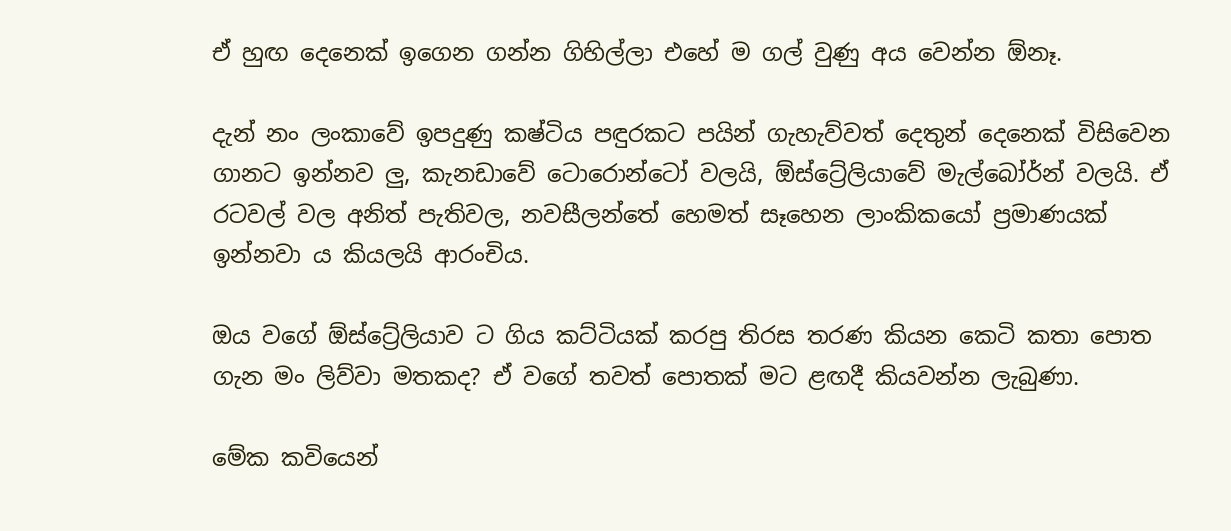ඒ හුඟ දෙනෙක් ඉගෙන ගන්න ගිහිල්ලා එහේ ම ගල් වුණු අය වෙන්න ඕනෑ.

දැන් නං ලංකාවේ ඉපදුණු කෂ්ටිය පඳුරකට පයින් ගැහැව්වත් දෙතුන් දෙනෙක් විසිවෙන ගානට ඉන්නව ලු, කැනඩාවේ ටොරොන්ටෝ වලයි, ඕස්ට්‍රේලියාවේ මැල්බෝර්න් වලයි. ඒ රටවල් වල අනිත් පැතිවල, නවසීලන්තේ හෙමත් සෑහෙන ලාංකිකයෝ ප්‍රමාණයක් ඉන්නවා ය කියලයි ආරංචිය.

ඔය වගේ ඕස්ට්‍රේලියාව ට ගිය කට්ටියක් කරපු තිරස තරණ කියන කෙටි කතා පොත ගැන මං ලිව්වා මතකද? ඒ වගේ තවත් පොතක් මට ළඟදී කියවන්න ලැබුණා.

මේක කවියෙන්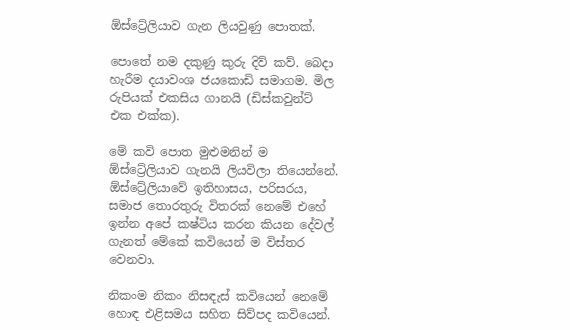ඕස්ට්‍රේලියාව ගැන ලියවුණු පොතක්.

පොතේ නම දකුණු කුරු දිව් කව්. බෙදා හැරීම දයාවංශ ජයකොඩි සමාගම. මිල රුපියක් එකසිය ගානයි (ඩිස්කවුන්ට් එක එක්ක).

මේ කවි පොත මුළුමනින් ම ඕස්ට්‍රේලියාව ගැනයි ලියවිලා තියෙන්නේ. ඕස්ට්‍රේලියාවේ ඉතිහාසය, පරිසරය, සමාජ තොරතුරු විතරක් නෙමේ එහේ ඉන්න අපේ කෂ්ටිය කරන කියන දේවල් ගැනත් මේකේ කවියෙන් ම විස්තර වෙනවා.

නිකංම නිකං නිසඳැස් කවියෙන් නෙමේ හොඳ එළිසමය සහිත සිව්පද කවියෙන්.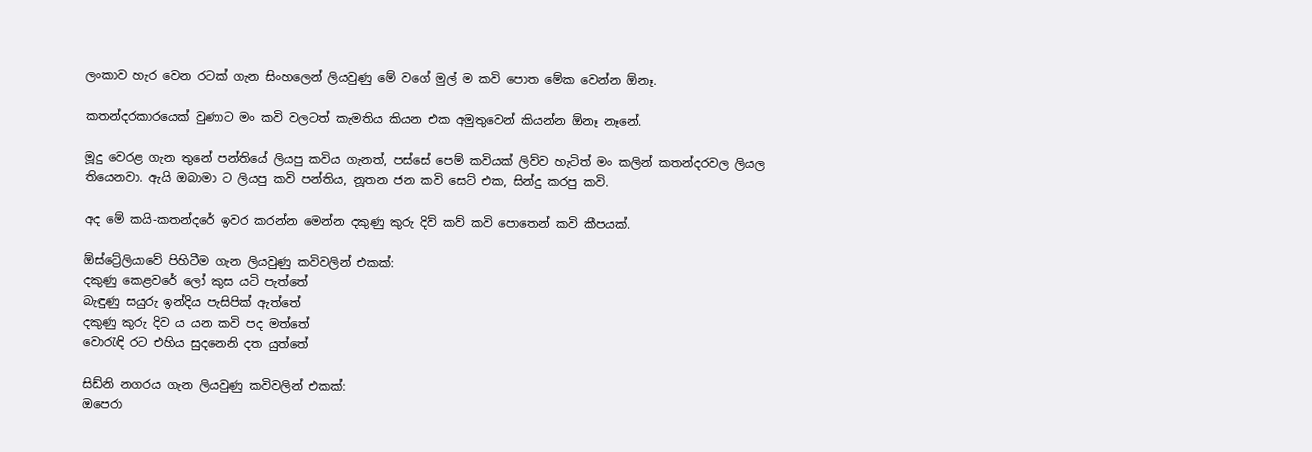ලංකාව හැර වෙන රටක් ගැන සිංහලෙන් ලියවුණු මේ වගේ මුල් ම කවි පොත මේක වෙන්න ඕනෑ.

කතන්දරකාරයෙක් වුණාට මං කවි වලටත් කැමතිය කියන එක අමුතුවෙන් කියන්න ඕනෑ නෑනේ.

මූදු වෙරළ ගැන තුනේ පන්තියේ ලියපු කවිය ගැනත්, පස්සේ පෙම් කවියක් ලිව්ව හැටිත් මං කලින් කතන්දරවල ලියල තියෙනවා. ඇයි ඔබාමා ට ලියපු කවි පන්තිය, නූතන ජන කවි සෙට් එක, සින්දු කරපු කවි.

අද මේ කයි-කතන්දරේ ඉවර කරන්න මෙන්න දකුණු කුරු දිව් කව් කවි පොතෙන් කවි කීපයක්.

ඕස්ට්‍රේලියාවේ පිහිටීම ගැන ලියවුණු කවිවලින් එකක්:
දකුණු කෙළවරේ ලෝ කුස යටි පැත්තේ
බැඳුණු සයුරු ඉන්දිය පැසිපික් ඇත්තේ
දකුණු කුරු දිව ය යන කවි පද මත්තේ
වොරැඳි රට එහිය සුදනෙනි දත යුත්තේ

සිඩ්නි නගරය ගැන ලියවුණු කවිවලින් එකක්:
ඔපෙරා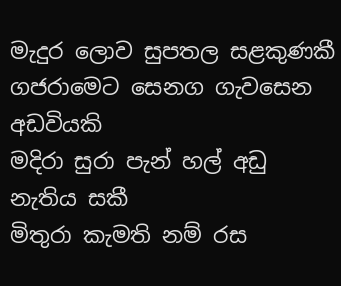මැදුර ලොව සුපතල සළකුණකී
ගජරාමෙට සෙනග ගැවසෙන අඩවියකි
මදිරා සුරා පැන් හල් අඩු නැතිය සකී
මිතුරා කැමති නම් රස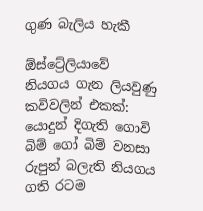ගුණ බැලිය හැකී

ඕස්ට්‍රේලියාවේ නියගය ගැන ලියවුණු කවිවලින් එකක්:
යොදුන් දිගැති ගොවි බිම් ගෝ බිම් වනසා
රුපුන් බලැති නියගය ගති රටම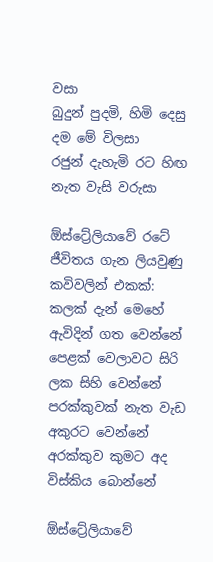වසා
බුදුන් පුදමි, හිමි දෙසු දම මේ විලසා
රජුන් දැහැමි රට හිඟ නැත වැසි වරුසා

ඕස්ට්‍රේලියාවේ රටේ ජීවිතය ගැන ලියවුණු කවිවලින් එකක්:
කලක් දැන් මෙහේ ඇවිදින් ගත වෙන්නේ
පෙළක් වෙලාවට සිරි ලක සිහි වෙන්නේ
පරක්කුවක් නැත වැඩ අකුරට වෙන්නේ
අරක්කුව කුමට අද විස්කිය බොන්නේ

ඕස්ට්‍රේලියාවේ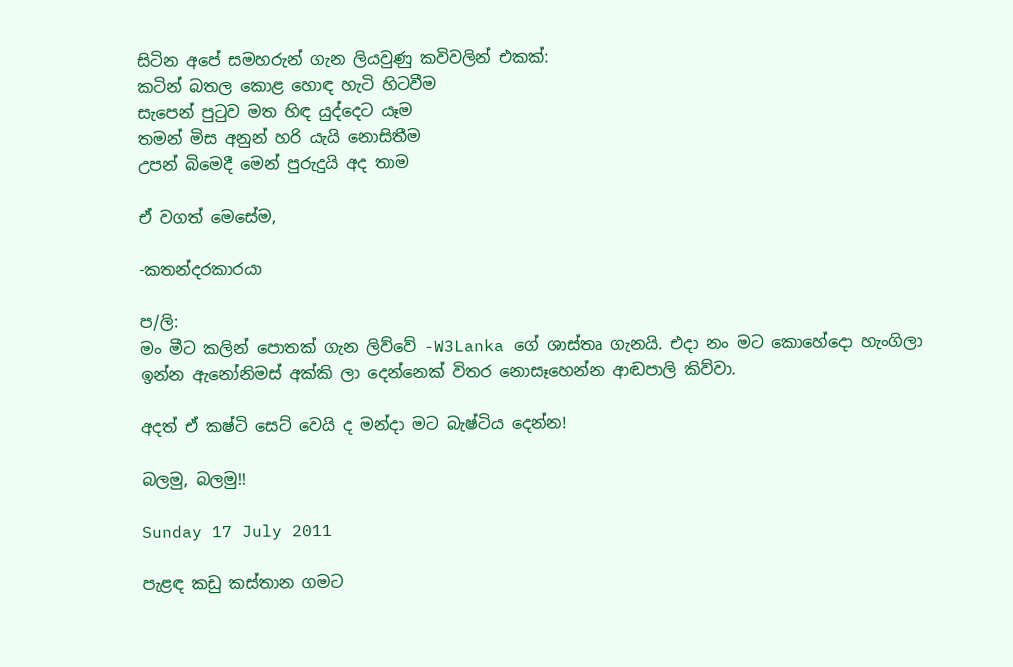සිටින අපේ සමහරුන් ගැන ලියවුණු කවිවලින් එකක්:
කටින් බතල කොළ හොඳ හැටි හිටවීම
සැපෙන් පුටුව මත හිඳ යුද්දෙට යෑම
තමන් මිස අනුන් හරි යැයි නොසිතීම
උපන් බිමෙදී මෙන් පුරුදුයි අද තාම

ඒ වගත් මෙසේම,

-කතන්දරකාරයා

ප/ලි:
මං මීට කලින් පොතක් ගැන ලිව්වේ -W3Lanka ගේ ශාස්තෘ ගැනයි. එදා නං මට කොහේදො හැංගිලා ඉන්න ඇනෝනිමස් අක්කි ලා දෙන්නෙක් විතර නොසෑහෙන්න ආඬපාලි කිව්වා.

අදත් ඒ කෂ්ටි සෙට් වෙයි ද මන්දා මට බැෂ්ටිය දෙන්න!

බලමු, බලමු!!

Sunday 17 July 2011

පැළඳ කඩු කස්තාන ගමට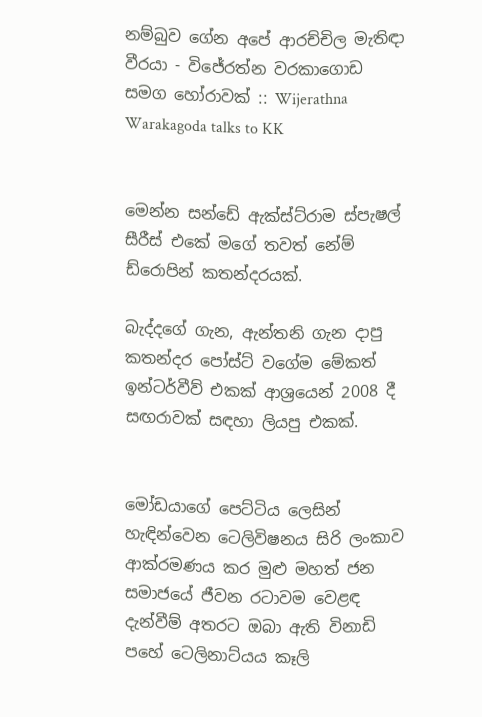නම්බුව ගේන අපේ ආරච්චිල මැතිඳා වීරයා - විජේරත්න වරකාගොඩ සමග හෝරාවක් :: Wijerathna Warakagoda talks to KK


මෙන්න සන්ඩේ ඇක්ස්ට්රාම ස්පැෂල් සීරීස් එකේ මගේ තවත් නේම් ඩ්රොපින් කතන්දරයක්.

බැද්දගේ ගැන, ඇන්තනි ගැන දාපු කතන්දර පෝස්ට් වගේම මේකත් ඉන්ටර්වීව් එකක් ආශ්‍රයෙන් 2008 දී සඟරාවක් සඳහා ලියපු එකක්.


මෝඩයාගේ පෙට්ටිය ලෙසින් හැඳින්වෙන ටෙලිවිෂනය සිරි ලංකාව ආක්රමණය කර මුළු මහත් ජන සමාජයේ ජීවන රටාවම වෙළඳ දැන්වීම් අතරට ඔබා ඇති විනාඩි පහේ ටෙලිනාට්යය කෑලි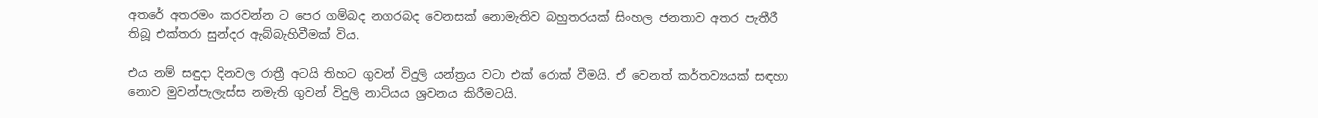අතරේ අතරමං කරවන්න ට පෙර ගම්බද නගරබද වෙනසක් නොමැතිව බහුතරයක් සිංහල ජනතාව අතර පැතීරී තිබූ එක්තරා සුන්දර ඇබ්බැහිවීමක් විය.

එය නම් සඳුදා දිනවල රාත්‍රී අටයි තිහට ගුවන් විදුලි යන්ත්‍රය වටා එක් රොක් වීමයි. ඒ වෙනත් කර්තව්‍යයක් සඳහා නොව මුවන්පැලැස්ස නමැති ගුවන් විදුලි නාට්යය ශ්‍රවනය කිරීමටයි.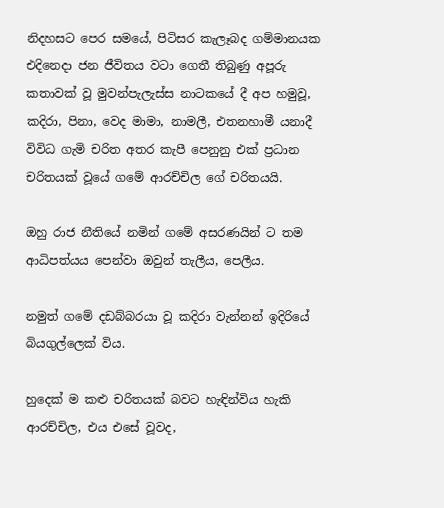නිදහසට පෙර සමයේ, පිටිසර කැලෑබද ගම්මානයක එදිනෙදා ජන ජීවිතය වටා ගෙතී තිබුණු අපූරු කතාවක් වූ මුවන්පැලැස්ස නාටකයේ දී අප හමුවූ, කදිරා, පිනා, වෙද මාමා, නාමලී, එතනහාමී යනාදී විවිධ ගැමි චරිත අතර කැපී පෙනුනු එක් ප්‍රධාන චරිතයක් වූයේ ගමේ ආරච්චිල ගේ චරිතයයි.

ඔහු රාජ නීතියේ නමින් ගමේ අසරණයින් ට තම ආධිපත්යය පෙන්වා ඔවුන් තැලීය, පෙලීය.

නමුත් ගමේ දඩබ්බරයා වූ කදිරා වැන්නන් ඉදිරියේ බියගුල්ලෙක් විය.

හුදෙක් ම කළු චරිතයක් බවට හැඳින්විය හැකි ආරච්චිල, එය එසේ වූවද,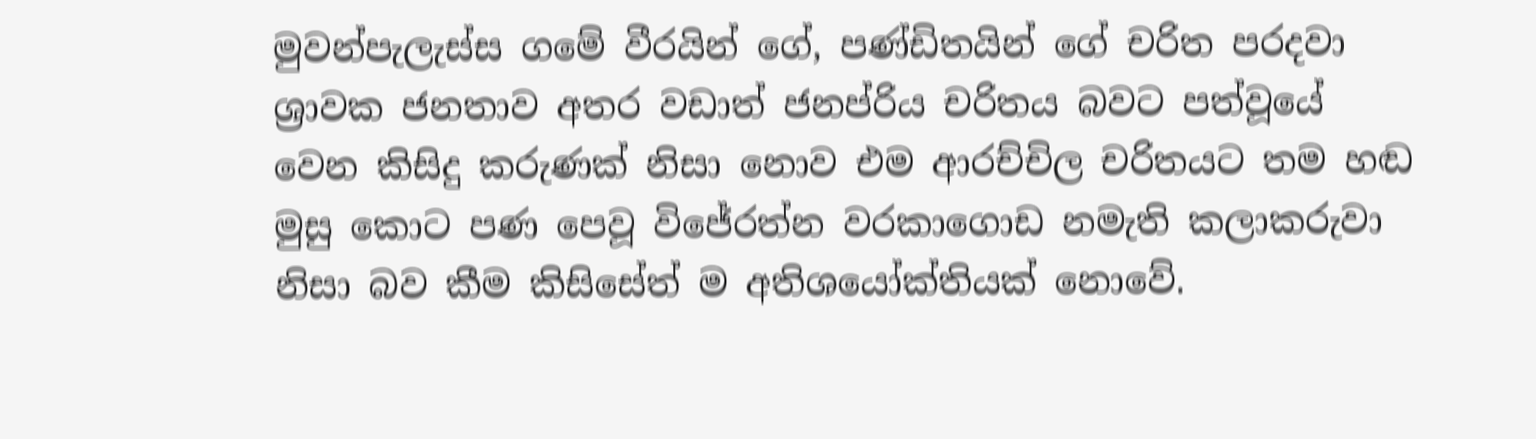මුවන්පැලැස්ස ගමේ වීරයින් ගේ, පණ්ඩිතයින් ගේ චරිත පරදවා ශ්‍රාවක ජනතාව අතර වඩාත් ජනප්රිය චරිතය බවට පත්වූයේ වෙන කිසිදු කරුණක් නිසා නොව එම ආරච්චිල චරිතයට තම හඬ මුසු කොට පණ පෙවූ විජේරත්න වරකාගොඩ නමැති කලාකරුවා නිසා බව කීම කිසිසේත් ම අතිශයෝක්තියක් නොවේ.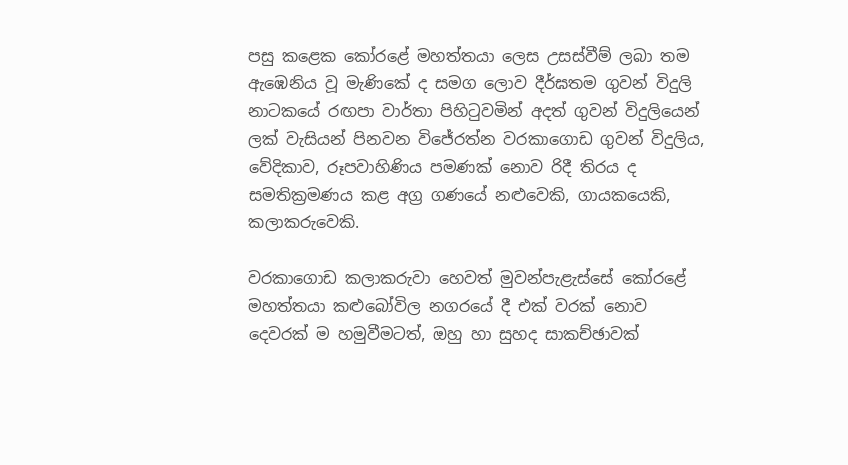පසු කළෙක කෝරළේ මහත්තයා ලෙස උසස්වීම් ලබා තම ඇඹෙනිය වූ මැණිකේ ද සමග ලොව දීර්ඝතම ගුවන් විදුලි නාටකයේ රඟපා වාර්තා පිහිටුවමින් අදත් ගුවන් විදුලියෙන් ලක් වැසියන් පිනවන විජේරත්න වරකාගොඩ ගුවන් විදුලිය, වේදිකාව, රූපවාහිණිය පමණක් නොව රිදී තිරය ද සමතික්‍රමණය කළ අග්‍ර ගණයේ නළුවෙකි, ගායකයෙකි, කලාකරුවෙකි.

වරකාගොඩ කලාකරුවා හෙවත් මුවන්පැළැස්සේ කෝරළේ මහත්තයා කළුබෝවිල නගරයේ දී එක් වරක් නොව දෙවරක් ම හමුවීමටත්, ඔහු හා සුහද සාකච්ඡාවක්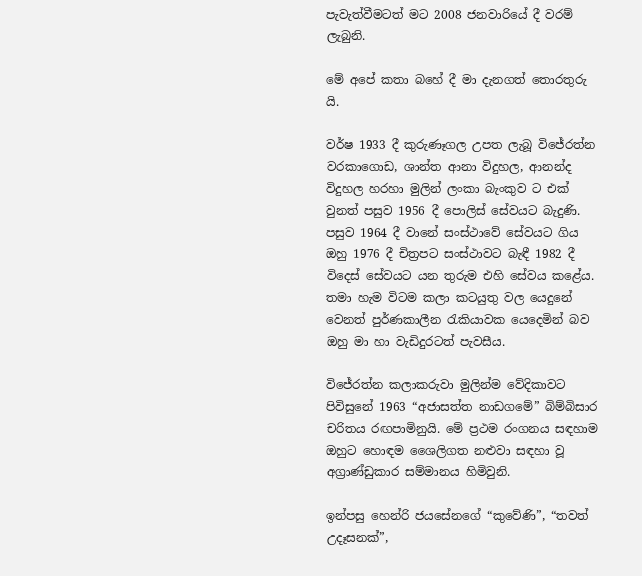පැවැත්වීමටත් මට 2008 ජනවාරියේ දී වරම් ලැබුනි.

මේ අපේ කතා බහේ දී මා දැනගත් තොරතුරු යි.

වර්ෂ 1933 දී කුරුණෑගල උපත ලැබූ විජේරත්න වරකාගොඩ, ශාන්ත ආනා විදුහල, ආනන්ද විදුහල හරහා මුලින් ලංකා බැංකුව ට එක් වුනත් පසුව 1956 දී පොලිස් සේවයට බැදුණි. පසුව 1964 දී වානේ සංස්ථාවේ සේවයට ගිය ඔහු 1976 දී චිත්‍රපට සංස්ථාවට බැඳී 1982 දී විදෙස් සේවයට යන තුරුම එහි සේවය කළේය. තමා හැම විටම කලා කටයුතු වල යෙදුනේ වෙනත් පුර්ණකාලීන රැකියාවක යෙදෙමින් බව ඔහු මා හා වැඩිදුරටත් පැවසීය.

විජේරත්න කලාකරුවා මුලින්ම වේදිකාවට පිවිසුනේ 1963 “අජාසත්ත නාඩගමේ” බිම්බිසාර චරිතය රඟපාමිනුයි. මේ ප්‍රථම රංගනය සඳහාම ඔහුට හොඳම ශෛලිගත නළුවා සඳහා වූ අග්‍රාණ්ඩුකාර සම්මානය හිමිවුනි.

ඉන්පසු හෙන්රි ජයසේනගේ “කුවේණි”, “තවත් උදෑසනක්”,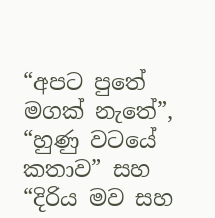“අපට පුතේ මගක් නැතේ”, “හුණු වටයේ කතාව” සහ “දිරිය මව සහ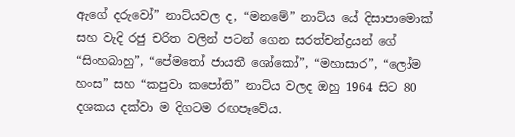ඇගේ දරුවෝ” නාට්යවල ද, “මනමේ” නාට්ය යේ දිසාපාමොක් සහ වැදි රජු චරිත වලින් පටන් ගෙන සරත්චන්ද්‍රයන් ගේ “සිංහබාහු”, “පේමතෝ ජායතී ශෝකෝ”, “මහාසාර”, “ලෝම හංස” සහ “කපුවා කපෝති” නාට්ය වලද ඔහු 1964 සිට 80 දශකය දක්වා ම දිගටම රඟපෑවේය.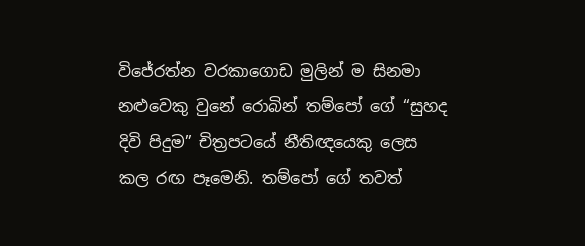විජේරත්න වරකාගොඩ මුලින් ම සිනමා නළුවෙකු වුනේ රොබින් තම්පෝ ගේ “සුහද දිවි පිදුම” චිත්‍රපටයේ නීතිඥයෙකු ලෙස කල රඟ පෑමෙනි. තම්පෝ ගේ තවත්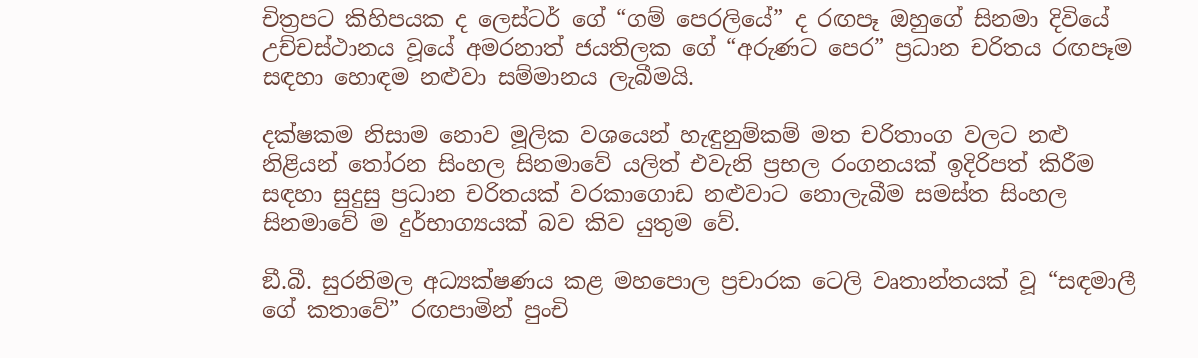චිත්‍රපට කිහිපයක ද ලෙස්ටර් ගේ “ගම් පෙරලියේ” ද රඟපෑ ඔහුගේ සිනමා දිවියේ උච්චස්ථානය වූයේ අමරනාත් ජයතිලක ගේ “අරුණට පෙර” ප්‍රධාන චරිතය රඟපෑම සඳහා හොඳම නළුවා සම්මානය ලැබීමයි.

දක්ෂකම නිසාම නොව මූලික වශයෙන් හැඳුනුම්කම් මත චරිතාංග වලට නළු නිළියන් තෝරන සිංහල සිනමාවේ යලිත් එවැනි ප්‍රභල රංගනයක් ඉදිරිපත් කිරීම සඳහා සුදුසු ප්‍රධාන චරිතයක් වරකාගොඩ නළුවාට නොලැබීම සමස්ත සිංහල සිනමාවේ ම දුර්භාග්‍යයක් බව කිව යුතුම වේ.

ඞී.බී. සුරනිමල අධ්‍යක්ෂණය කළ මහපොල ප්‍රචාරක ටෙලි වෘතාන්තයක් වූ “සඳමාලී ගේ කතාවේ” රඟපාමින් පුංචි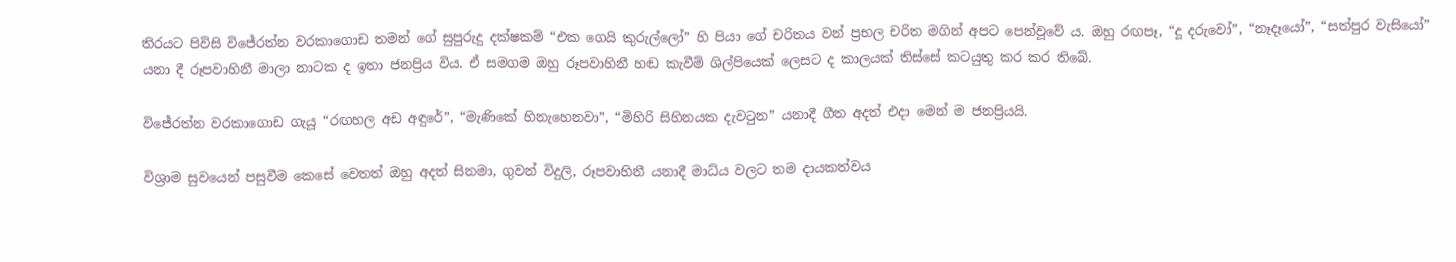තිරයට පිවිසි විජේරත්න වරකාගොඩ තමන් ගේ සුපුරුදු දක්ෂකම් “එක ගෙයි කුරුල්ලෝ” හි පියා ගේ චරිතය වන් ප්‍රභල චරිත මගින් අපට පෙන්වූවේ ය. ඔහු රඟපෑ, “දූ දරුවෝ”, “නෑදෑයෝ”, “සත්පුර වැසියෝ” යනා දී රූපවාහිනී මාලා නාටක ද ඉතා ජනප්‍රිය විය. ඒ සමගම ඔහු රූපවාහිනී හඬ කැවීම් ශිල්පියෙක් ලෙසට ද කාලයක් තිස්සේ කටයුතු කර කර තිබේ.

විජේරත්න වරකාගොඩ ගැයූ “රඟහල අඩ අඳුරේ”, “මැණිකේ හිනැහෙනවා”, “මිහිරි සිහිනයක දැවටුන” යනාදී ගීත අදත් එදා මෙන් ම ජනප්‍රියයි.

විශ්‍රාම සුවයෙන් පසුවීම කෙසේ වෙතත් ඔහු අදත් සිනමා, ගුවන් විදුලි, රූපවාහිනී යනාදී මාධ්ය වලට තම දායකත්වය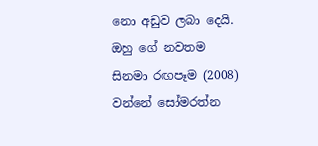නො අඩුව ලබා දෙයි. ඔහු ගේ නවතම සිනමා රඟපෑම (2008) වන්නේ සෝමරත්න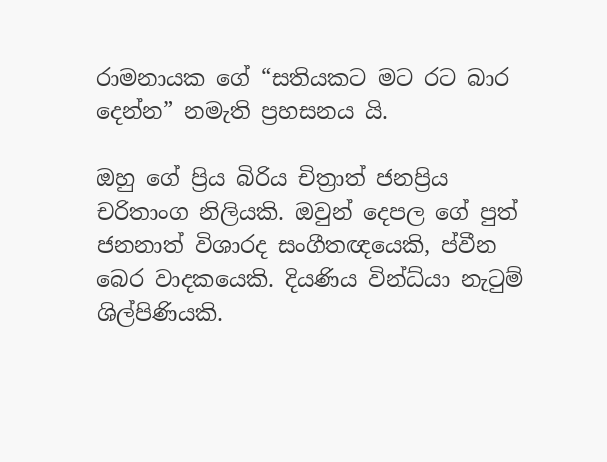රාමනායක ගේ “සතියකට මට රට බාර දෙන්න” නමැති ප්‍රහසනය යි.

ඔහු ගේ ප්‍රිය බිරිය චිත්‍රාත් ජනප්‍රිය චරිතාංග නිලියකි. ඔවුන් දෙපල ගේ පුත් ජනනාත් විශාරද සංගීතඥයෙකි, ප්වීන බෙර වාදකයෙකි. දියණිය වින්ධ්යා‍ නැටුම් ශිල්පිණියකි.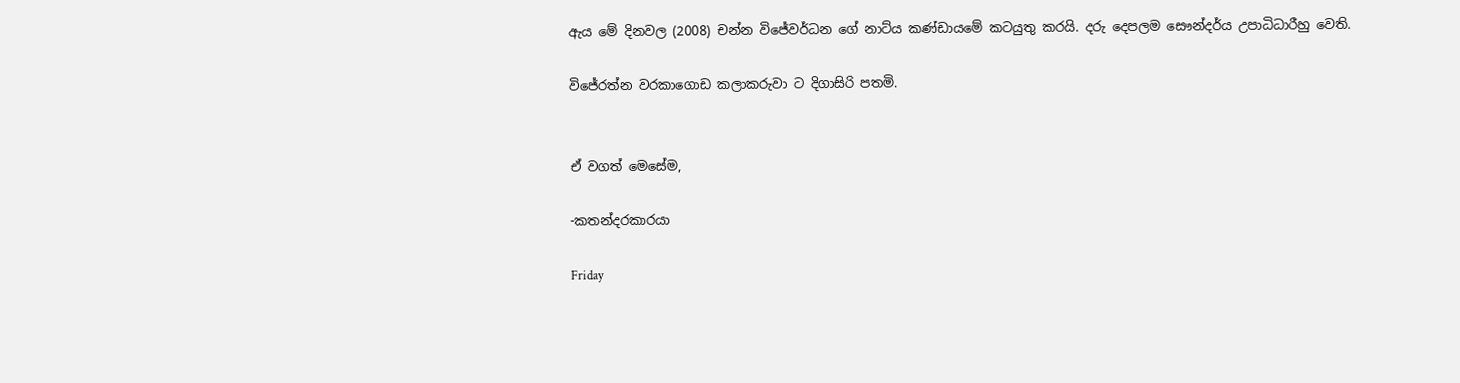ඇය මේ දිනවල (2008) චන්න විජේවර්ධන ගේ නාට්ය කණ්ඩායමේ කටයුතු කරයි. දරු දෙපලම සෞන්දර්ය උපාධිධාරීහු වෙති.

විජේරත්න වරකාගොඩ කලාකරුවා ට දිගාසිරි පතමි.


ඒ වගත් මෙසේම,

-කතන්දරකාරයා

Friday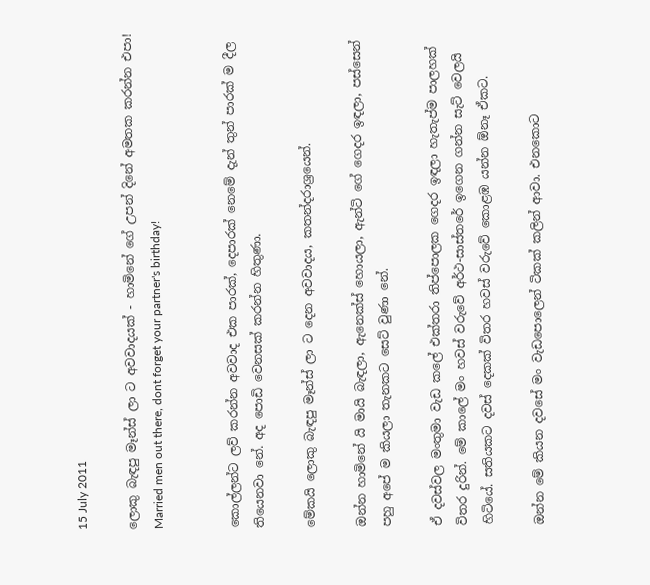15 July 2011

ලොකු බැඳපු මෑන්ස් ලා ට අවවාදයක් - හාමිනේ ගේ උපන් දිනේ අමතක කරන්න එපා! Married men out there, dont forget your partner's birthday!


කොල්ලන්ට ලව් කරන්න අවවාද එක පාරක්, දෙපාරක් නෙමේ දැන් තුන් පාරක් ම දීල තියෙනවා නේ. අද පොඩි වෙනසක් කරන්න හිතුණා.

මේකයි ලොකු බැඳපු මෑන්ස් ලා ට දෙන අවවාදය, කතන්දරාශ්‍රයෙන්.

ඔන්න හාමිනේ යි මායි බැඳලා, ඇනෙක්ස් හොයලා, ඇන්ටි ගේ ගෙදර ඉඳලා, පස්සෙන් පහු අපේ ම කියලා තැනකට සෙට් වුණා නේ.

ඒ දවස්වල මංතුමා වැඩ කලේ එක්තරා තිප්පොලක ගෙදර ඉඳලා හැතැප්ම පාලහක් විතර දුරින්. මේ කාලේ මං හවස් වරුවේ අර්ථ-සාස්තරේ ඉගෙන ගන්න සැට් වෙලයි හිටියේ. සතියකට දවස් දෙකක් විතර හවස් වරුවේ කොළඹ යන්න ඕනෑ ඒකට.

ඔන්න මේ කියන දවසේ මං වැඩපොලෙන් ටිකක් කලින් ආවා. එනකොට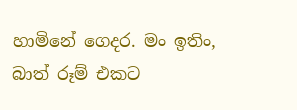හාමිනේ ගෙදර. මං ඉතිං, බාත් රූම් එකට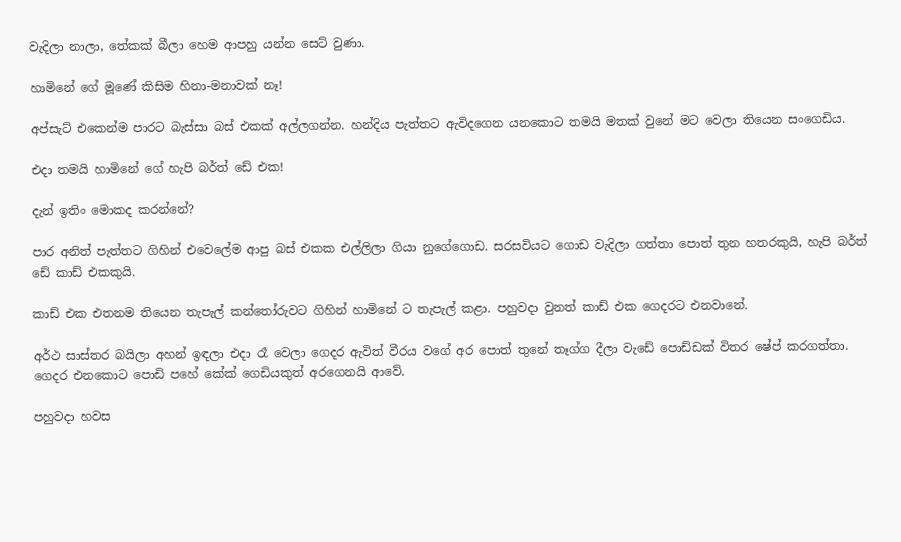වැදිලා නාලා, තේකක් බීලා හෙම ආපහු යන්න සෙට් වුණා.

හාමිනේ ගේ මූණේ කිසිම හිනා-මනාවක් නෑ!

අප්සැට් එකෙන්ම පාරට බැස්සා බස් එකක් අල්ලගන්න. හන්දිය පැත්තට ඇවිදගෙන යනකොට තමයි මතක් වුනේ මට වෙලා තියෙන සංගෙඩිය.

එදා තමයි හාමිනේ ගේ හැපි බර්ත් ඩේ එක!

දැන් ඉතිං මොකද කරන්නේ?

පාර අනිත් පැත්තට ගිහින් එවෙලේම ආපු බස් එකක එල්ලිලා ගියා නුගේගොඩ. සරසවියට ගොඩ වැදිලා ගත්තා පොත් තුන හතරකුයි, හැපි බර්ත් ඩේ කාඩ් එකකුයි.

කාඩ් එක එතනම තියෙන තැපැල් කන්තෝරුවට ගිහින් හාමිනේ ට තැපැල් කළා. පහුවදා වුනත් කාඩ් එක ගෙදරට එනවානේ.

අර්ථ සාස්තර බයිලා අහන් ඉඳලා එදා රෑ වෙලා ගෙදර ඇවිත් වීරය වගේ අර පොත් තුනේ තෑග්ග දීලා වැඩේ පොඩ්ඩක් විතර ෂේප් කරගත්තා.
ගෙදර එනකොට පොඩි පහේ කේක් ගෙඩියකුත් අරගෙනයි ආවේ.

පහුවදා හවස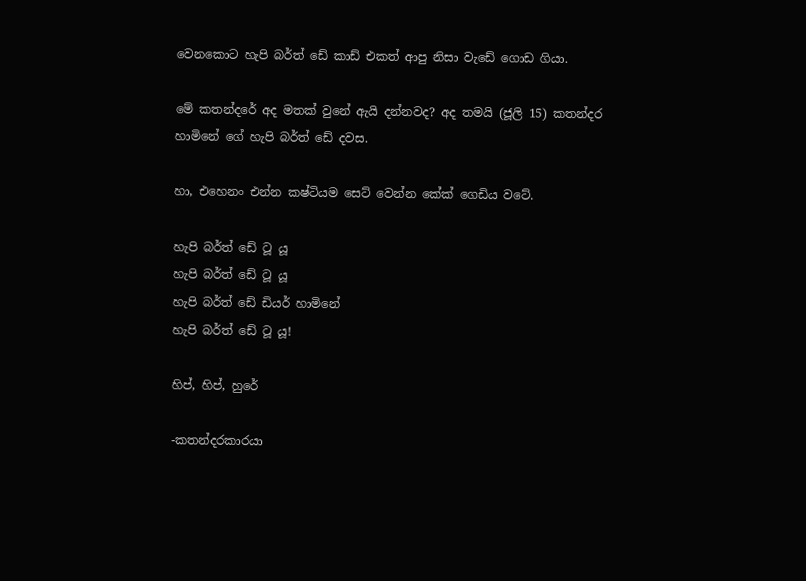වෙනකොට හැපි බර්ත් ඩේ කාඩ් එකත් ආපු නිසා වැඩේ ගොඩ ගියා.

මේ කතන්දරේ අද මතක් වුනේ ඇයි දන්නවද? අද තමයි (ජූලි 15) කතන්දර හාමිනේ ගේ හැපි බර්ත් ඩේ දවස.

හා, එහෙනං එන්න කෂ්ටියම සෙට් වෙන්න කේක් ගෙඩිය වටේ.

හැපි බර්ත් ඩේ ටූ යූ
හැපි බර්ත් ඩේ ටූ යූ
හැපි බර්ත් ඩේ ඩියර් හාමිනේ
හැපි බර්ත් ඩේ ටූ යූ!

හිප්, හිප්, හුරේ

-කතන්දරකාරයා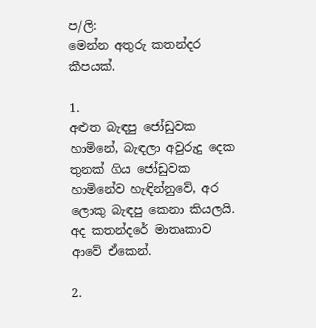ප/ලි:
මෙන්න අතුරු කතන්දර කීපයක්.

1.
අළුත බැඳපු ජෝඩුවක හාමිනේ, බැඳලා අවුරුදු දෙක තුනක් ගිය ජෝඩුවක හාමිනේව හැඳින්නුවේ, අර ලොකු බැඳපු කෙනා කියලයි. අද කතන්දරේ මාතෘකාව ආවේ ඒකෙන්.

2.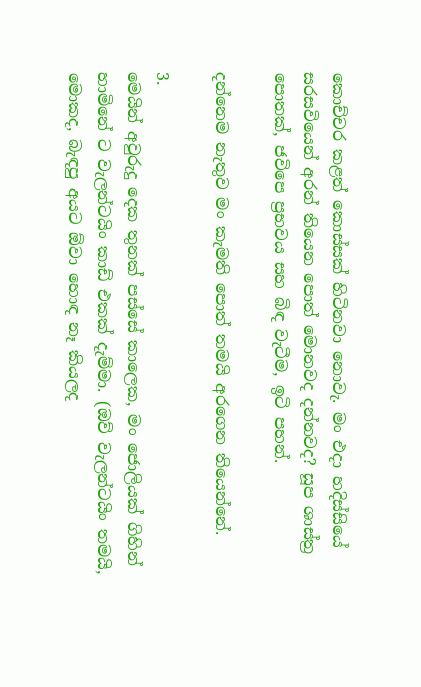කොච්චර කළත් කොස්සක් හිටිනවා නොවැ. මං එදා හදිස්සියේ සරසවියෙන් අරන් තියෙන පොත් මොනවද දන්නවද? සූප ශාස්ත්‍ර පොතක්, ජවිපෙ ප්‍රභවය සහ බිඳ වැටීම, ඉටි පහන්.

දන්නෙම නැතුව මං කැමති පොත් තමයි අරගෙන තියෙන්නේ.

3.
මෙයින් අවුරුදු දෙක තුනක් පස්සේ කාලෙක, මං ජොලියක් ගිහින් හාමිනේ ට වැලන්ටයිං කාඩ් එකක් දැම්මා. (ඔව් වැලන්ටයිං තමයි, මොකද, බැඳපු අයට ඕවා හොඳ නෑ කියලද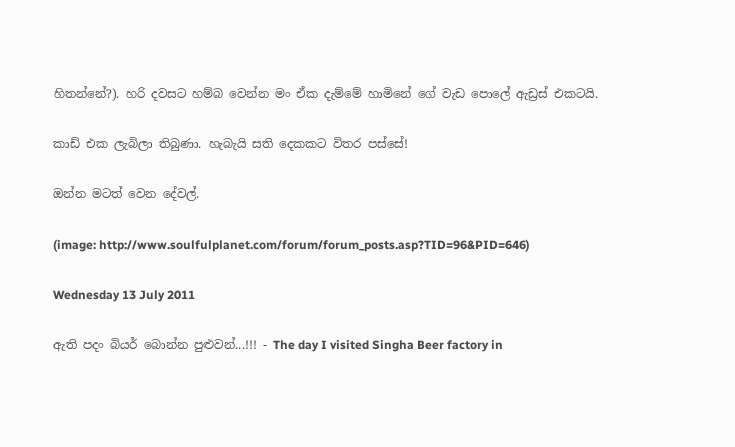හිතන්නේ?). හරි දවසට හම්බ වෙන්න මං ඒක දැම්මේ හාමිනේ ගේ වැඩ පොලේ ඇඩ්‍රස් එකටයි.

කාඩ් එක ලැබිලා තිබුණා. හැබැයි සති දෙකකට විතර පස්සේ!

ඔන්න මටත් වෙන දේවල්.

(image: http://www.soulfulplanet.com/forum/forum_posts.asp?TID=96&PID=646)

Wednesday 13 July 2011

ඇති පදං බියර් බොන්න පුළුවන්...!!! - The day I visited Singha Beer factory in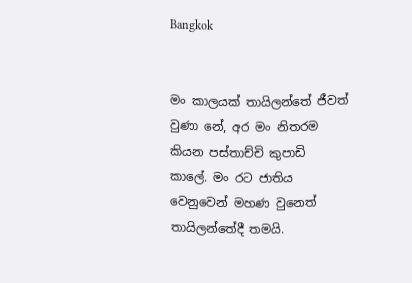Bangkok


මං කාලයක් තායිලන්තේ ජීවත් වුණා නේ, අර මං නිතරම කියන පස්තාච්චි කුපාඩි කාලේ. මං රට ජාතිය වෙනුවෙන් මහණ වුනෙත් තායිලන්තේදී තමයි.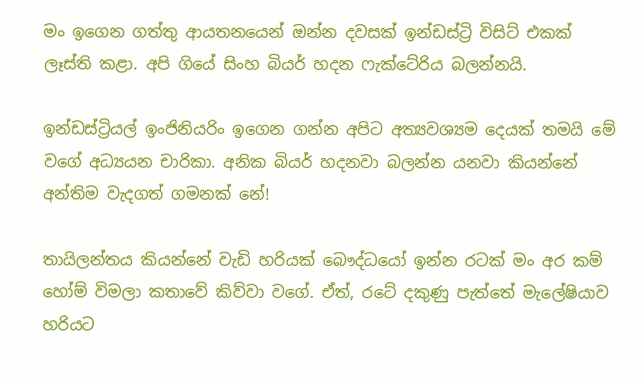මං ඉගෙන ගත්තු ආයතනයෙන් ඔන්න දවසක් ඉන්ඩස්ට්‍රි විසිට් එකක් ලෑස්ති කළා. අපි ගියේ සිංහ බියර් හදන ෆැක්ටේරිය බලන්නයි.

ඉන්ඩස්ට්‍රියල් ඉංජිනියරිං ඉගෙන ගන්න අපිට අත්‍යවශ්‍යම දෙයක් තමයි මේ වගේ අධ්‍යයන චාරිකා. අනික බියර් හදනවා බලන්න යනවා කියන්නේ අන්තිම වැදගත් ගමනක් නේ!

තායිලන්තය කියන්නේ වැඩි හරියක් බෞද්ධයෝ ඉන්න රටක් මං අර කම් හෝම් විමලා කතාවේ කිව්වා වගේ. ඒත්, රටේ දකුණු පැත්තේ මැලේෂියාව හරියට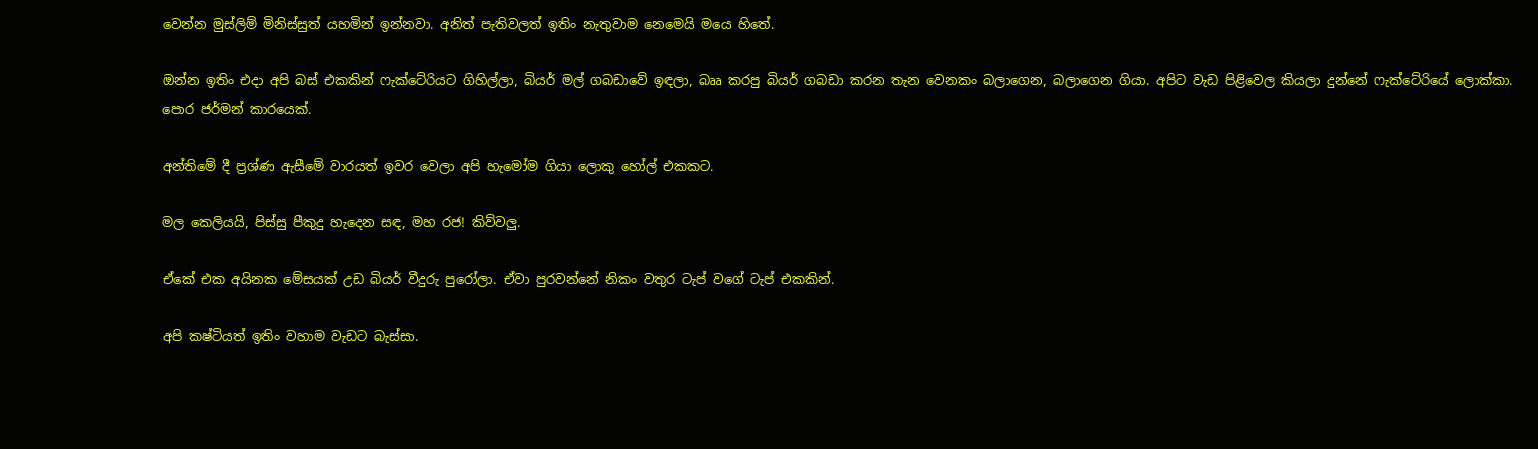වෙන්න මුස්ලිම් මිනිස්සුත් යහමින් ඉන්නවා. අනිත් පැතිවලත් ඉතිං නැතුවාම නෙමෙයි මයෙ හිතේ.

ඔන්න ඉතිං එදා අපි බස් එකකින් ෆැක්ටේරියට ගිහිල්ලා, බියර් මල් ගබඩාවේ ඉඳලා, බෲ කරපු බියර් ගබඩා කරන තැන වෙනකං බලාගෙන, බලාගෙන ගියා. අපිට වැඩ පිළිවෙල කියලා දුන්නේ ෆැක්ටේරියේ ලොක්කා. පොර ජර්මන් කාරයෙක්.

අන්තිමේ දී ප්‍රශ්ණ ඇසීමේ වාරයත් ඉවර වෙලා අපි හැමෝම ගියා ලොකු හෝල් එකකට.

මල කෙලියයි, පිස්සු පීකුදු හැදෙන සඳ, මහ රජ! කිව්වලු.

ඒකේ එක අයිනක මේසයක් උඩ බියර් වීදුරු පුරෝලා. ඒවා පුරවන්නේ නිකං වතුර ටැප් වගේ ටැප් එකකින්.

අපි කෂ්ටියත් ඉතිං වහාම වැඩට බැස්සා.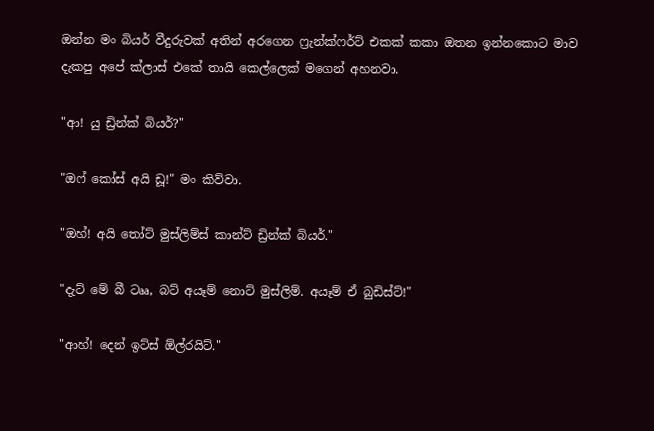ඔන්න මං බියර් වීදුරුවක් අතින් අරගෙන ෆ්‍රැන්ක්ෆර්ට් එකක් කකා ඔතන ඉන්නකොට මාව දැකපු අපේ ක්ලාස් එකේ තායි කෙල්ලෙක් මගෙන් අහනවා.

"ආ! යු ඩ්‍රින්ක් බියර්?"

"ඔෆ් කෝස් අයි ඩූ!" මං කිව්වා.

"ඔහ්! අයි තෝට් මුස්ලිම්ස් කාන්ට් ඩ්‍රින්ක් බියර්."

"දැට් මේ බී ටෲ, බට් අයෑම් නොට් මුස්ලිම්. අයෑම් ඒ බුඩිස්ට්!"

"ආහ්! දෙන් ඉට්ස් ඕල්රයිට්."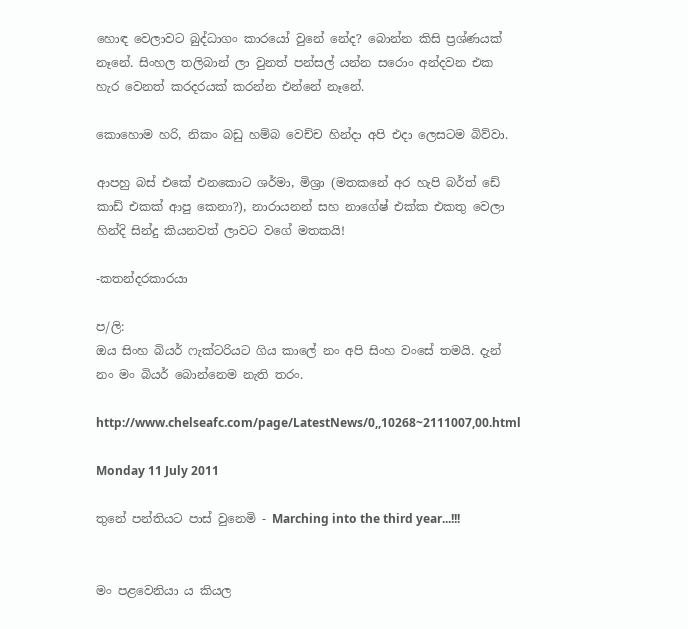හොඳ වෙලාවට බුද්ධාගං කාරයෝ වුනේ නේද? බොන්න කිසි ප්‍රශ්ණයක් නෑනේ. සිංහල තලිබාන් ලා වුනත් පන්සල් යන්න සරොං අන්දවන එක හැර වෙනත් කරදරයක් කරන්න එන්නේ නෑනේ.

කොහොම හරි, නිකං බඩු හම්බ වෙච්ච හින්දා අපි එදා ලෙසටම බිව්වා.

ආපහු බස් එකේ එනකොට ශර්මා, මිශ්‍රා (මතකනේ අර හැපි බර්ත් ඩේ කාඩ් එකක් ආපු කෙනා?), නාරායනන් සහ නාගේෂ් එක්ක එකතු වෙලා හින්දි සින්දු කියනවත් ලාවට වගේ මතකයි!

-කතන්දරකාරයා

ප/ලි:
ඔය සිංහ බියර් ෆැක්ටරියට ගිය කාලේ නං අපි සිංහ වංසේ තමයි. දැන් නං මං බියර් බොන්නෙම නැති තරං.

http://www.chelseafc.com/page/LatestNews/0,,10268~2111007,00.html

Monday 11 July 2011

තුනේ පන්තියට පාස් වුනෙමි - Marching into the third year...!!!


මං පළවෙනියා ය කියල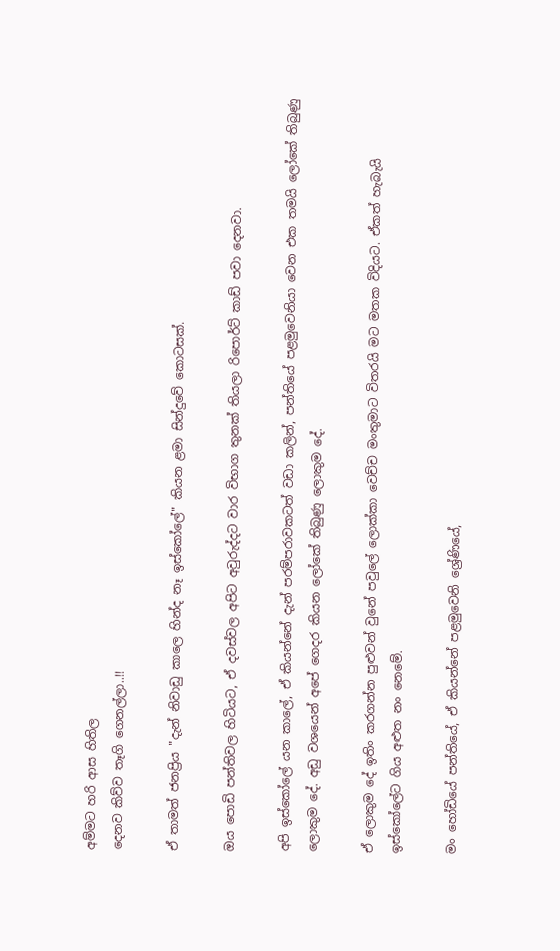අම්මට හරි ආස හිතිල
දෙනව කිව්ව තෑගි ගෙනල්ලා..!!

ඒ තාමත් ජනප්‍රිය "දැන් නිවාඩු කාලෙ හින්ද නෑ ඉස්කෝලේ" කියන ළමා සින්දුවේ කොටසක්.

ඔය පොඩි පන්තිවල හිටියට, ඒ දවස්වල අපිට අවුරුද්දට වාර විභාග තුනක් තියලා රිපොර්ට් කාඩ් පවා දෙනවා.

අපි ඉස්කෝලේ යන කාලේ, ඒ කියන්නේ දැන් පරම්පරාවකටත් වඩා කලින්, පන්තියේ පළමුවෙනියා වෙන එක තමයි ලෝකේ තිබුණු ලොකුම දේ. අඩු වශයෙන් අපේ ගෙදර කියන ලෝකේ තිබුණු ලොකුම දේ.

ඒ ලොකුම දේ ඉතිං කරගන්න පුළුවන් වුනේ පවුලේ ලොක්කා වෙච්ච මංතුමාට විතරයි මට මතක විදියට. ඒකත් හැබැයි ඉස්කෝලේට ගිය අළුත නං නෙමේ.

මං හෝඩියේ පන්තියේ, ඒ කියන්නේ පළමුවෙනි ශ්‍රේණියේ,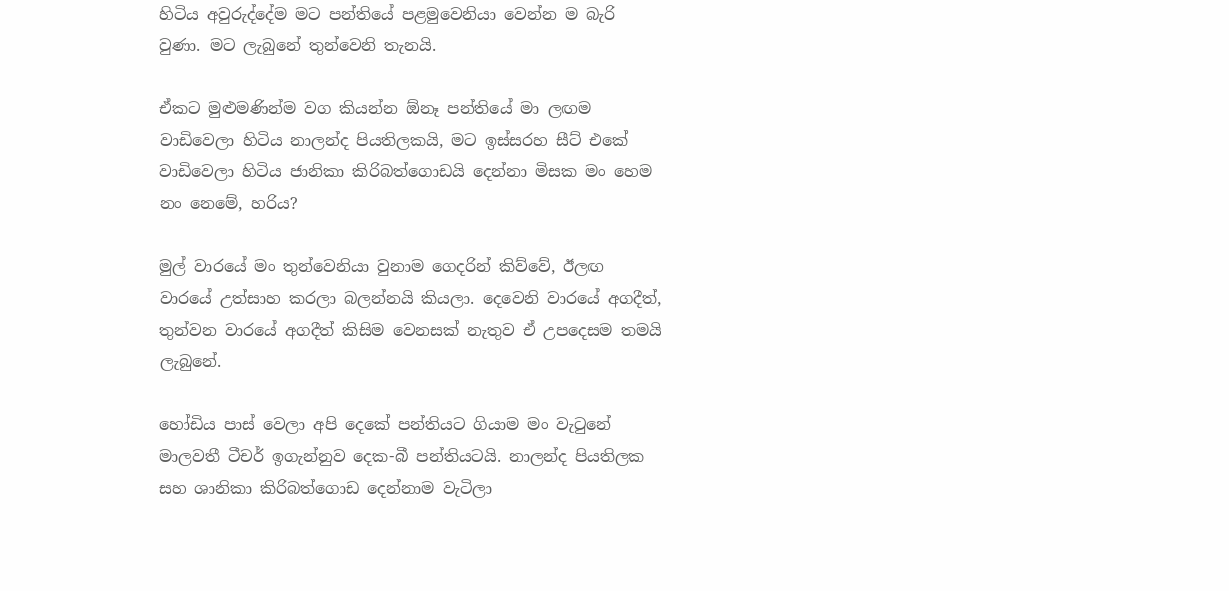හිටිය අවුරුද්දේම මට පන්තියේ පළමුවෙනියා වෙන්න ම බැරි වුණා. මට ලැබුනේ තුන්වෙනි තැනයි.

ඒකට මුළුමණින්ම වග කියන්න ඕනෑ පන්තියේ මා ලඟම වාඩිවෙලා හිටිය නාලන්ද පියතිලකයි, මට ඉස්සරහ සීට් එකේ වාඩිවෙලා හිටිය ජානිකා කිරිබත්ගොඩයි දෙන්නා මිසක මං හෙම නං නෙමේ, හරිය?

මුල් වාරයේ මං තුන්වෙනියා වුනාම ගෙදරින් කිව්වේ, ඊලඟ වාරයේ උත්සාහ කරලා බලන්නයි කියලා. දෙවෙනි වාරයේ අගදීත්, තුන්වන වාරයේ අගදීත් කිසිම වෙනසක් නැතුව ඒ උපදෙසම තමයි ලැබුනේ.

හෝඩිය පාස් වෙලා අපි දෙකේ පන්තියට ගියාම මං වැටුනේ මාලවතී ටීචර් ඉගැන්නුව දෙක-බී පන්තියටයි. නාලන්ද පියතිලක සහ ශානිකා කිරිබත්ගොඩ දෙන්නාම වැටිලා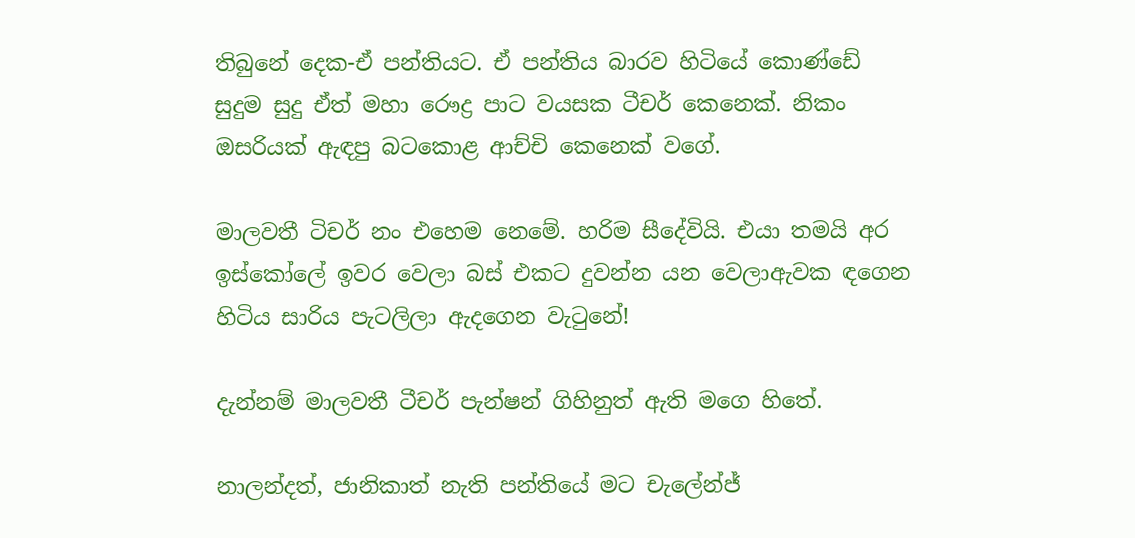තිබුනේ දෙක-ඒ පන්තියට. ඒ පන්තිය බාරව හිටියේ කොණ්ඩේ සුදුම සුදු ඒත් මහා රෞද්‍ර පාට වයසක ටීචර් කෙනෙක්. නිකං ඔසරියක් ඇඳපු බටකොළ ආච්චි කෙනෙක් වගේ.

මාලවතී ටිචර් නං එහෙම නෙමේ. හරිම සීදේවියි. එයා තමයි අර ඉස්කෝලේ ඉවර වෙලා බස් එකට දුවන්න යන වෙලාඇවක ඳගෙන හිටිය සාරිය පැටලිලා ඇදගෙන වැටුනේ!

දැන්නම් මාලවතී ටීචර් පැන්ෂන් ගිහිනුත් ඇති මගෙ හිතේ.

නාලන්දත්, ජානිකාත් නැති පන්තියේ මට චැලේන්ජ්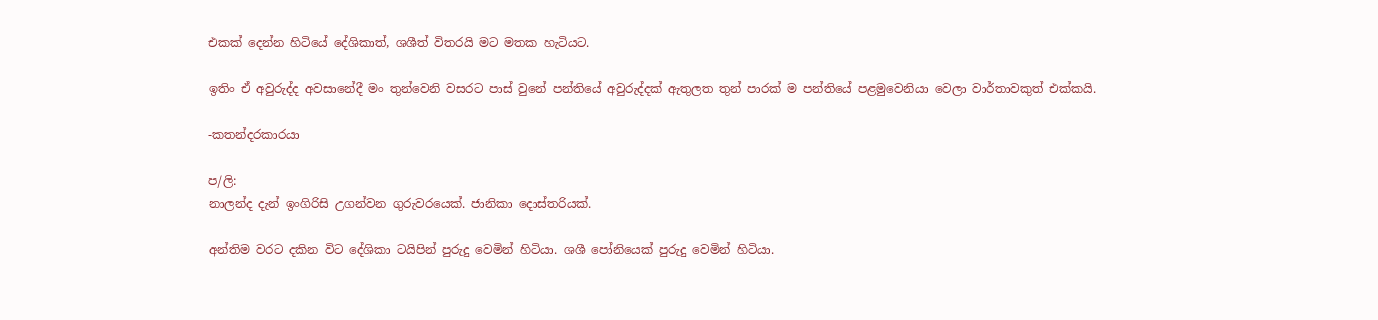එකක් දෙන්න හිටියේ දේශිකාත්, ශශීත් විතරයි මට මතක හැටියට.

ඉතිං ඒ අවුරුද්ද අවසානේදී මං තුන්වෙනි වසරට පාස් වුනේ පන්තියේ අවුරුද්දක් ඇතුලත තුන් පාරක් ම පන්තියේ පළමුවෙනියා වෙලා වාර්තාවකුත් එක්කයි.

-කතන්දරකාරයා

ප/ලි:
නාලන්ද දැන් ඉංගිරිසි උගන්වන ගුරුවරයෙක්. ජානිකා දොස්තරියක්.

අන්තිම වරට දකින විට දේශිකා ටයිපින් පුරුදු වෙමින් හිටියා. ශශී පෝනියෙක් පුරුදු වෙමින් හිටියා.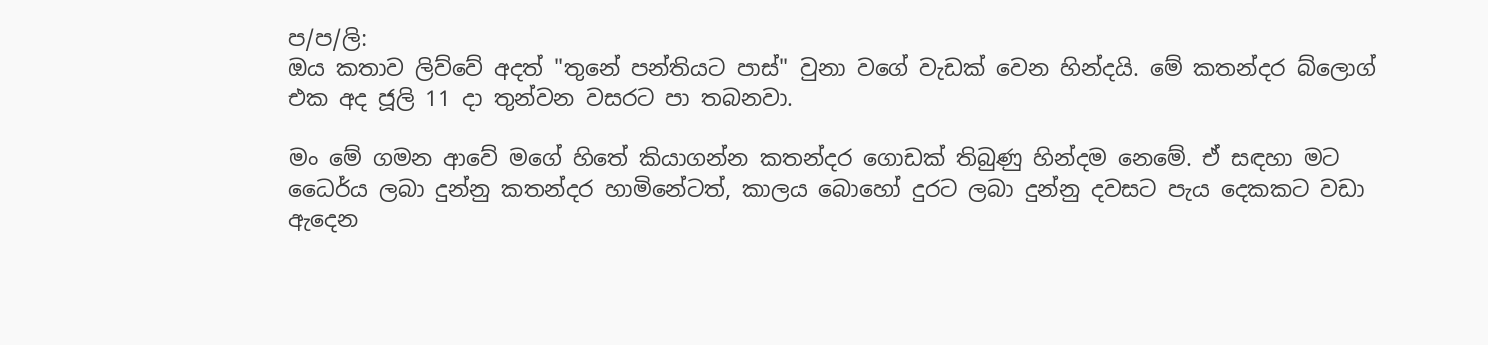ප/ප/ලි:
ඔය කතාව ලිව්වේ අදත් "තුනේ පන්තියට පාස්" වුනා වගේ වැඩක් වෙන හින්දයි. මේ කතන්දර බ්ලොග් එක අද ජූලි 11 දා තුන්වන වසරට පා තබනවා.

මං මේ ගමන ආවේ මගේ හිතේ කියාගන්න කතන්දර ගොඩක් තිබුණු හින්දම නෙමේ. ඒ සඳහා මට ධෛර්ය ලබා දුන්නු කතන්දර හාමිනේටත්, කාලය බොහෝ දුරට ලබා දුන්නු දවසට පැය දෙකකට වඩා ඇදෙන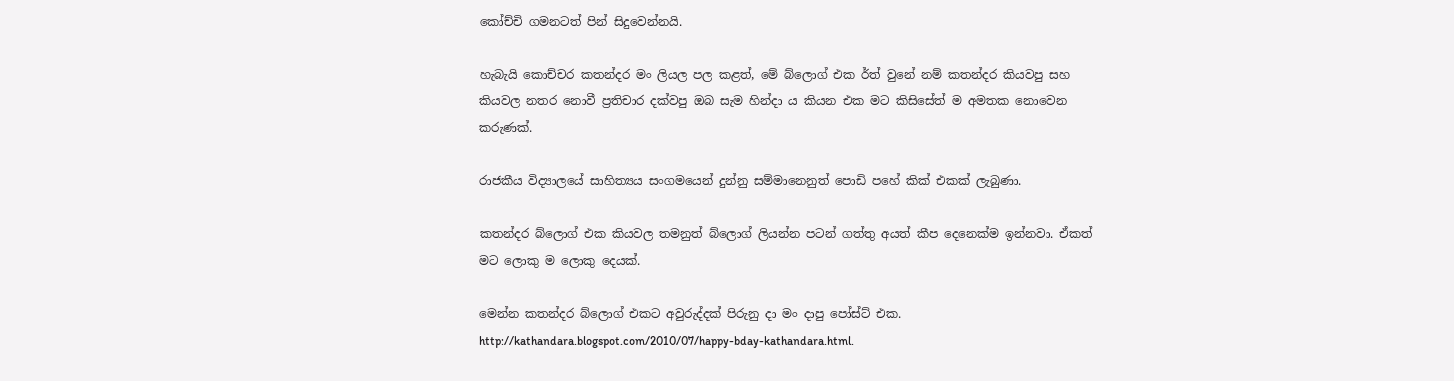කෝච්චි ගමනටත් පින් සිදුවෙන්නයි.

හැබැයි කොච්චර කතන්දර මං ලියල පල කළත්, මේ බ්ලොග් එක ර්ත් වුනේ නම් කතන්දර කියවපු සහ කියවල නතර නොවී ප්‍රතිචාර දක්වපු ඔබ සැම හින්දා ය කියන එක මට කිසිසේත් ම අමතක නොවෙන කරුණක්.

රාජකීය විද්‍යාලයේ සාහිත්‍යය සංගමයෙන් දුන්නු සම්මානෙනුත් පොඩි පහේ කික් එකක් ලැබුණා.

කතන්දර බ්ලොග් එක කියවල තමනුත් බ්ලොග් ලියන්න පටන් ගත්තු අයත් කීප දෙනෙක්ම ඉන්නවා. ඒකත් මට ලොකු ම ලොකු දෙයක්.

මෙන්න කතන්දර බ්ලොග් එකට අවුරුද්දක් පිරුනු දා මං දාපු පෝස්ට් එක. http://kathandara.blogspot.com/2010/07/happy-bday-kathandara.html.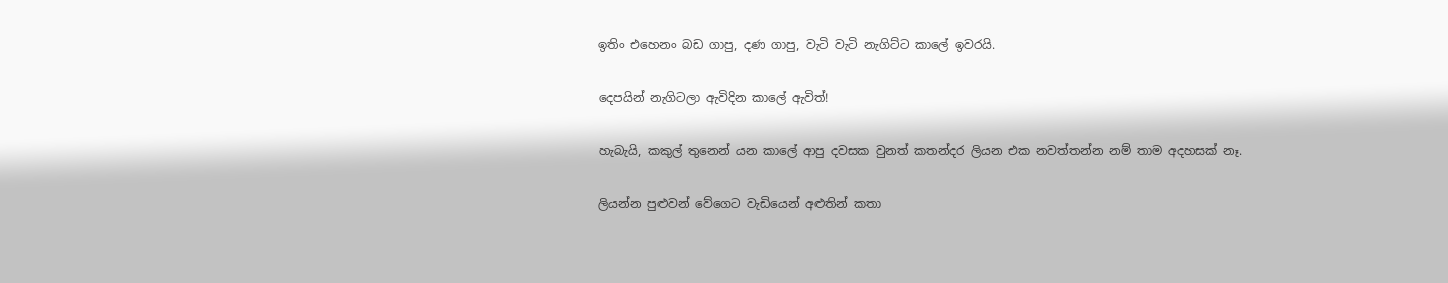ඉතිං එහෙනං බඩ ගාපු, දණ ගාපු, වැටි වැටි නැගිට්ට කාලේ ඉවරයි.

දෙපයින් නැගිටලා ඇවිදින කාලේ ඇවිත්!

හැබැයි, කකුල් තුනෙන් යන කාලේ ආපු දවසක වුනත් කතන්දර ලියන එක නවත්තන්න නම් තාම අදහසක් නෑ.

ලියන්න පුළුවන් වේගෙට වැඩියෙන් අළුතින් කතා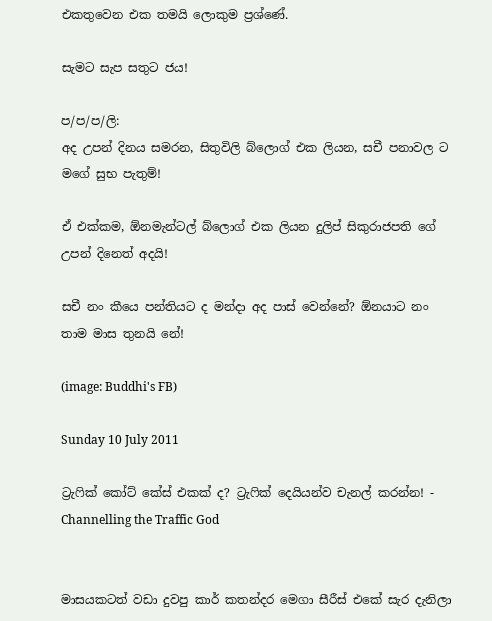එකතුවෙන එක තමයි ලොකුම ප්‍රශ්ණේ.

සැමට සැප සතුට ජය!

ප/ප/ප/ලි:
අද උපන් දිනය සමරන, සිතුවිලි බ්ලොග් එක ලියන, සචී පනාවල ට මගේ සුභ පැතුම්!

ඒ එක්කම, ඕනමැන්ටල් බ්ලොග් එක ලියන දුලිප් සිකුරාජපති ගේ උපන් දිනෙත් අදයි!

සචී නං කීයෙ පන්තියට ද මන්දා අද පාස් වෙන්නේ? ඕනයාට නං තාම මාස තුනයි නේ!

(image: Buddhi's FB)

Sunday 10 July 2011

ට්‍රැෆික් කෝට් කේස් එකක් ද? ට්‍රැෆික් දෙයියන්ව චැනල් කරන්න! - Channelling the Traffic God


මාසයකටත් වඩා දුවපු කාර් කතන්දර මෙගා සීරීස් එකේ සැර දැනිලා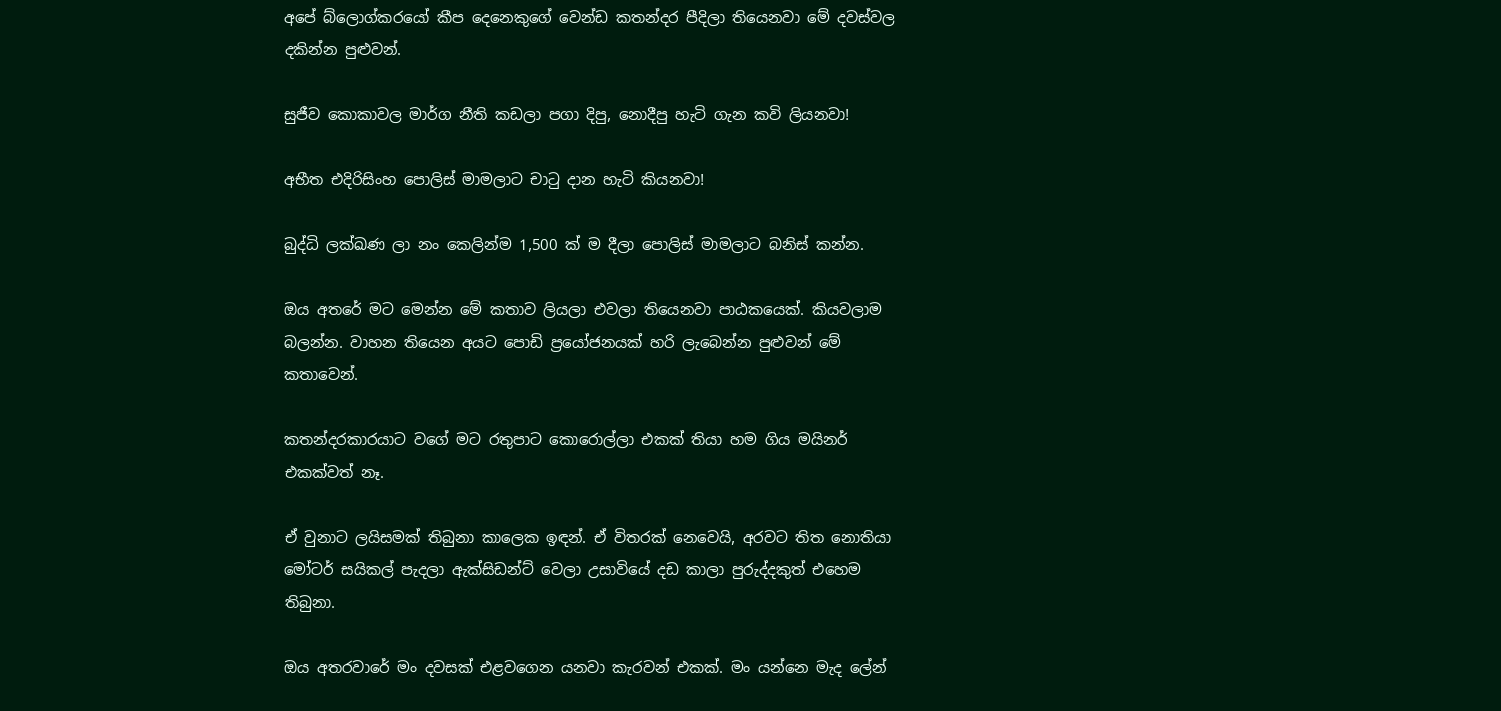අපේ බ්ලොග්කරයෝ කීප දෙනෙකුගේ වෙන්ඩ කතන්දර පීදිලා තියෙනවා මේ දවස්වල දකින්න පුළුවන්.

සුජීව කොකාවල මාර්ග නීති කඩලා පගා දිපු, නොදීපු හැටි ගැන කවි ලියනවා!

අභීත එදිරිසිංහ පොලිස් මාමලාට චාටු දාන හැටි කියනවා!

බුද්ධි ලක්ඛණ ලා නං කෙලින්ම 1,500 ක් ම දීලා පොලිස් මාමලාට බනිස් කන්න.

ඔය අතරේ මට මෙන්න මේ කතාව ලියලා එවලා තියෙනවා පාඨකයෙක්. කියවලාම බලන්න. වාහන තියෙන අයට පොඩි ප්‍රයෝජනයක් හරි ලැබෙන්න පුළුවන් මේ කතාවෙන්.

කතන්දරකාරයාට වගේ මට රතුපාට කොරොල්ලා එකක් තියා හම ගිය මයිනර් එකක්වත් නෑ.

ඒ වුනාට ලයිසමක් තිබුනා කාලෙක ඉඳන්. ඒ විතරක් නෙවෙයි, අරවට තිත නොතියා මෝටර් සයිකල් පැදලා ඇක්සිඩන්ට් වෙලා උසාවියේ දඩ කාලා පුරුද්දකුත් එහෙම තිබුනා.

ඔය අතරවාරේ මං දවසක් එළවගෙන යනවා කැරවන් එකක්. මං යන්නෙ මැද ලේන්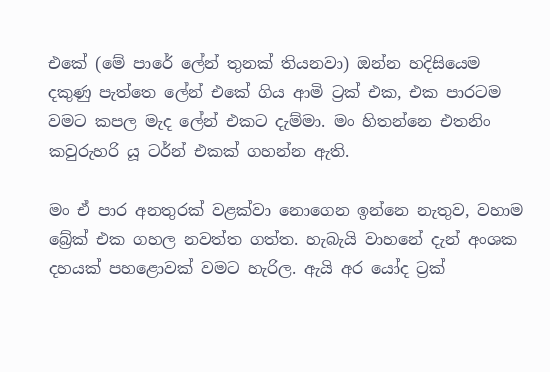එකේ (මේ පාරේ ලේන් තුනක් තියනවා) ඔන්න හදිසියෙම දකුණු පැත්තෙ ලේන් එකේ ගිය ආමි ට්‍රක් එක, එක පාරටම වමට කපල මැද ලේන් එකට දැම්මා. මං හිතන්නෙ එතනිං කවුරුහරි යූ ටර්න් එකක් ගහන්න ඇති.

මං ඒ පාර අනතුරක් වළක්වා නොගෙන ඉන්නෙ නැතුව, වහාම බ්‍රේක් එක ගහල නවත්ත ගත්ත. හැබැයි වාහනේ දැන් අංශක දහයක් පහළොවක් වමට හැරිල. ඇයි අර යෝද ට්‍රක්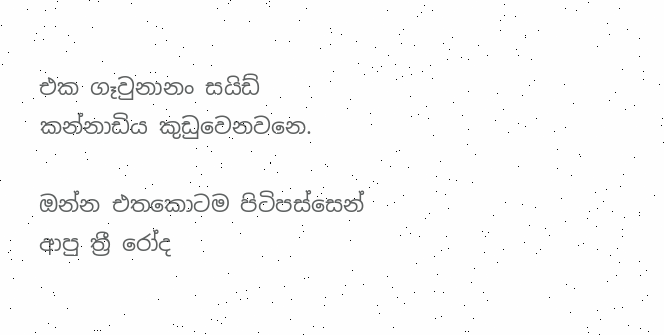එක ගෑවුනානං සයිඩ් කන්නාඩිය කුඩුවෙනවනෙ.

ඔන්න එතකොටම පිටිපස්සෙන් ආපු ත්‍රී රෝද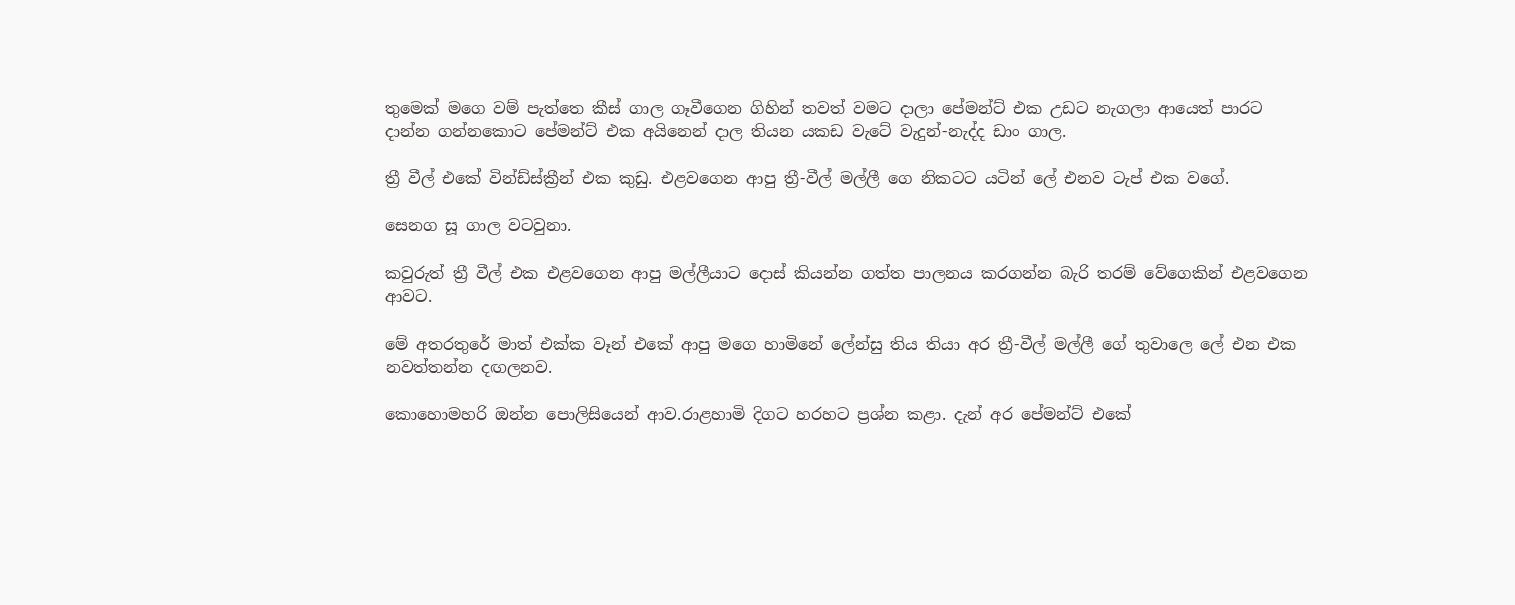තුමෙක් මගෙ වම් පැත්තෙ කීස් ගාල ගෑවීගෙන ගිහින් තවත් වමට දාලා පේමන්ට් එක උඩට නැගලා ආයෙත් පාරට දාන්න ගන්නකොට පේමන්ට් එක අයිනෙන් දාල තියන යකඩ වැටේ වැදුන්-නැද්ද ඩාං ගාල.

ත්‍රී වීල් එකේ වින්ඩ්ස්ක්‍රීන් එක කුඩු. එළවගෙන ආපු ත්‍රී-වීල් මල්ලී ගෙ නිකටට යටින් ලේ එනව ටැප් එක වගේ.

සෙනග සූ ගාල වටවුනා.

කවුරුත් ත්‍රී වීල් එක එළවගෙන ආපු මල්ලීයාට දොස් කියන්න ගත්ත පාලනය කරගන්න බැරි තරම් වේගෙකින් එළවගෙන ආවට.

මේ අතරතුරේ මාත් එක්ක වෑන් එකේ ආපු මගෙ හාමිනේ ලේන්සු තිය තියා අර ත්‍රී-වීල් මල්ලී ගේ තුවාලෙ ලේ එන එක නවත්තන්න දඟලනව.

කොහොමහරි ඔන්න පොලිසියෙන් ආව.රාළහාමි දිගට හරහට ප්‍රශ්න කළා. දැන් අර පේමන්ට් එකේ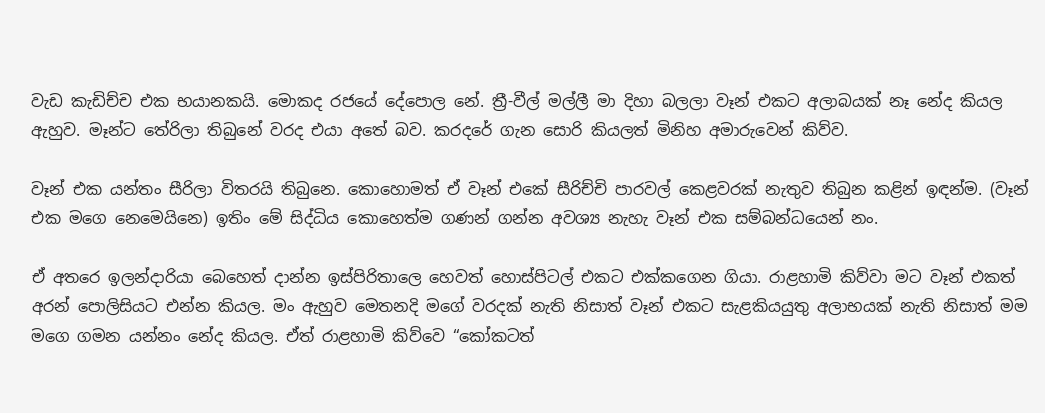වැඩ කැඩිච්ච එක භයානකයි. මොකද රජයේ දේපොල නේ. ත්‍රී-වීල් මල්ලී මා දිහා බලලා වෑන් එකට අලාබයක් නෑ නේද කියල ඇහුව. මෑන්ට තේරිලා තිබුනේ වරද එයා අතේ බව. කරදරේ ගැන සොරි කියලත් මිනිහ අමාරුවෙන් කිව්ව.

වෑන් එක යන්තං සීරිලා විතරයි තිබුනෙ. කොහොමත් ඒ වෑන් එකේ සීරිච්චි පාරවල් කෙළවරක් නැතුව තිබුන කළින් ඉඳන්ම. (වෑන් එක මගෙ නෙමෙයිනෙ) ඉතිං මේ සිද්ධිය කොහෙත්ම ගණන් ගන්න අවශ්‍ය නැහැ වෑන් එක සම්බන්ධයෙන් නං.

ඒ අතරෙ ඉලන්දාරියා බෙහෙත් දාන්න ඉස්පිරිතාලෙ හෙවත් හොස්පිටල් එකට එක්කගෙන ගියා. රාළහාමි කිව්වා මට වෑන් එකත් අරන් පොලිසියට එන්න කියල. මං ඇහුව මෙතනදි මගේ වරදක් නැති නිසාත් වෑන් එකට සැළකියයුතු අලාභයක් නැති නිසාත් මම මගෙ ගමන යන්නං නේද කියල. ඒත් රාළහාමි කිව්වෙ “කෝකටත්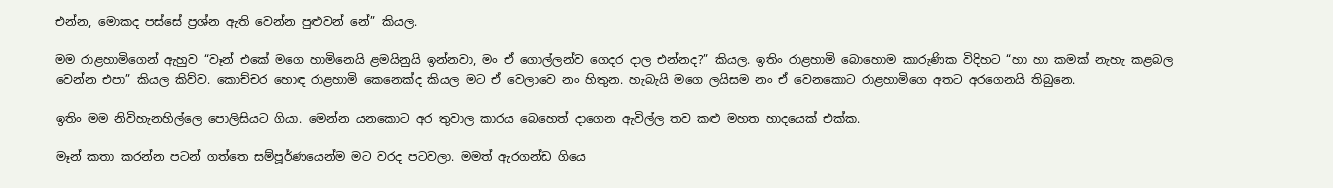එන්න, මොකද පස්සේ ප්‍රශ්න ඇති වෙන්න පුළුවන් නේ” කියල.

මම රාළහාමිගෙන් ඇහුව “වෑන් එකේ මගෙ හාමිනෙයි ළමයිනුයි ඉන්නවා, මං ඒ ගොල්ලන්ව ගෙදර දාල එන්නද?” කියල. ඉතිං රාළහාමි බොහොම කාරුණික විදිහට “හා හා කමක් නැහැ කළබල වෙන්න එපා” කියල කිව්ව. කොච්චර හොඳ රාළහාමි කෙනෙක්ද කියල මට ඒ වෙලාවෙ නං හිතුන. හැබැයි ‍මගෙ ලයිසම නං ඒ වෙනකොට රාළහාමිගෙ අතට අරගෙනයි තිබුනෙ.

ඉතිං මම නිවිහැනහිල්ලෙ පොලිසියට ගියා. මෙන්න යනකොට අර තුවාල කාරය බෙහෙත් දාගෙන ඇවිල්ල තව කළු මහත හාදයෙක් එක්ක.

මෑන් කතා කරන්න පටන් ගත්තෙ සම්පූර්ණයෙන්ම මට වරද පටවලා. මමත් ඇරගන්ඩ ගියෙ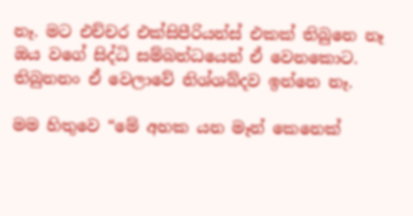නෑ. මට එච්චර එක්සිපීරියන්ස් එකක් තිබුනෙ නෑ ඔය‍ වගේ සිද්ධි සම්බන්ධයෙන් ඒ වෙනකොට. තිබුනනං ඒ වෙලාවේ නිශ්ශබ්දව ඉන්නෙ නෑ.

මම හිතුවෙ “මේ අහක යන මෑන් කෙනෙක්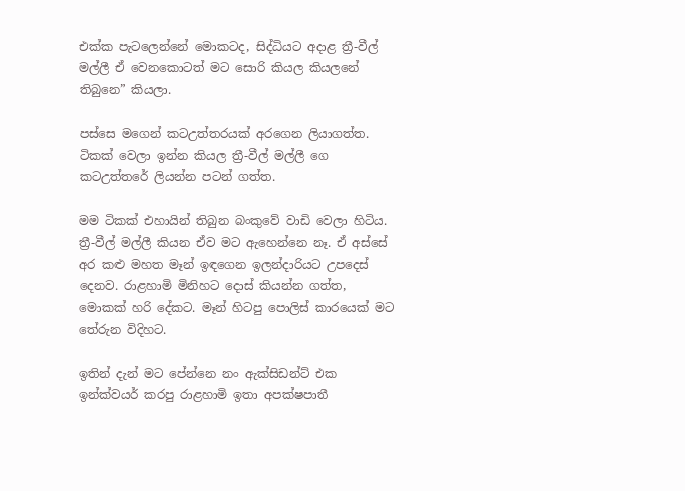එක්ක පැටලෙන්නේ මොකටද, සිද්ධියට අදාළ ත්‍රී-වීල් මල්ලී ඒ වෙනකොටත් මට සොරි කියල කියලනේ තිබුනෙ” කියලා.

පස්සෙ මගෙන් කටඋත්තරයක් අරගෙන ලියාගත්ත. ටිකක් වෙලා ඉන්න කියල ත්‍රී-වීල් මල්ලී ගෙ කටඋත්තරේ ලියන්න පටන් ගත්ත.

මම ටිකක් එහායින් තිබුන බංකුවේ වාඩි වෙලා හිටිය. ත්‍රී-වීල් මල්ලී කියන ඒව මට ඇහෙන්නෙ නෑ. ඒ අස්සේ අර කළු මහත මෑන් ඉඳගෙන ඉලන්දාරියට උපදෙස් දෙනව. රාළහාමි මිනිහට දොස් කියන්න ගත්ත, මොකක් හරි දේකට. මෑන් හිටපු පොලිස් කාරයෙක් මට තේරුන විදිහට.

ඉතින් දැන් මට පේන්නෙ නං ඇක්සිඩන්ට් එක ඉන්ක්වයර් කරපු රාළහාමි ඉතා අපක්ෂපාතී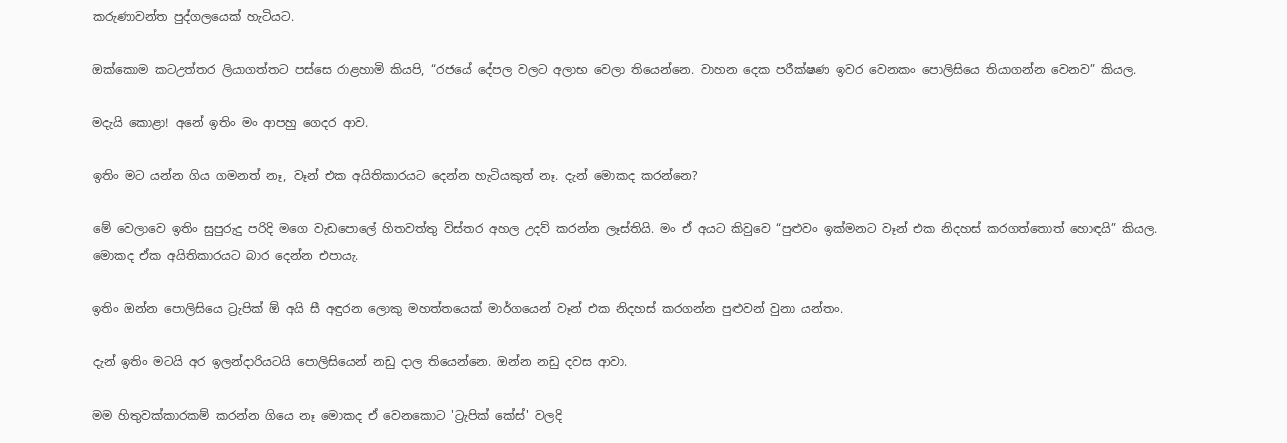කරුණාවන්ත පුද්ගලයෙක් හැටියට.

ඔක්කොම කටඋත්තර ලියාගත්තට පස්සෙ රාළහාමි කියපි, “රජයේ දේපල වලට අලාභ වෙලා තියෙන්නෙ. වාහන දෙක පරීක්ෂණ ඉවර වෙනකං පොලිසියෙ තියාගන්න වෙනව” කියල.

මදැයි කොළා! අනේ ඉතිං මං ආපහු ගෙදර ආව.

ඉතිං මට යන්න ගිය ගමනත් නෑ, වෑන් එක අයිතිකාරයට දෙන්න හැටියකුත් නෑ. දැන් මොකද කරන්නෙ?

මේ වෙලාවෙ ඉතිං සුපුරුදු පරිදි මගෙ වැඩපොලේ හිතවත්තු විස්තර අහල උදව් කරන්න ලෑස්තියි. මං ඒ අයට කිවුවෙ “පුළුවං ඉක්මනට වෑන් එක නිදහස් කරගත්තොත් හොඳයි” කියල. මොකද ඒක අයිතිකාරයට බාර දෙන්න එපායැ.

ඉතිං ඔන්න පොලිසියෙ ට්‍රැපික් ඕ අයි සී අඳුරන ලොකු මහත්තයෙක් මාර්ගයෙන් වෑන් එක නිදහස් කරගන්න පුළුවන් වුනා යන්තං.

දැන් ඉතිං මටයි අර ඉලන්දාරියටයි පොලිසියෙන් නඩු දාල තියෙන්නෙ. ඔන්න නඩු දවස ආවා.

මම හිතුවක්කාරකම් කරන්න ගියෙ නෑ මොකද ඒ වෙනකොට 'ට්‍රැපික් කේස්' වලදි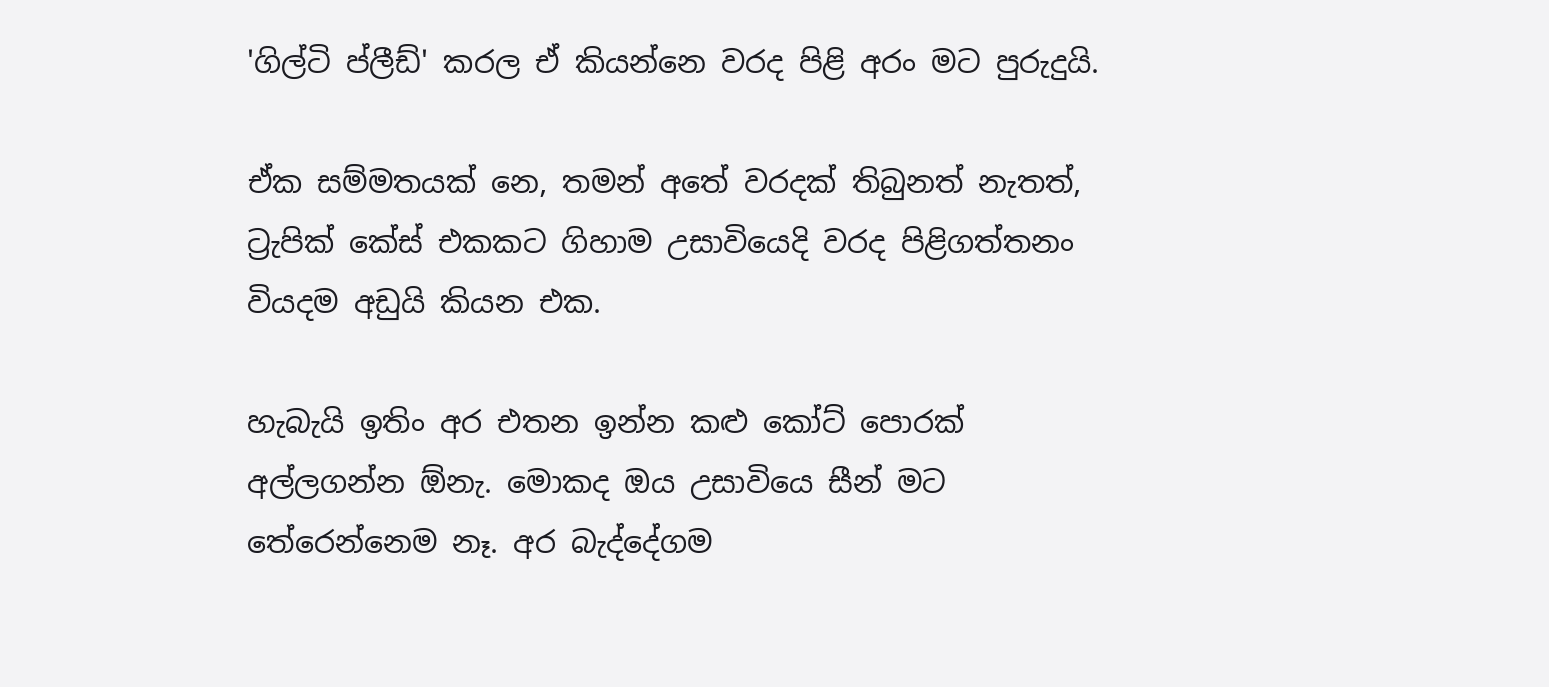'ගිල්ටි ප්ලීඩ්' කරල ඒ කියන්නෙ වරද පිළි අරං මට පුරුදුයි.

ඒක සම්මතයක් නෙ, තමන් අතේ වරදක් තිබුනත් නැතත්, ට්‍රැපික් කේස් එකකට ගිහාම උසාවියෙදි වරද පිළිගත්තනං වියදම අඩුයි කියන එක.

හැබැයි ඉතිං අර එතන ඉන්න කළු කෝට් පොරක් අල්ලගන්න ඕනැ. මොකද ඔය උසාවියෙ සීන් මට තේරෙන්නෙම නෑ. අර බැද්දේගම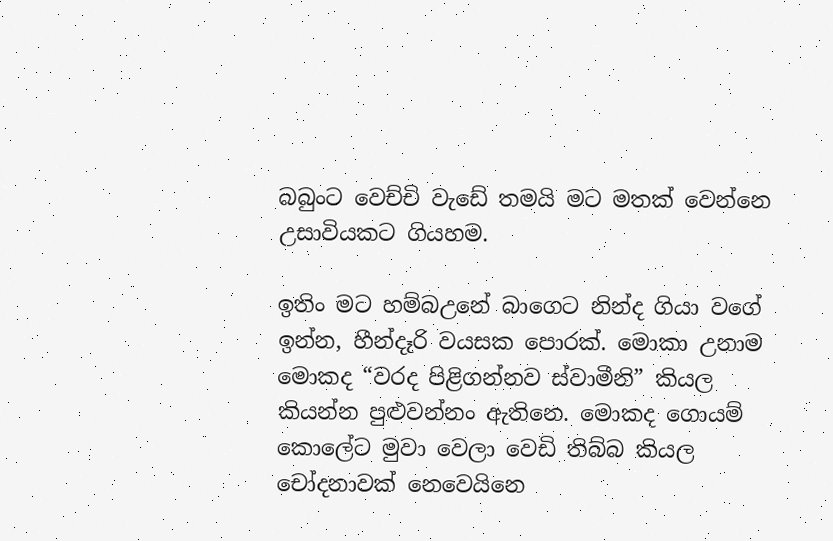බබුංට වෙච්චි වැඩේ තමයි මට මතක් වෙන්නෙ උසාවියකට ගියහම.

ඉතිං මට හම්බඋනේ බාගෙට නින්ද ගියා වගේ ඉන්න, හීන්දෑරි වයසක පොරක්. මොකා උනාම මොකද “වරද පිළිගන්නව ස්වාමීනි” කියල කියන්න පුළුවන්නං ඇතිනෙ. මොකද ගොයම් කොලේට මුවා වෙලා වෙඩි තිබ්බ කියල චෝදනාවක් නෙවෙයිනෙ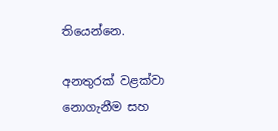තියෙන්නෙ.

අනතුරක් වළක්වා නොගැනීම සහ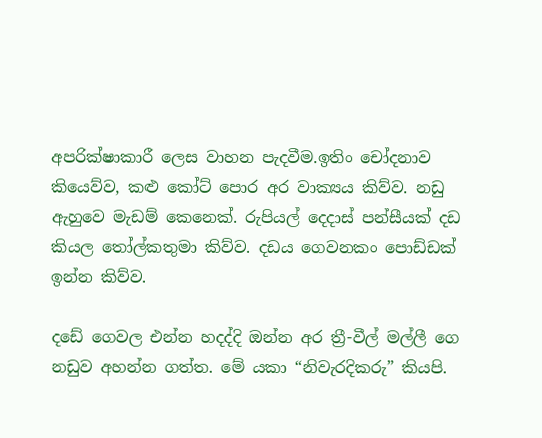අපරික්ෂාකාරී ලෙස වාහන පැදවීම.ඉතිං චෝදනාව කියෙව්ව, කළු කෝට් පොර අර වාක්‍යය කිව්ව. නඩු ඇහුවෙ මැඩම් කෙනෙක්. රුපියල් දෙදාස් පන්සීයක් දඩ කියල තෝල්කතුමා කිව්ව. දඩය ගෙවනකං පොඩ්ඩක් ඉන්න කිව්ව.

දඩේ ගෙවල එන්න හදද්දි ඔන්න අර ත්‍රී-වීල් මල්ලී ගෙ නඩුව අහන්න ගත්ත. මේ යකා “නිවැරදිකරු” කියපි.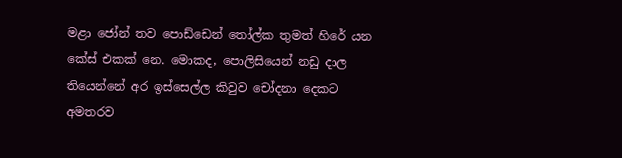මළා ‍ජෝන් තව පොඩ්ඩෙන් තෝල්ක තුමත් හිරේ යන කේස් එකක් නෙ. මොකද, පොලිසියෙන් නඩු දාල තියෙන්නේ අර ඉස්සෙල්ල කිවුව චෝදනා දෙකට අමතරව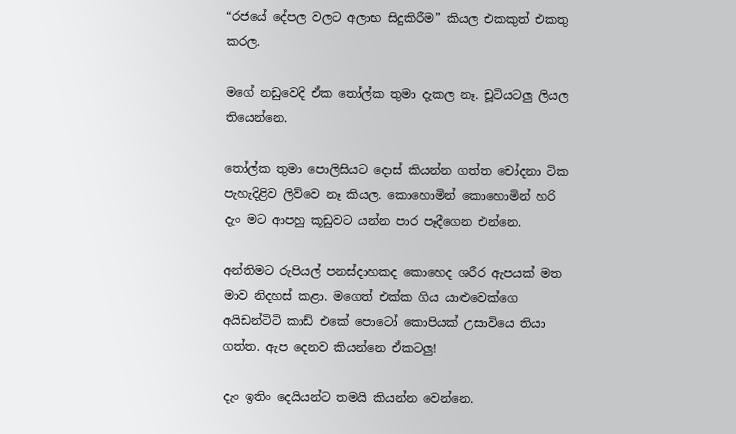“රජයේ දේපල වලට අලාභ සිදුකිරීම” කියල එකකුත් එකතු කරල.

මගේ නඩුවෙදි ඒක තෝල්ක තුමා දැකල නෑ. චූටියටලු ලියල තියෙන්නෙ.

තෝල්ක තුමා පොලිසියට දොස් කියන්න ගත්ත චෝදනා ටික පැහැදිළිව ලිව්වෙ නෑ කියල. කොහොමින් කොහොමින් හරි දැං මට ආපහු කූඩුවට යන්න පාර පෑදීගෙන එන්නෙ.

අන්තිමට රුපියල් පනස්දාහකද කොහෙද ශරීර ඇපයක් මත මාව නිදහස් කළා. මගෙත් එක්ක ගිය යාළුවෙක්ගෙ අයිඩන්ටිටි කාඩ් එකේ පොටෝ කොපියක් උසාවියෙ තියා ගත්ත. ඇප දෙනව කියන්නෙ ඒකටලු!

දැං ඉතිං දෙයියන්ට තමයි කියන්න වෙන්නෙ.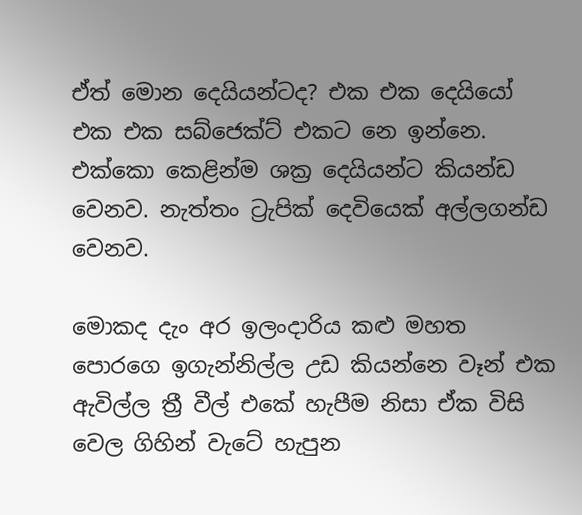ඒත් මොන දෙයියන්ටද? එක එක දෙයියෝ එක එක සබ්ජෙක්ට් එකට නෙ ඉන්නෙ. එක්කො කෙළින්ම ශක්‍ර දෙයියන්ට කියන්ඩ වෙනව. නැත්තං ට්‍රැපික් දෙවියෙක් අල්ලගන්ඩ වෙනව.

මොකද දැං අර ඉලංදාරිය කළු මහත පොරගෙ ඉගැන්නිල්ල උඩ කියන්නෙ වෑන් එක ඇවිල්ල ත්‍රී වීල් එකේ හැපීම නිසා ඒක විසි වෙල ගිහින් ‍වැටේ හැපුන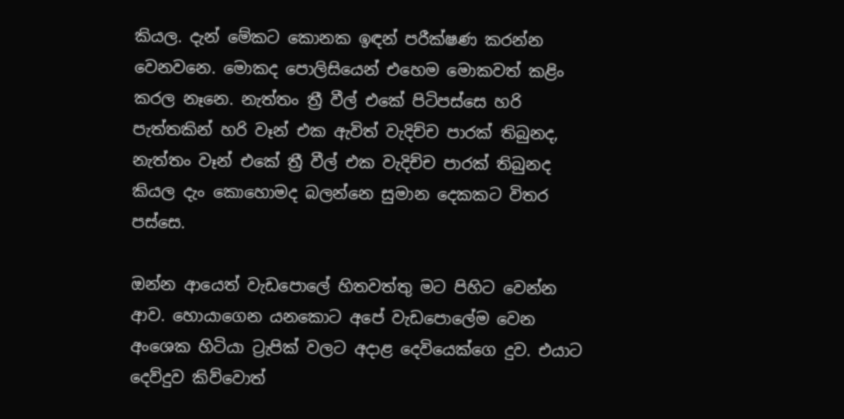කියල. දැන් මේකට කොනක ඉඳන් පරීක්ෂණ කරන්න වෙනවනෙ. මොකද පොලිසියෙන් එහෙම මොකවත් කළිං කරල නෑනෙ. නැත්තං ත්‍රී වීල් එකේ පිටිපස්සෙ හරි පැත්තකින් හරි වෑන් එක ඇවිත් වැදිච්ච පාරක් තිබුනද, නැත්තං වෑන් එකේ ත්‍රී වීල් එක වැදිච්ච පාරක් තිබුනද කියල දැං කොහොමද බලන්නෙ සුමාන දෙකකට විතර පස්සෙ.

ඔන්න ආයෙත් වැඩපොලේ හිතවත්තු මට පිහිට වෙන්න ආව. හොයාගෙන යනකොට අපේ වැඩපොලේම වෙන අංශෙක හිටියා ට්‍රැපික් වලට අදාළ දෙවියෙක්ගෙ දුව. එයාට දෙව්දුව කිව්වොත්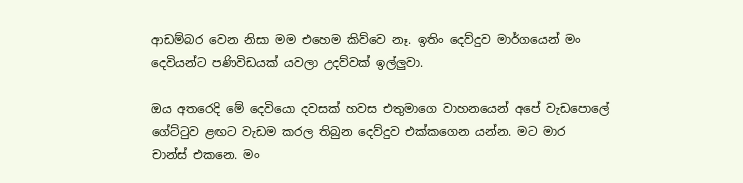ආඩම්බර වෙන නිසා මම එහෙම කිව්වෙ නෑ. ඉතිං දෙව්දුව මාර්ගයෙන් මං දෙවියන්ට පණිවිඩයක් යවලා උදව්වක් ඉල්ලුවා.

ඔය අතරෙදි මේ දෙවියො දවසක් හවස එතුමාගෙ වාහනයෙන් අපේ වැඩපොලේ ගේට්ටුව ළඟට වැඩම කරල තිබුන දෙව්දුව එක්කගෙන යන්න. මට මාර චාන්ස් ‍එකනෙ. මං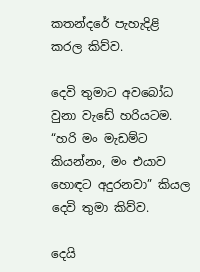කතන්දරේ පැහැදිළි කරල කිව්ව.

දෙවි තුමාට අ‍වබෝධ වුනා වැඩේ හරියටම. “හරි මං මැඩම්ට කියන්නං, මං එයාව හොඳට අදුරනවා” කියල දෙවි තුමා කිව්ව.

දෙයි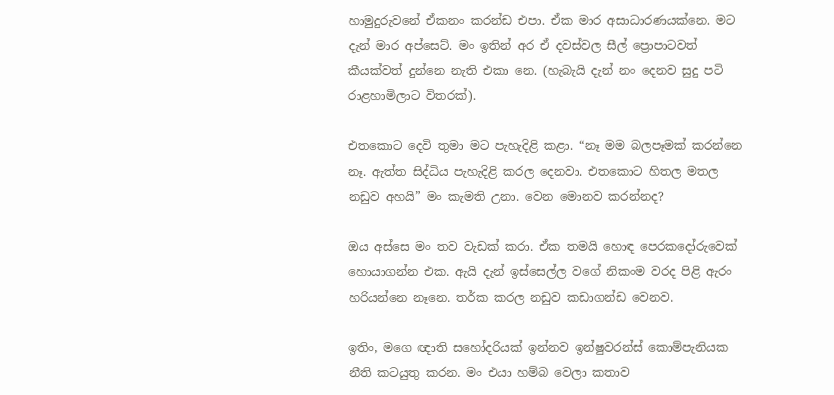හාමුදුරු‍වනේ ඒකනං කරන්ඩ එපා. ඒක මාර අසාධාරණයක්නෙ. මට දැන් මාර අප්සෙට්. මං ඉතින් අර ඒ දවස්වල සීල් ප්‍රොපාටවත් කීයක්වත් දුන්නෙ නැති එකා නෙ. (හැබැයි දැන් නං දෙනව සුදු පටි රාළහාමිලාට විතරක්).

එතකොට දෙවි තුමා මට පැහැදිළි කළා. “නෑ මම බලපෑමක් කරන්නෙ නෑ. ඇත්ත සිද්ධිය පැහැදිළි කරල දෙනවා. එතකොට හිතල මතල නඩුව අහයි” මං කැමති උනා. වෙන මොනව කරන්නද?

ඔය අස්සෙ මං තව වැඩක් කරා. ඒක තමයි හොඳ පෙරකදෝරුවෙක් හොයාගන්න එක. ඇයි දැන් ඉස්සෙල්ල වගේ නිකංම වරද පිළි ඇරං හරියන්නෙ නෑනෙ. තර්ක කරල නඩුව කඩාගන්ඩ වෙනව.

ඉතිං, මගෙ ඥාති සහෝදරියක් ඉන්නව ඉන්ෂුවරන්ස් කොම්පැනියක නීති කටයුතු කරන. මං එයා හම්බ වෙලා කතාව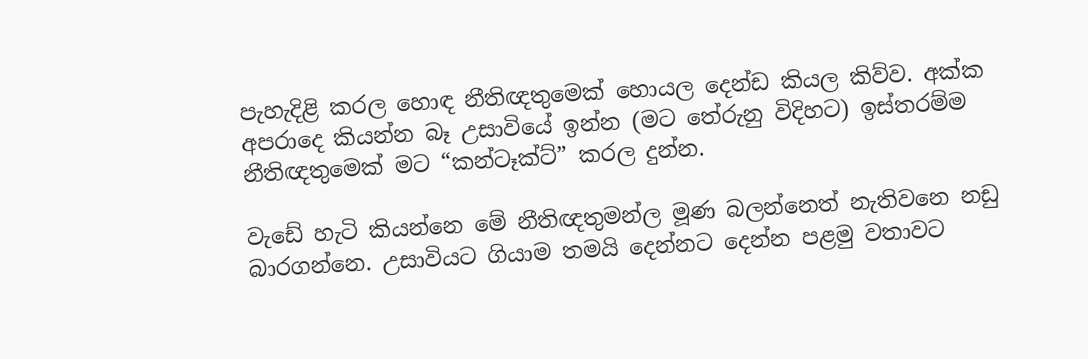පැහැදිළි කරල හොඳ නීතිඥතුමෙක් හොයල දෙන්ඩ කියල කිව්ව. අක්ක අපරාදෙ කියන්න බෑ උසාවියේ ඉන්න (ම‍ට තේරුනු විදිහට) ඉස්තරම්ම නීතිඥතුමෙක් මට “කන්ටෑක්ට්” කරල දුන්න.

වැඩේ හැටි කියන්නෙ මේ නීතිඥතුමන්ල මූණ බලන්නෙත් නැතිවනෙ නඩු බාරගන්නෙ. උසාවියට ගියාම තමයි දෙන්නට දෙන්න පළමු වතාවට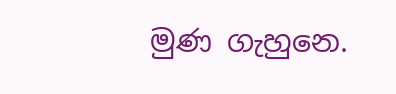මුණ ගැහුනෙ.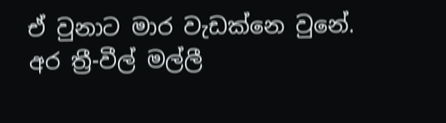ඒ වුනාට මාර වැඩක්නෙ වුනේ. අර ත්‍රී-වීල් මල්ලී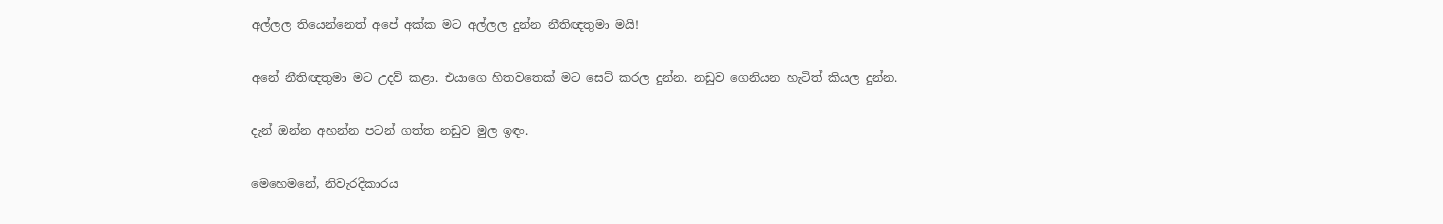අල්ලල තියෙන්නෙත් අපේ අක්ක මට අල්ලල දුන්න නීතිඥතුමා මයි!

අනේ නීතිඥතුමා මට උදව් කළා. එ‍යාගෙ හිතවතෙක් මට සෙට් කරල දුන්න. නඩුව ගෙනියන හැටිත් කියල දුන්න.

දැන් ඔන්න අහන්න පටන් ගත්ත නඩුව මුල ඉඳං.

මෙහෙමනේ, නිවැරදිකාරය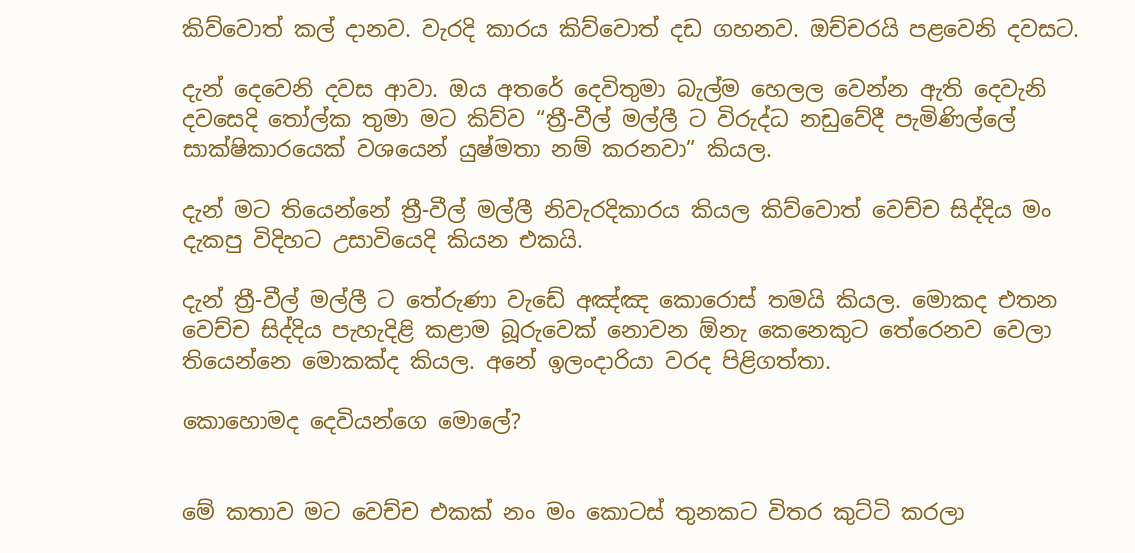කිව්වොත් කල් දානව. වැරදි කාරය කිව්වොත් දඩ ගහනව. ඔච්චරයි පළවෙනි දවසට.

දැන් දෙවෙනි දවස ආවා. ඔය අතරේ දෙවිතුමා බැල්ම හෙලල වෙන්න ඇති දෙවැනි දවසෙදි තෝල්ක තුමා මට කිව්ව “ත්‍රී-වීල් මල්ලී ට විරුද්ධ නඩුවේදී පැමිණිල්ලේ සාක්ෂිකාරයෙක් වශයෙන් යුෂ්මතා නම් කරනවා” කියල.

දැන් මට තියෙන්නේ ත්‍රී-වීල් මල්ලී නිවැරදිකාරය කියල කිව්වොත් වෙච්ච සිද්දිය මං දැකපු විදිහට උසාවියෙදි කියන එකයි.

දැන් ත්‍රී-වීල් මල්ලී ට තේරුණා වැඩේ අඤ්ඤ කොරොස් තමයි කියල. මොකද එතන වෙච්ච සිද්දිය පැහැදිළි කළාම බූරුවෙක් නොවන ඕනැ කෙනෙකුට තේරෙනව වෙලා තියෙන්නෙ මොකක්ද කියල. අනේ ඉලංදාරියා වරද පිළිගත්තා.

කොහොමද දෙවියන්ගෙ මොලේ?


මේ කතාව මට වෙච්ච එකක් නං මං කොටස් තුනකට විතර කුට්ටි කරලා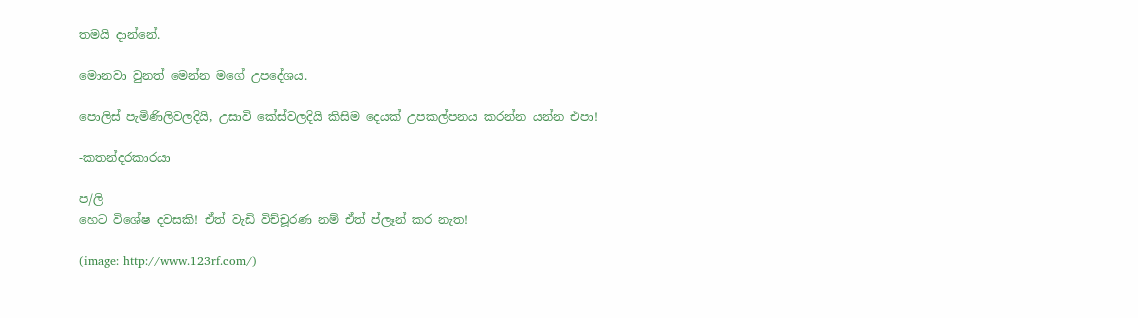තමයි දාන්නේ.

මොනවා වුනත් මෙන්න මගේ උපදේශය.

පොලිස් පැමිණිලිවලදියි, උසාවි කේස්වලදියි කිසිම දෙයක් උපකල්පනය කරන්න යන්න එපා!

-කතන්දරකාරයා

ප/ලි
හෙට විශේෂ දවසකි! ඒත් වැඩි විච්චූරණ නම් ඒත් ප්ලෑන් කර නැත!

(image: http://www.123rf.com/)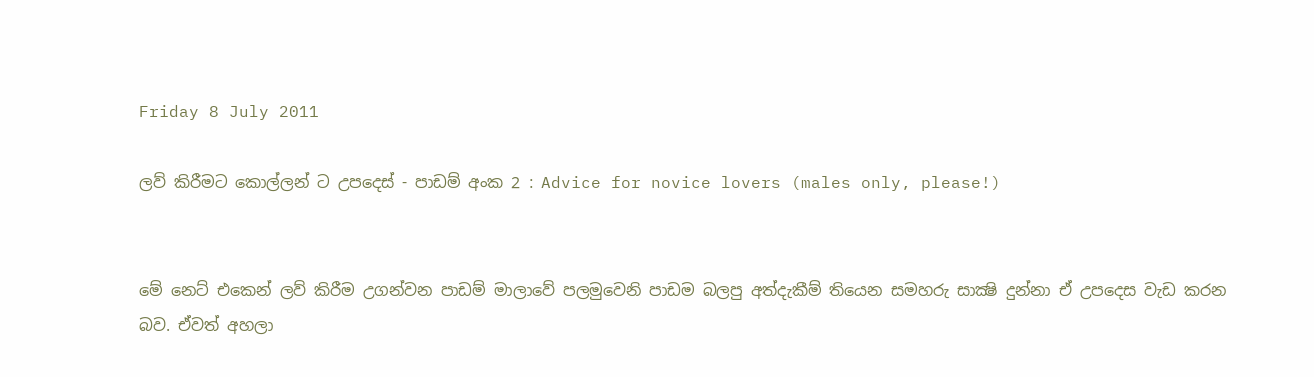Friday 8 July 2011

ලව් කිරීමට කොල්ලන් ට උපදෙස් - පාඩම් අංක 2 : Advice for novice lovers (males only, please!)


මේ නෙට් එකෙන් ලව් කිරීම උගන්වන පාඩම් මාලාවේ පලමුවෙනි පාඩම බලපු අත්දැකීම් තියෙන සමහරු සාක්‍ෂි දුන්නා ඒ උපදෙස වැඩ කරන බව. ඒවත් අහලා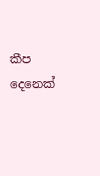කීප දෙනෙක්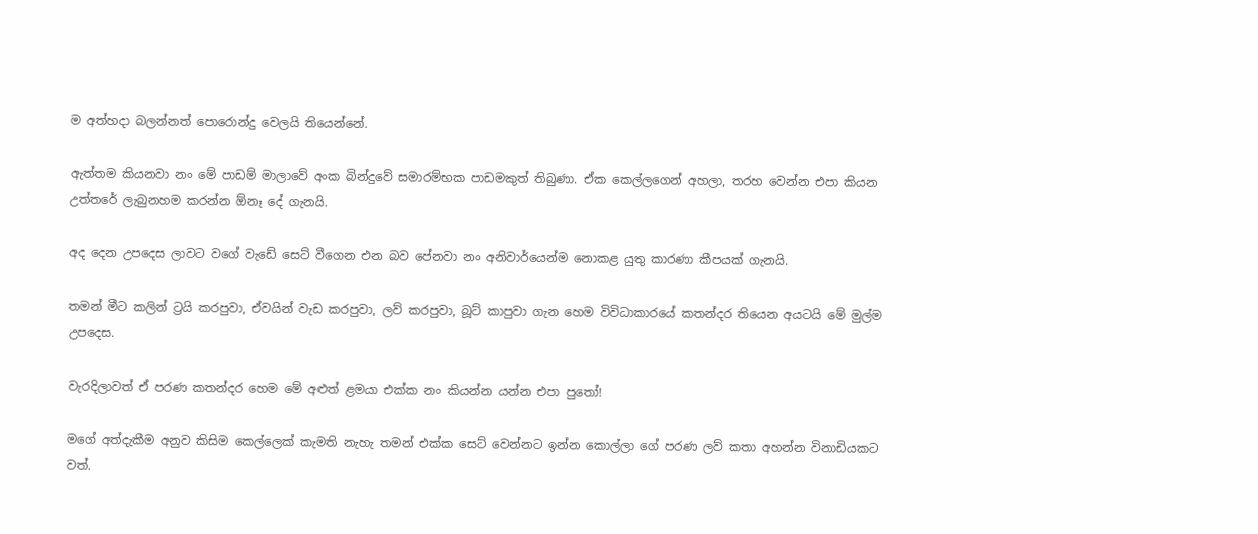ම අත්හදා බලන්නත් පොරොන්දු වෙලයි තියෙන්නේ.

ඇත්තම කියනවා නං මේ පාඩම් මාලාවේ අංක බින්දුවේ සමාරම්භක පාඩමකුත් තිබුණා. ඒක කෙල්ලගෙන් අහලා, තරහ වෙන්න එපා කියන උත්තරේ ලැබුනහම කරන්න ඕනෑ දේ ගැනයි.

අද දෙන උපදෙස ලාවට වගේ වැඩේ සෙට් වීගෙන එන බව පේනවා නං අනිවාර්යෙන්ම නොකළ යුතු කාරණා කීපයක් ගැනයි.

තමන් මීට කලින් ට්‍රයි කරපුවා, ඒවයින් වැඩ කරපුවා, ලව් කරපුවා, බූට් කාපුවා ගැන හෙම විවිධාකාරයේ කතන්දර තියෙන අයටයි මේ මුල්ම උපදෙස.

වැරදිලාවත් ඒ පරණ කතන්දර හෙම මේ අළුත් ළමයා එක්ක නං කියන්න යන්න එපා පුතෝ!

මගේ අත්දැකීම අනුව කිසිම කෙල්ලෙක් කැමති නැහැ තමන් එක්ක සෙට් වෙන්නට ඉන්න කොල්ලා ගේ පරණ ලව් කතා අහන්න විනාඩියකට වත්.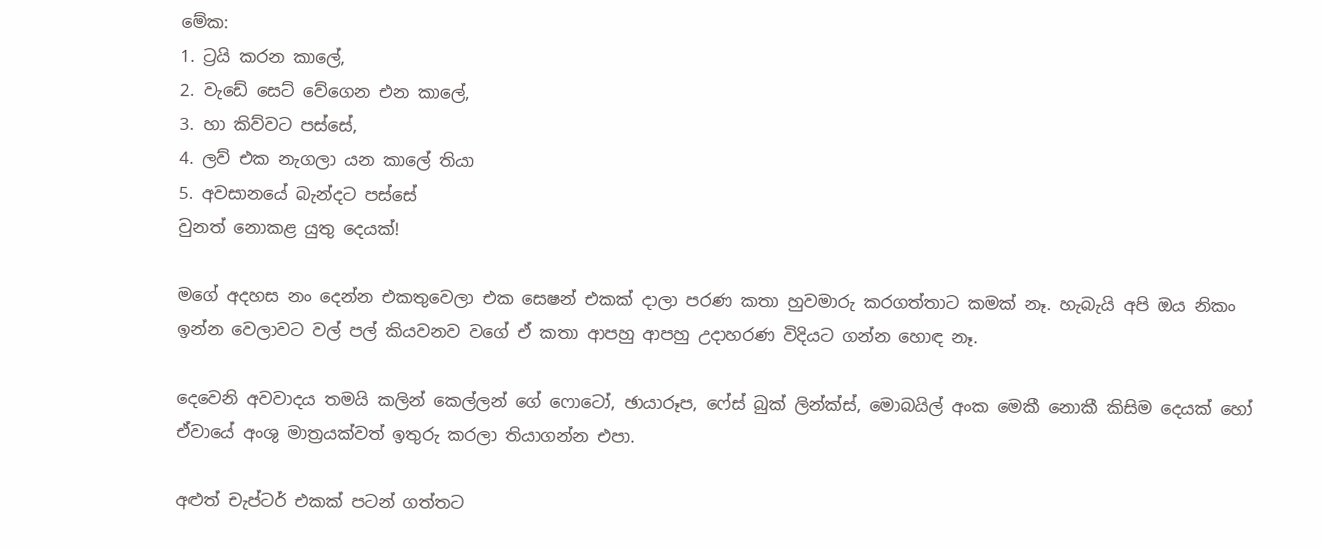මේක:
1. ට්‍රයි කරන කාලේ,
2. වැඩේ සෙට් වේගෙන එන කාලේ,
3. හා කිව්වට පස්සේ,
4. ලව් එක නැගලා යන කාලේ තියා
5. අවසානයේ බැන්දට පස්සේ
වුනත් නොකළ යුතු දෙයක්!

මගේ අදහස නං දෙන්න එකතුවෙලා එක සෙෂන් එකක් දාලා පරණ කතා හුවමාරු කරගත්තාට කමක් නෑ. හැබැයි අපි ඔය නිකං ඉන්න වෙලාවට වල් පල් කියවනව වගේ ඒ කතා ආපහු ආපහු උදාහරණ විදියට ගන්න හොඳ නෑ.

දෙවෙනි අවවාදය තමයි කලින් කෙල්ලන් ගේ ෆොටෝ, ඡායාරූප, ෆේස් බුක් ලින්ක්ස්, මොබයිල් අංක මෙකී නොකී කිසිම දෙයක් හෝ ඒවායේ අංශු මාත්‍රයක්වත් ඉතුරු කරලා තියාගන්න එපා.

අළුත් චැප්ටර් එකක් පටන් ගත්තට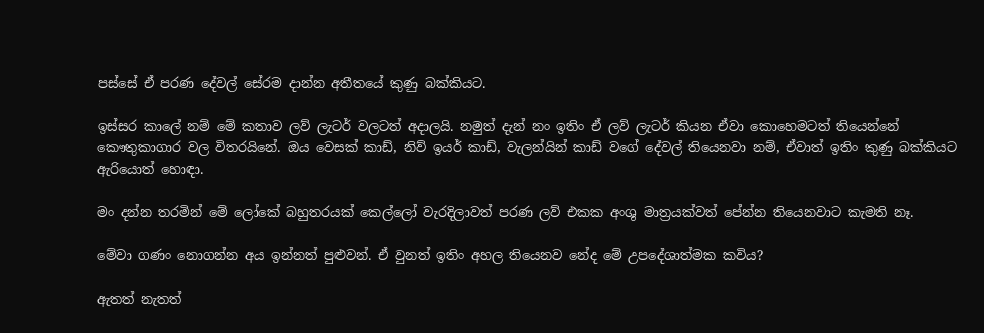පස්සේ ඒ පරණ දේවල් සේරම දාන්න අතීතයේ කුණු බක්කියට.

ඉස්සර කාලේ නම් මේ කතාව ලව් ලැටර් වලටත් අදාලයි. නමුත් දැන් නං ඉතිං ඒ ලව් ලැටර් කියන ඒවා කොහෙමටත් තියෙන්නේ කෞතුකාගාර වල විතරයිනේ. ඔය වෙසක් කාඩ්, නිව් ඉයර් කාඩ්, වැලන්යින් කාඩ් වගේ දේවල් තියෙනවා නම්, ඒවාත් ඉතිං කුණු බක්කියට ඇරියොත් හොඳා.

මං දන්න තරමින් මේ ලෝකේ බහුතරයක් කෙල්ලෝ වැරදිලාවත් පරණ ලව් එකක අංශු මාත්‍රයක්වත් පේන්න තියෙනවාට කැමති නෑ.

මේවා ගණං නොගන්න අය ඉන්නත් පුළුවන්. ඒ වුනත් ඉතිං අහල තියෙනව නේද මේ උපදේශාත්මක කවිය?

ඇතත් නැතත්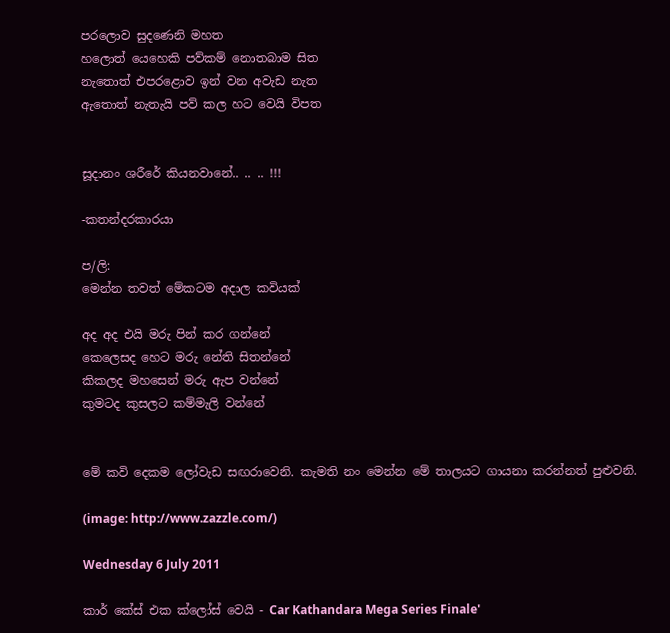පරලොව සුදණෙනි මහත
හලොත් යෙහෙකි පව්කම් නොතබාම සිත
නැතොත් එපරළොව ඉන් වන අවැඩ නැත
ඇතොත් නැතැයි පව් කල හට වෙයි විපත


සූදානං ශරීරේ කියනවානේ.. .. .. !!!

-කතන්දරකාරයා

ප/ලි:
මෙන්න තවත් මේකටම අදාල කවියක්

අද අද එයි මරු පින් කර ගන්නේ
කෙලෙසද හෙට මරු නේති සිතන්නේ
කිකලද මහසෙන් මරු ඇප වන්නේ
කුමටද කුසලට කම්මැලි වන්නේ


මේ කවි දෙකම ලෝවැඩ සඟරාවෙනි. කැමති නං මෙන්න මේ තාලයට ගායනා කරන්නත් පුළුවනි.

(image: http://www.zazzle.com/)

Wednesday 6 July 2011

කාර් කේස් එක ක්ලෝස් වෙයි - Car Kathandara Mega Series Finale'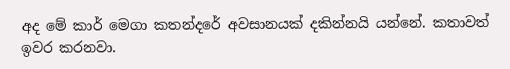අද මේ කාර් මෙගා කතන්දරේ අවසානයක් දකින්නයි යන්නේ. කතාවත් ඉවර කරනවා.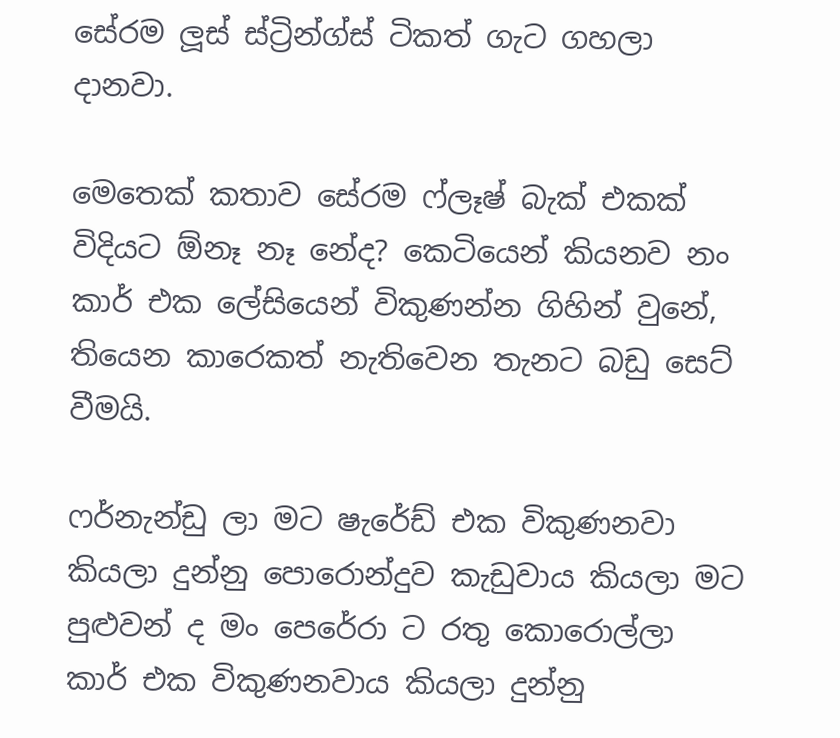සේරම ලූස් ස්ට්‍රින්ග්ස් ටිකත් ගැට ගහලා දානවා.

මෙතෙක් කතාව සේරම ෆ්ලෑෂ් බැක් එකක් විදියට ඕනෑ නෑ නේද? කෙටියෙන් කියනව නං කාර් එක ලේසියෙන් විකුණන්න ගිහින් වුනේ, තියෙන කාරෙකත් නැතිවෙන තැනට බඩු සෙට් වීමයි.

ෆර්නැන්ඩු ලා මට ෂැරේඩ් එක විකුණනවා කියලා දුන්නු පොරොන්දුව කැඩුවාය කියලා මට පුළුවන් ද මං පෙරේරා ට රතු කොරොල්ලා කාර් එක විකුණනවාය කියලා දුන්නු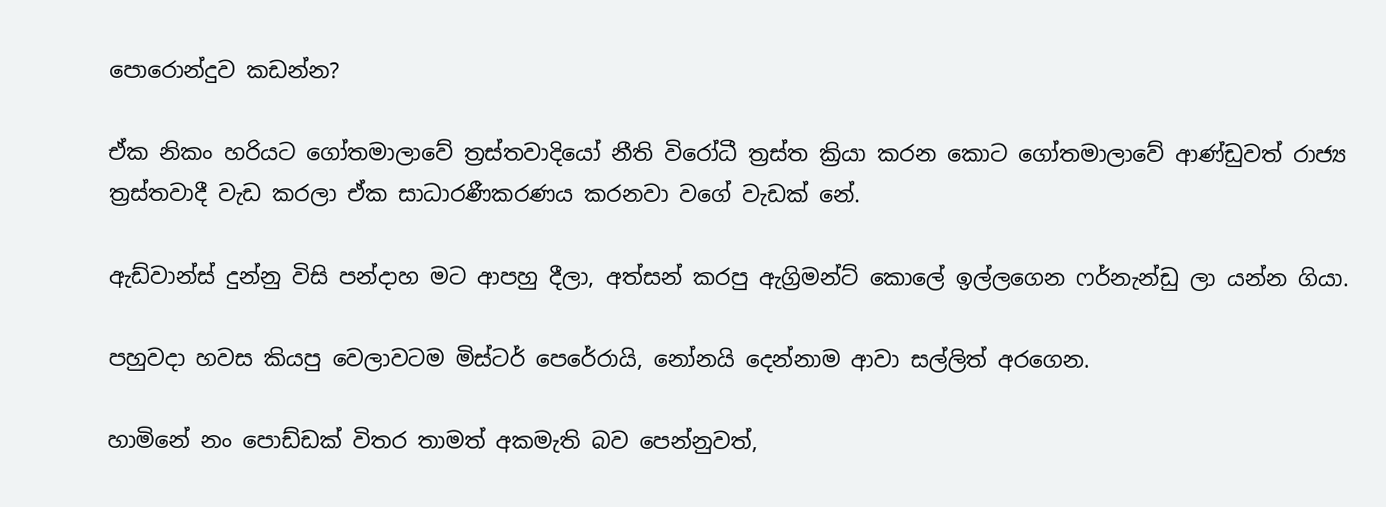පොරොන්දුව කඩන්න?

ඒක නිකං හරියට ගෝතමාලාවේ ත්‍රස්තවාදියෝ නීති විරෝධී ත්‍රස්ත ක්‍රියා කරන කොට ගෝතමාලාවේ ආණ්ඩුවත් රාජ්‍ය ත්‍රස්තවාදී වැඩ කරලා ඒක සාධාරණීකරණය කරනවා වගේ වැඩක් නේ.

ඇඩ්වාන්ස් දුන්නු විසි පන්දාහ මට ආපහු දීලා, අත්සන් කරපු ඇග්‍රිමන්ට් කොලේ ඉල්ලගෙන ෆර්නැන්ඩු ලා යන්න ගියා.

පහුවදා හවස කියපු වෙලාවටම මිස්ටර් පෙරේරායි, නෝනයි දෙන්නාම ආවා සල්ලිත් අරගෙන.

හාමිනේ නං පොඩ්ඩක් විතර තාමත් අකමැති බව පෙන්නුවත්,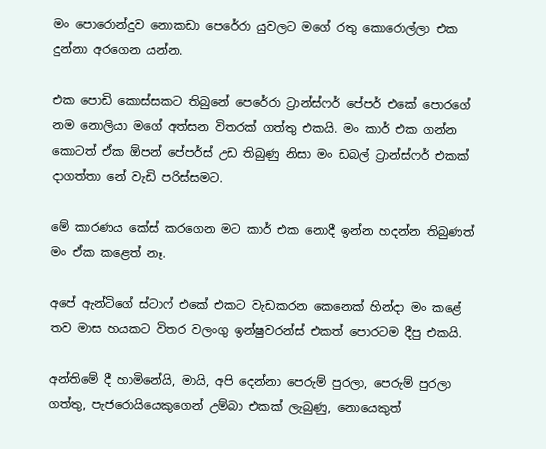මං පොරොන්දුව නොකඩා පෙරේරා යුවලට මගේ රතු කොරොල්ලා එක දුන්නා අරගෙන යන්න.

එක පොඩි කොස්සකට තිබුනේ පෙරේරා ට්‍රාන්ස්ෆර් පේපර් එකේ පොරගේ නම නොලියා මගේ අත්සන විතරක් ගත්තු එකයි. මං කාර් එක ගන්න කොටත් ඒක ඕපන් පේපර්ස් උඩ තිබුණු නිසා මං ඩබල් ට්‍රාන්ස්ෆර් එකක් දාගත්තා නේ වැඩි පරිස්සමට.

මේ කාරණය කේස් කරගෙන මට කාර් එක නොදී ඉන්න හදන්න තිබුණත් මං ඒක කළෙත් නෑ.

අපේ ඇන්ටිගේ ස්ටාෆ් එකේ එකට වැඩකරන කෙනෙක් හින්දා මං කළේ තව මාස හයකට විතර වලංගු ඉන්ෂුවරන්ස් එකත් පොරටම දීපු එකයි.

අන්තිමේ දී හාමිනේයි, මායි, අපි දෙන්නා පෙරුම් පුරලා, පෙරුම් පුරලා ගත්තු, පැජරොයියෙකුගෙන් උම්බා එකක් ලැබුණු, නොයෙකුත්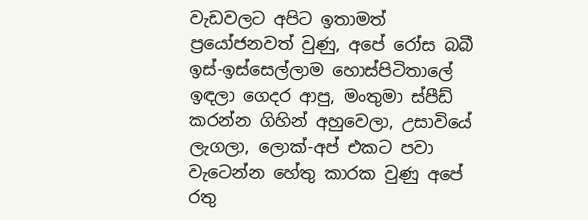වැඩවලට අපිට ඉතාමත් ප්‍රයෝජනවත් වුණු, අපේ රෝස බබී ඉස්-ඉස්සෙල්ලාම හොස්පිටිතාලේ ඉඳලා ගෙදර ආපු, මංතුමා ස්පීඩ් කරන්න ගිහින් අහුවෙලා, උසාවියේ ලැගලා, ලොක්-අප් එකට පවා වැටෙන්න හේතු කාරක වුණු අපේ රතු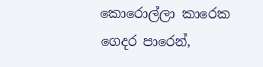කොරොල්ලා කාරෙක ගෙදර පාරෙන්,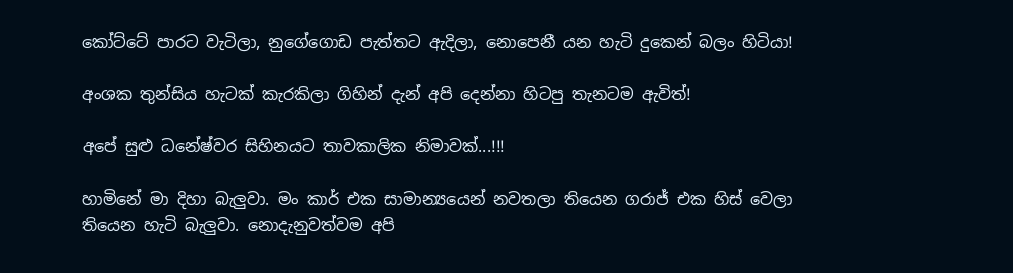කෝට්ටේ පාරට වැටිලා, නුගේගොඩ පැත්තට ඇදිලා, නොපෙනී යන හැටි දුකෙන් බලං හිටියා!

අංශක තුන්සිය හැටක් කැරකිලා ගිහින් දැන් අපි දෙන්නා හිටපු තැනටම ඇවිත්!

අපේ සුළු ධනේෂ්වර සිහිනයට තාවකාලික නිමාවක්...!!!

හාමිනේ මා දිහා බැලුවා. මං කාර් එක සාමාන්‍යයෙන් නවතලා තියෙන ගරාජ් එක හිස් වෙලා තියෙන හැටි බැලුවා. නොදැනුවත්වම අපි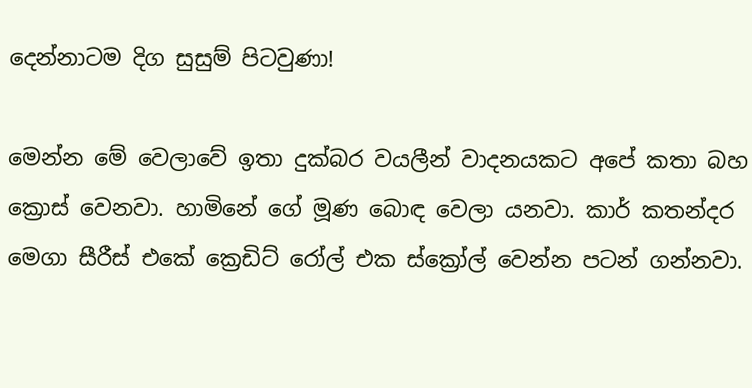දෙන්නාටම දිග සුසුම් පිටවුණා!

මෙන්න මේ වෙලාවේ ඉතා දුක්බර වයලීන් වාදනයකට අපේ කතා බහ ක්‍රොස් වෙනවා. හාමිනේ ගේ මූණ බොඳ වෙලා යනවා. කාර් කතන්දර මෙගා සීරීස් එකේ ක්‍රෙඩිට් රෝල් එක ස්ක්‍රෝල් වෙන්න පටන් ගන්නවා.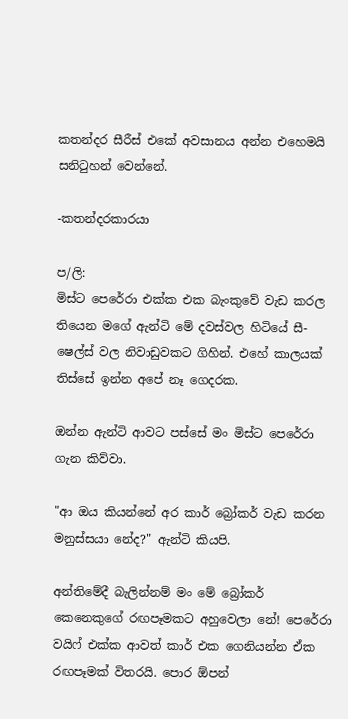කතන්දර සීරීස් එකේ අවසානය අන්න එහෙමයි සනිටුහන් වෙන්නේ.

-කතන්දරකාරයා

ප/ලි:
මිස්ට පෙරේරා එක්ක එක බැංකුවේ වැඩ කරල තියෙන මගේ ඇන්ටි මේ දවස්වල හිටියේ සී-ෂෙල්ස් වල නිවාඩුවකට ගිහින්. එහේ කාලයක් තිස්සේ ඉන්න අපේ නෑ ගෙදරක.

ඔන්න ඇන්ටි ආවට පස්සේ මං මිස්ට පෙරේරා ගැන කිව්වා.

"ආ ඔය කියන්නේ අර කාර් බ්‍රෝකර් වැඩ කරන මනුස්සයා නේද?" ඇන්ටි කියපි.

අන්තිමේදී බැලින්නම් මං මේ බ්‍රෝකර් කෙනෙකුගේ රඟපෑමකට අහුවෙලා නේ! පෙරේරා වයිෆ් එක්ක ආවත් කාර් එක ගෙනියන්න ඒක රඟපෑමක් විතරයි. පොර ඕපන්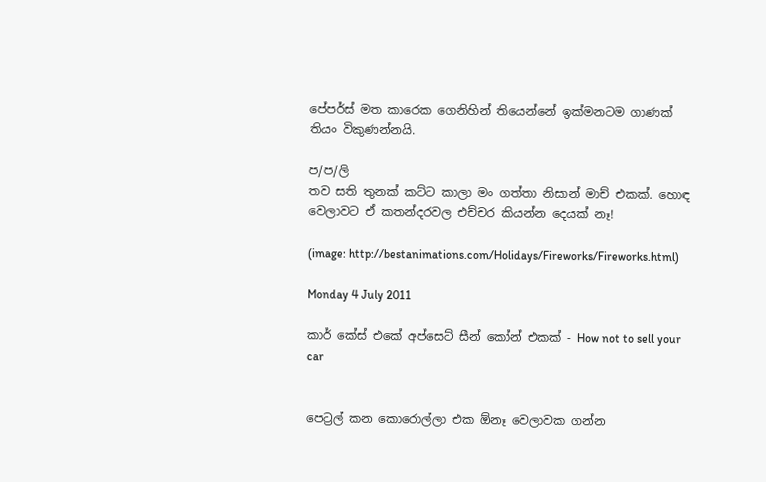පේපර්ස් මත කාරෙක ගෙනිහින් තියෙන්නේ ඉක්මනටම ගාණක් තියං විකුණන්නයි.

ප/ප/ලි
තව සති තුනක් කට්ට කාලා මං ගත්තා නිසාන් මාච් එකක්. හොඳ වෙලාවට ඒ කතන්දරවල එච්චර කියන්න දෙයක් නෑ!

(image: http://bestanimations.com/Holidays/Fireworks/Fireworks.html)

Monday 4 July 2011

කාර් කේස් එකේ අප්සෙට් සීන් කෝන් එකක් - How not to sell your car


පෙට්‍රල් කන කොරොල්ලා එක ඕනෑ වෙලාවක ගන්න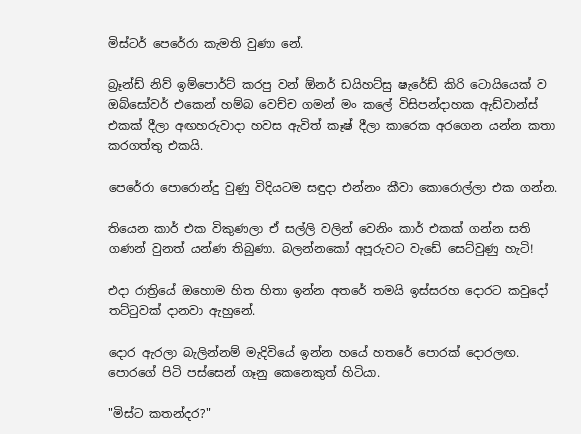මිස්ටර් පෙරේරා කැමති වුණා නේ.

බ්‍රෑන්ඩ් නිව් ඉම්පොර්ට් කරපු වන් ඕනර් ඩයිහට්සු ෂැරේඩ් කිරි ටොයියෙක් ව ඔබ්සෝවර් එකෙන් හම්බ වෙච්ච ගමන් මං කලේ විසිපන්දාහක ඇඩ්වාන්ස් එකක් දීලා අඟහරුවාදා හවස ඇවිත් කෑෂ් දීලා කාරෙක අරගෙන යන්න කතා කරගත්තු එකයි.

පෙරේරා පොරොන්දු වුණු විදියටම සඳුදා එන්නං කීවා කොරොල්ලා එක ගන්න.

තියෙන කාර් එක විකුණලා ඒ සල්ලි වලින් වෙනිං කාර් එකක් ගන්න සති ගණන් වුනත් යන්ණ තිබුණා. බලන්නකෝ අපූරුවට වැඩේ සෙට්වුණු හැටි!

එදා රාත්‍රියේ ඔහොම හිත හිතා ඉන්න අතරේ තමයි ඉස්සරහ දොරට කවුදෝ තට්ටුවක් දානවා ඇහුනේ.

දොර ඇරලා බැලින්නම් මැදිවියේ ඉන්න හයේ හතරේ පොරක් දොරලඟ. පොරගේ පිටි පස්සෙන් ගෑනු කෙනෙකුත් හිටියා.

"මිස්ට කතන්දර?"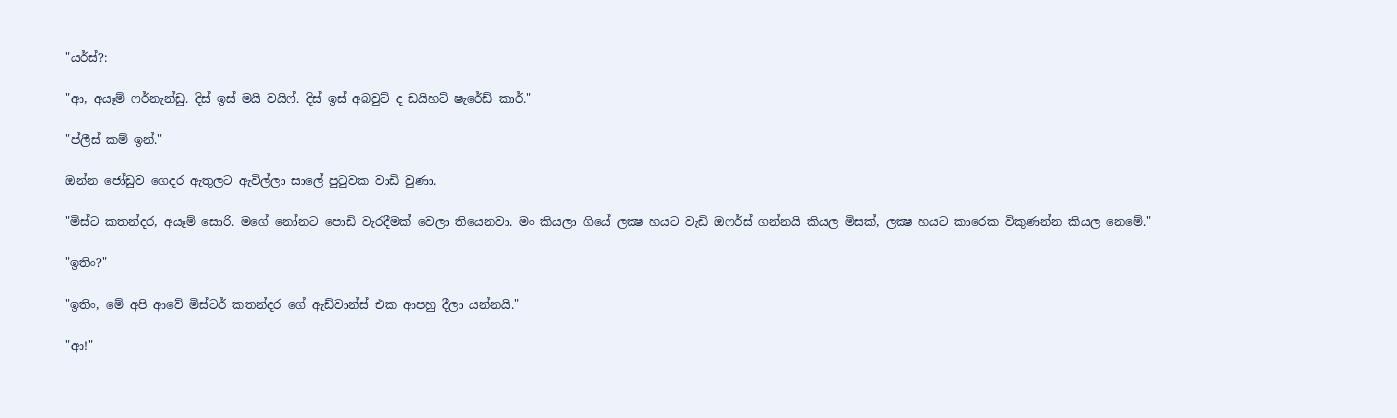"යර්ස්?:

"ආ, අයෑම් ෆර්නැන්ඩු. දිස් ඉස් මයි වයිෆ්. දිස් ඉස් අබවුට් ද ඩයිහට් ෂැරේඩ් කාර්."

"ප්ලීස් කම් ඉන්."

ඔන්න ජෝඩුව ගෙදර ඇතුලට ඇවිල්ලා සාලේ පුටුවක වාඩි වුණා.

"මිස්ට කතන්දර, අයෑම් සොරි. මගේ නෝනට පොඩි වැරදීමක් වෙලා තියෙනවා. මං කියලා ගියේ ලක්‍ෂ හයට වැඩි ඔෆර්ස් ගන්නයි කියල මිසක්, ලක්‍ෂ හයට කාරෙක විකුණන්න කියල නෙමේ."

"ඉතිං?"

"ඉතිං, මේ අපි ආවේ මිස්ටර් කතන්දර ගේ ඇඩ්වාන්ස් එක ආපහු දීලා යන්නයි."

"ආ!"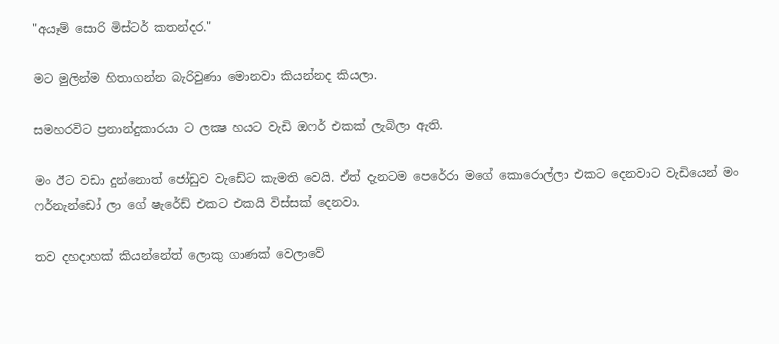"අයෑම් සොරි මිස්ටර් කතන්දර."

මට මුලින්ම හිතාගන්න බැරිවුණා මොනවා කියන්නද කියලා.

සමහරවිට ප්‍රනාන්දුකාරයා ට ලක්‍ෂ හයට වැඩි ඔෆර් එකක් ලැබිලා ඇති.

මං ඊට වඩා දුන්නොත් ජෝඩුව වැඩේට කැමති වෙයි. ඒත් දැනටම පෙරේරා මගේ කොරොල්ලා එකට දෙනවාට වැඩියෙන් මං ෆර්නැන්ඩෝ ලා ගේ ෂැරේඩ් එකට එකයි විස්සක් දෙනවා.

තව දහදාහක් කියන්නේත් ලොකු ගාණක් වෙලාවේ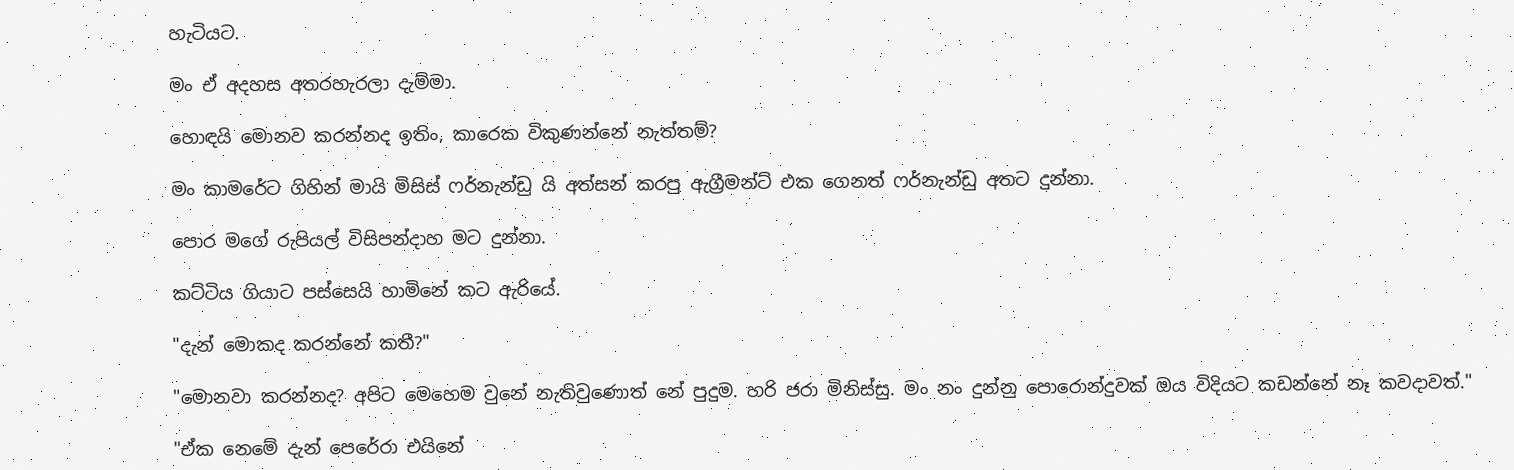හැටියට.

මං ඒ අදහස අතරහැරලා දැම්මා.

හොඳයි මොනව කරන්නද ඉතිං, කාරෙක විකුණන්නේ නැත්තම්?

මං කාමරේට ගිහින් මායි මිසිස් ෆර්නැන්ඩු යි අත්සන් කරපු ඇග්‍රීමන්ට් එක ගෙනත් ෆර්නැන්ඩු අතට දුන්නා.

පොර මගේ රුපියල් විසිපන්දාහ මට දුන්නා.

කට්ටිය ගියාට පස්සෙයි හාමිනේ කට ඇරියේ.

"දැන් මොකද කරන්නේ කතී?"

"මොනවා කරන්නද? අපිට මෙහෙම වුනේ නැතිවුණොත් නේ පුදුම. හරි ජරා මිනිස්සු. මං නං දුන්නු පොරොන්දුවක් ඔය විදියට කඩන්නේ නෑ කවදාවත්."

"ඒක නෙමේ දැන් පෙරේරා එයිනේ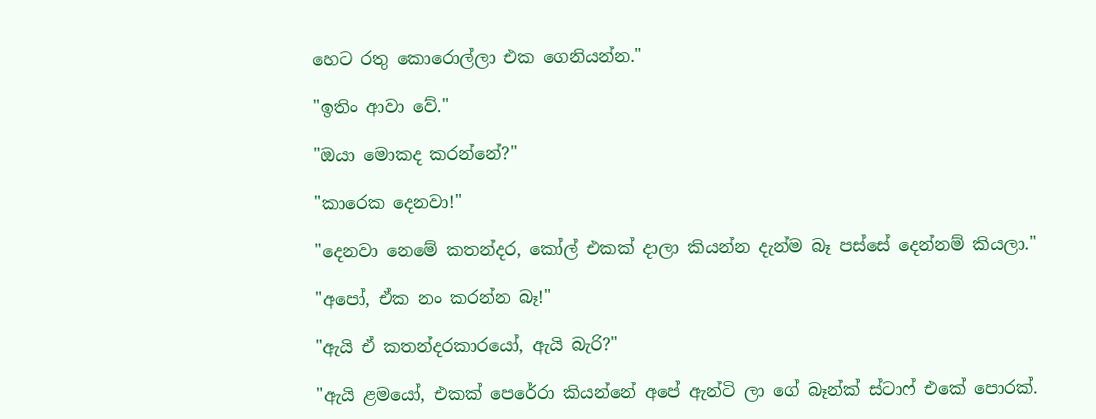හෙට රතු කොරොල්ලා එක ගෙනියන්න."

"ඉතිං ආවා වේ."

"ඔයා මොකද කරන්නේ?"

"කාරෙක දෙනවා!"

"දෙනවා නෙමේ කතන්දර, කෝල් එකක් දාලා කියන්න දැන්ම බෑ පස්සේ දෙන්නම් කියලා."

"අපෝ, ඒක නං කරන්න බෑ!"

"ඇයි ඒ කතන්දරකාරයෝ, ඇයි බැරි?"

"ඇයි ළමයෝ, එකක් පෙරේරා කියන්නේ අපේ ඇන්ටි ලා ගේ බෑන්ක් ස්ටාෆ් එකේ පොරක්.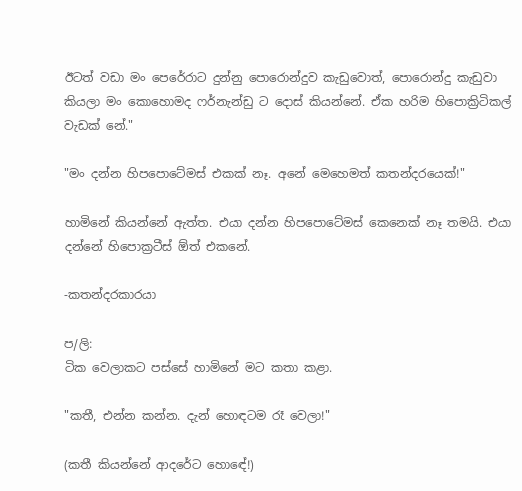ඊටත් වඩා මං පෙරේරාට දුන්නු පොරොන්දුව කැඩුවොත්, පොරොන්දු කැඩුවා කියලා මං කොහොමද ෆර්නැන්ඩු ට දොස් කියන්නේ. ඒක හරිම හිපොක්‍රිටිකල් වැඩක් නේ."

"මං දන්න හිපපොටේමස් එකක් නෑ. අනේ මෙහෙමත් කතන්දරයෙක්!"

හාමිනේ කියන්නේ ඇත්ත. එයා දන්න හිපපොටේමස් කෙනෙක් නෑ තමයි. එයා දන්නේ හිපොක්‍රටීස් ඕත් එකනේ.

-කතන්දරකාරයා

ප/ලි:
ටික වෙලාකට පස්සේ හාමිනේ මට කතා කළා.

"කතී, එන්න කන්න. දැන් හොඳටම රෑ වෙලා!"

(කතී කියන්නේ ආදරේට හොඳේ!)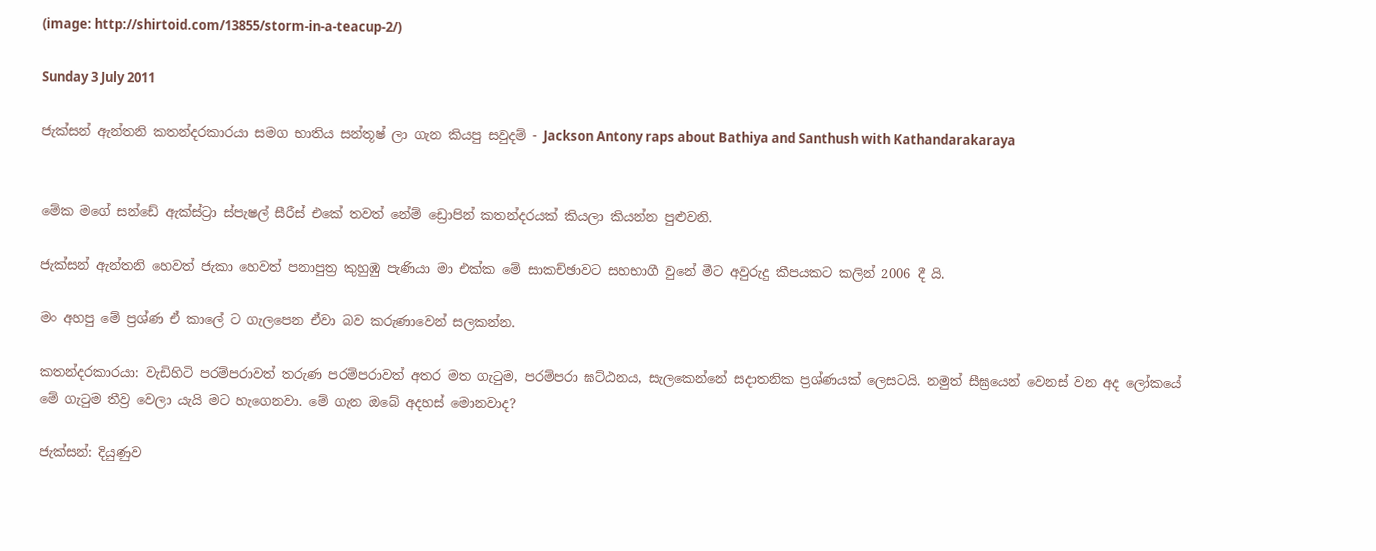(image: http://shirtoid.com/13855/storm-in-a-teacup-2/)

Sunday 3 July 2011

ජැක්සන් ඇන්තනි කතන්දරකාරයා සමග භාතිය සන්තූෂ් ලා ගැන කියපු සවුදම් - Jackson Antony raps about Bathiya and Santhush with Kathandarakaraya


මේක මගේ සන්ඩේ ඇක්ස්ට්‍රා ස්පැෂල් සීරීස් එකේ තවත් නේම් ඩ්‍රොපින් කතන්දරයක් කියලා කියන්න පුළුවනි.

ජැක්සන් ඇන්තනි හෙවත් ජැකා හෙවත් පනාපුත්‍ර කුහුඹු පැණියා මා එක්ක මේ සාකච්ඡාවට සහභාගී වුනේ මීට අවුරුදු කීපයකට කලින් 2006 දී යි.

මං අහපු මේ ප්‍රශ්ණ ඒ කාලේ ට ගැලපෙන ඒවා බව කරුණාවෙන් සලකන්න.

කතන්දරකාරයා: වැඩිහිටි පරම්පරාවත් තරුණ පරම්පරාවත් අතර මත ගැටුම, පරම්පරා ඝට්ඨනය, සැලකෙන්නේ සදාතනික ප්‍රශ්ණයක් ලෙසටයි. නමුත් සීඝ්‍රයෙන් වෙනස් වන අද ලෝකයේ මේ ගැටුම තීව්‍ර වෙලා යැයි මට හැගෙනවා. මේ ගැන ඔබේ අදහස් මොනවාද?

ජැක්සන්: දියුණුව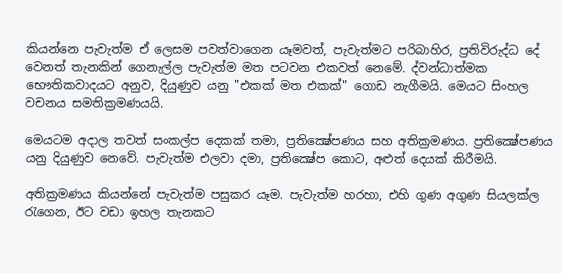කියන්නෙ පැවැත්ම ඒ ලෙසම පවත්වාගෙන යෑමවත්, පැවැත්මට පරිබාහිර, ප්‍රතිවිරුද්ධ දේ වෙනත් තැනකින් ගෙනැල්ල පැවැත්ම මත පටවන එකවත් නෙමේ. ද්වන්ධාත්මක භෞතිකවාදයට අනුව, දියුණුව යනු "එකක් මත එකක්" ගොඩ නැගීමයි. මෙයට සිංහල වචනය සමතික්‍රමණයයි.

මෙයටම අදාල තවත් සංකල්ප දෙකක් තමා, ප්‍රතික්‍ෂේපණය සහ අතික්‍රමණය. ප්‍රතික්‍ෂේපණය යනු දියුණුව නෙවේ. පැවැත්ම එලවා දමා, ප්‍රතික්‍ෂේප කොට, අළුත් දෙයක් කිරීමයි.

අතික්‍රමණය කියන්නේ පැවැත්ම පසුකර යෑම. පැවැත්ම හරහා, එහි ගුණ අගුණ සියලක්ල රැගෙන, ඊට වඩා ඉහල තැනකට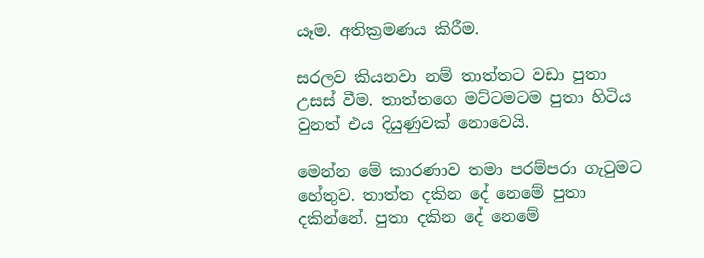යෑම. අතික්‍රමණය කිරීම.

සරලව කියනවා නම් තාත්තට වඩා පුතා උසස් වීම. තාත්තගෙ මට්ටමටම පුතා හිටිය වුනත් එය දියුණුවක් නොවෙයි.

මෙන්න මේ කාරණාව තමා පරම්පරා ගැටුමට හේතුව. තාත්ත දකින දේ නෙමේ පුතා දකින්නේ. පුතා දකින දේ නෙමේ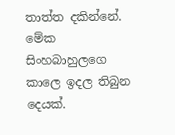තාත්ත දකින්නේ. මේක සිංහබාහුලගෙ කාලෙ ඉදල තිබුන දෙයක්.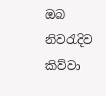ඔබ නිවරැදිව කිව්වා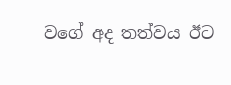වගේ අද තත්වය ඊට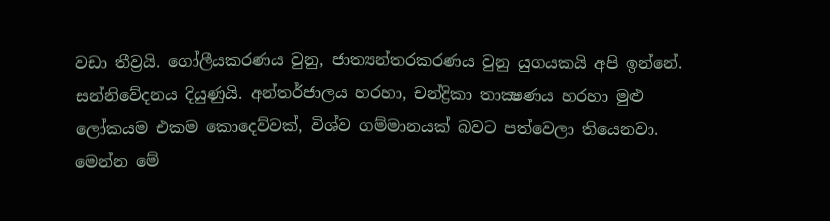වඩා තීව්‍රයි. ගෝලීයකරණය වුනු, ජාත්‍යන්තරකරණය වුනු යුගයකයි අපි ඉන්නේ. සන්නිවේදනය දියුණුයි. අන්තර්ජාලය හරහා, චන්ද්‍රිකා තාක්‍ෂණය හරහා මුළු ලෝකයම එකම කොදෙව්වක්, විශ්ව ගම්මානයක් බවට පත්වෙලා තියෙනවා. මෙන්න මේ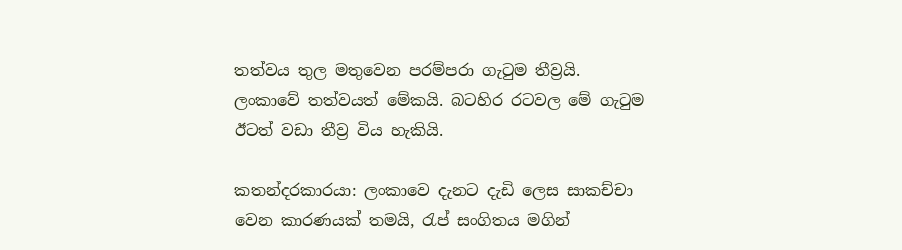තත්වය තුල මතුවෙන පරම්පරා ගැටුම තීව්‍රයි. ලංකාවේ තත්වයත් මේකයි. බටහිර රටවල මේ ගැටුම ඊටත් වඩා තීව්‍ර විය හැකියි.

කතන්දරකාරයා: ලංකාවෙ දැනට දැඩි ලෙස සාකච්චා වෙන කාරණයක් තමයි, රැප් සංගිතය මගින්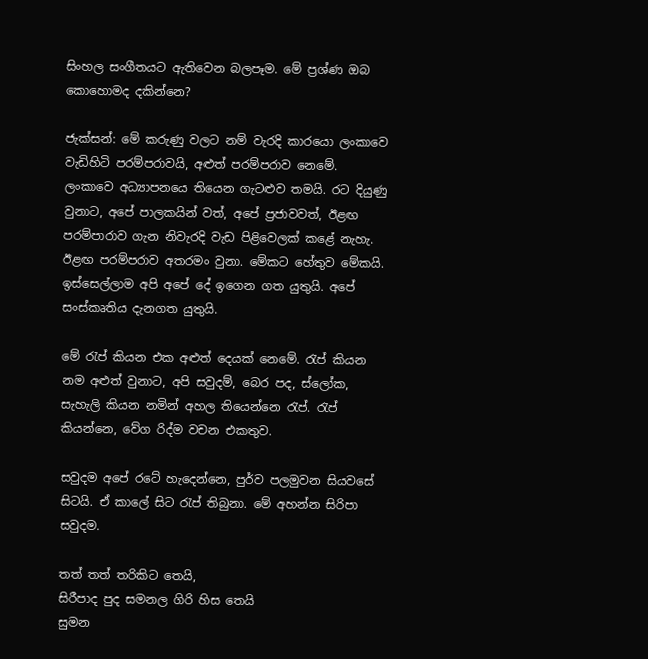සිංහල සංගීතයට ඇතිවෙන බලපෑම. මේ ප්‍රශ්ණ ඔබ කොහොමද දකින්නෙ?

ජැක්සන්: මේ කරුණු වලට නම් වැරදි කාරයො ලංකාවෙ වැඩිහිටි පරම්පරාවයි, අළුත් පරම්පරාව නෙමේ. ලංකාවෙ අධ්‍යාපනයෙ තියෙන ගැටළුව තමයි. රට දියුණු වුනාට, අපේ පාලකයින් වත්, අපේ ප්‍රජාවවත්, ඊළඟ පරම්පාරාව ගැන නිවැරදි වැඩ පිළිවෙලක් කළේ නැහැ. ඊළඟ පරම්පරාව අතරමං වුනා. මේකට හේතුව මේකයි. ඉස්සෙල්ලාම අපි අපේ දේ ඉගෙන ගත යුතුයි. අපේ සංස්කෘතිය දැනගත යුතුයි.

මේ රැප් කියන එක අළුත් දෙයක් නෙමේ. රැප් කියන නම අළුත් වුනාට, අපි සවුදම්, බෙර පද, ස්ලෝක, සැහැලි කියන නමින් අහල තියෙන්නෙ රැප්. රැප් කියන්නෙ, වේග රිද්ම වචන එකතුව.

සවුදම අපේ රටේ හැදෙන්නෙ, පුර්ව පලමුවන සියවසේ සිටයි. ඒ කාලේ සිට රැප් තිබුනා. මේ අහන්න සිරිපා සවුදම.

තත් තත් තරිකිට තෙයි,
සිරීපාද පුද සමනල ගිරි හිස තෙයි
සුමන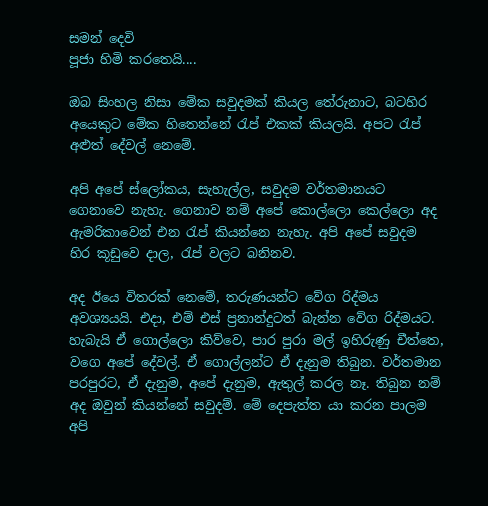සමන් දෙවි
පූජා හිමි කරතෙයි....

ඔබ සිංහල නිසා මේක සවුදමක් කියල තේරුනාට, බටහිර අයෙකුට මේක හිතෙන්නේ රැප් එකක් කියලයි. අපට රැප් අළුත් දේවල් නෙමේ.

අපි අපේ ස්ලෝකය, සැහැල්ල, සවුදම වර්තමානයට ගෙනාවෙ නැහැ. ගෙනාව නම් අපේ කොල්ලො කෙල්ලො අද ඇමරිකාවෙන් එන රැප් කියන්නෙ නැහැ. අපි අපේ සවුදම හිර කූඩුවෙ දාල, රැප් වලට බනිනව.

අද ඊයෙ විතරක් නෙමේ, තරුණයන්ට වේග රිද්මය අවශ්‍යයයි. එදා, එම් එස් ප්‍රනාන්දුටත් බැන්න වේග රිද්මයට. හැබැයි ඒ ගොල්ලො කිව්වෙ, පාර පුරා මල් ඉහිරුණු චීත්තෙ, වගෙ අපේ දේවල්. ඒ ගොල්ලන්ට ඒ දැනුම තිබුන. වර්තමාන පරපුරට, ඒ දැනුම, අපේ දැනුම, ඇතුල් කරල නෑ. තිබුන නම් අද ඔවුන් කියන්නේ සවුදම්. මේ දෙපැත්ත යා කරන පාලම අපි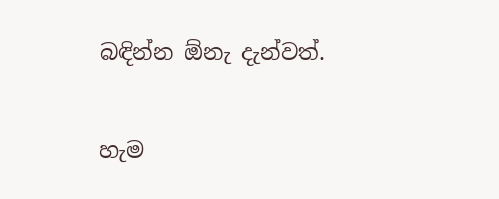බඳින්න ඕනැ දැන්වත්.

හැම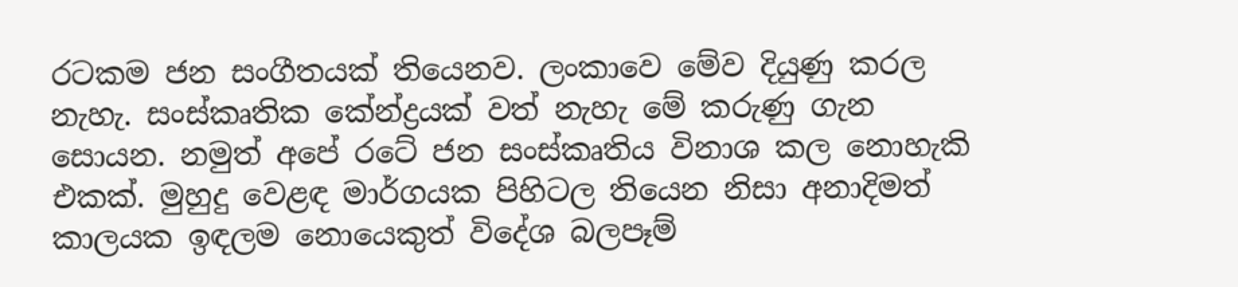රටකම ජන සංගීතයක් තියෙනව. ලංකාවෙ මේව දියුණු කරල නැහැ. සංස්කෘතික කේන්ද්‍රයක් වත් නැහැ මේ කරුණු ගැන සොයන. නමුත් අපේ රටේ ජන සංස්කෘතිය විනාශ කල නොහැකි එකක්. මුහුදු වෙළඳ මාර්ගයක පිහිටල තියෙන නිසා අනාදිමත් කාලයක ඉඳලම නොයෙකුත් විදේශ බලපෑම්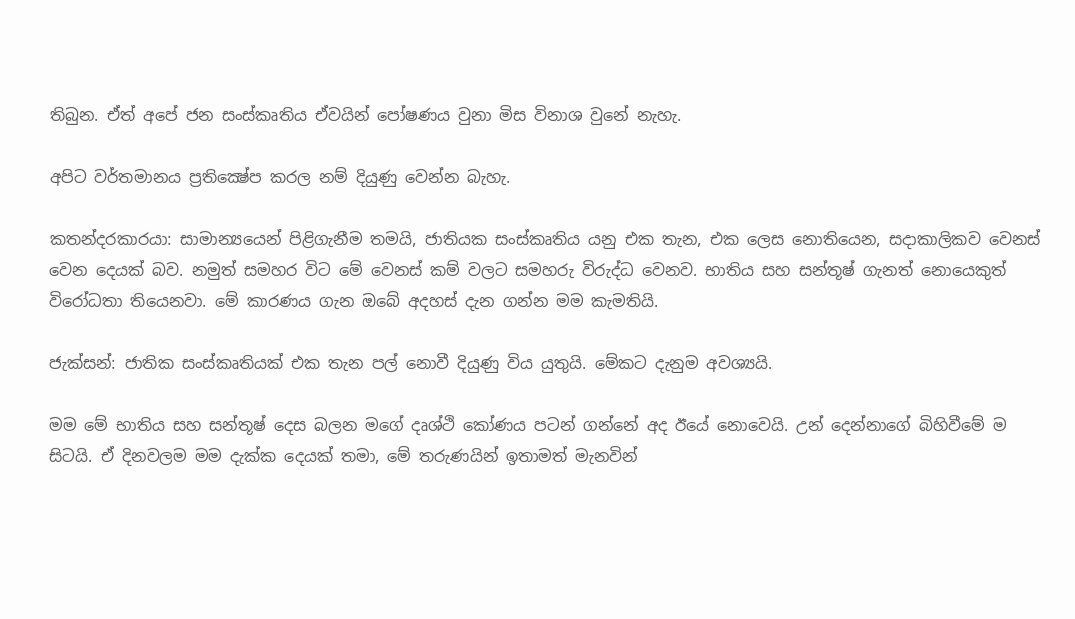තිබුන. ඒත් අපේ ජන සංස්කෘතිය ඒවයින් පෝෂණය වුනා මිස විනාශ වුනේ නැහැ.

අපිට වර්තමානය ප්‍රතික්‍ෂේප කරල නම් දියුණු වෙන්න බැහැ.

කතන්දරකාරයා: සාමාන්‍යයෙන් පිළිගැනීම තමයි, ජාතියක සංස්කෘතිය යනු එක තැන, එක ලෙස නොතියෙන, සදාකාලිකව වෙනස් වෙන දෙයක් බව. නමුත් සමහර විට මේ වෙනස් කම් වලට සමහරු විරුද්ධ වෙනව. භාතිය සහ සන්තූෂ් ගැනත් නොයෙකුත් විරෝධතා තියෙනවා. මේ කාරණය ගැන ඔබේ අදහස් දැන ගන්න මම කැමතියි.

ජැක්සන්: ජාතික සංස්කෘතියක් එක තැන පල් නොවී දියුණු විය යුතුයි. මේකට දැනුම අවශ්‍යයි.

මම මේ භාතිය සහ සන්තූෂ් දෙස බලන මගේ දෘශ්ථි කෝණය පටන් ගන්නේ අද ඊයේ නොවෙයි. උන් දෙන්නාගේ බිහිවීමේ ම සිටයි. ඒ දිනවලම මම දැක්ක දෙයක් තමා, මේ තරුණයින් ඉතාමත් මැනවින්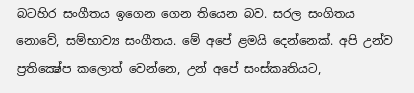බටහිර සංගීතය ඉගෙන ගෙන තියෙන බව. සරල සංගිතය නොවේ, සම්භාව්‍ය සංගීතය. මේ අපේ ළමයි දෙන්නෙක්. අපි උන්ව ප්‍රතික්‍ෂේප කලොත් වෙන්නෙ, උන් අපේ සංස්කෘතියට,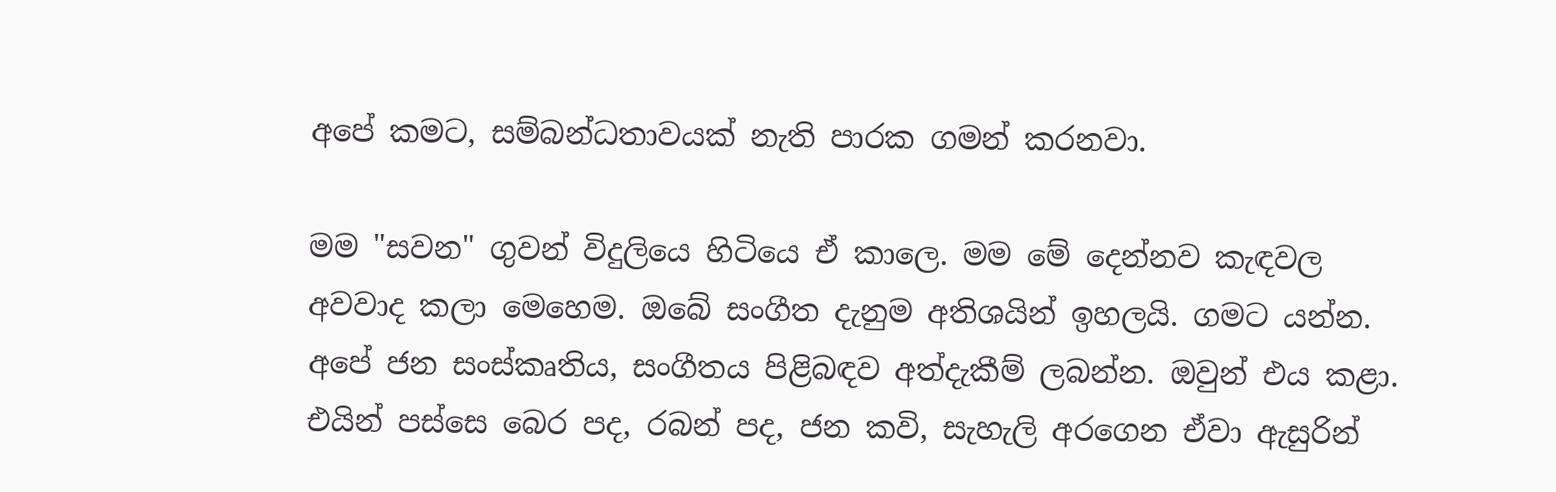අපේ කමට, සම්බන්ධතාවයක් නැති පාරක ගමන් කරනවා.

මම "සවන" ගුවන් විදුලියෙ හිටියෙ ඒ කාලෙ. මම මේ දෙන්නව කැඳවල අවවාද කලා මෙහෙම. ඔබේ සංගීත දැනුම අතිශයින් ඉහලයි. ගමට යන්න. අපේ ජන සංස්කෘතිය, සංගීතය පිළිබඳව අත්දැකීම් ලබන්න. ඔවුන් එය කළා. එයින් පස්සෙ බෙර පද, රබන් පද, ජන කවි, සැහැලි අරගෙන ඒවා ඇසුරින්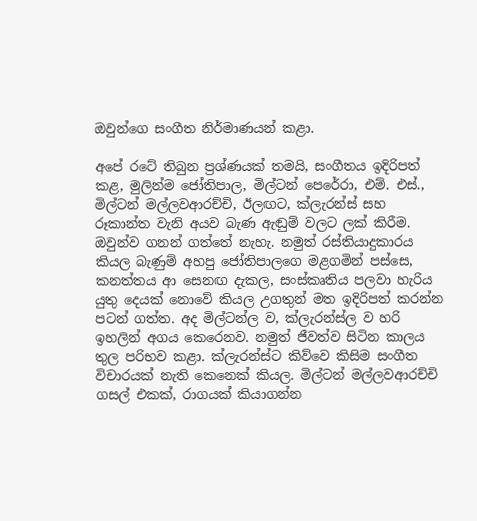ඔවුන්ගෙ සංගීත නිර්මාණයන් කළා.

අපේ රටේ තිබුන ප්‍රශ්ණයක් තමයි, සංගීතය ඉදිරිපත් කළ, මුලින්ම ජෝතිපාල, මිල්ටන් පෙරේරා, එම්. එස්., මිල්ටන් මල්ලවආරච්චි, ඊලඟට, ක්ලැරන්ස් සහ රූකාන්ත වැනි අයව බැණ ඇඬුම් වලට ලක් කිරීම. ඔවුන්ව ගනන් ගත්තේ නැහැ. නමුත් රස්තියාදුකාරය කියල බැණුම් අහපු ජෝතිපාලගෙ මළගමින් පස්සෙ, කනත්තය ආ සෙනඟ දැකල, සංස්කෘතිය පලවා හැරිය යුතු දෙයක් නොවේ කියල උගතුන් මත ඉදිරිපත් කරන්න පටන් ගත්ත. අද මිල්ටන්ල ව, ක්ලැරන්ස්ල ව හරි ඉහලින් අගය කෙරෙනව. නමුත් ජීවත්ව සිටින කාලය තුල පරිභව කළා. ක්ලැරන්ස්ට කිව්වෙ කිසිම සංගීත විචාරයක් නැති කෙනෙක් කියල. මිල්ටන් මල්ලවආරච්චි ගසල් එකක්, රාගයක් කියාගන්න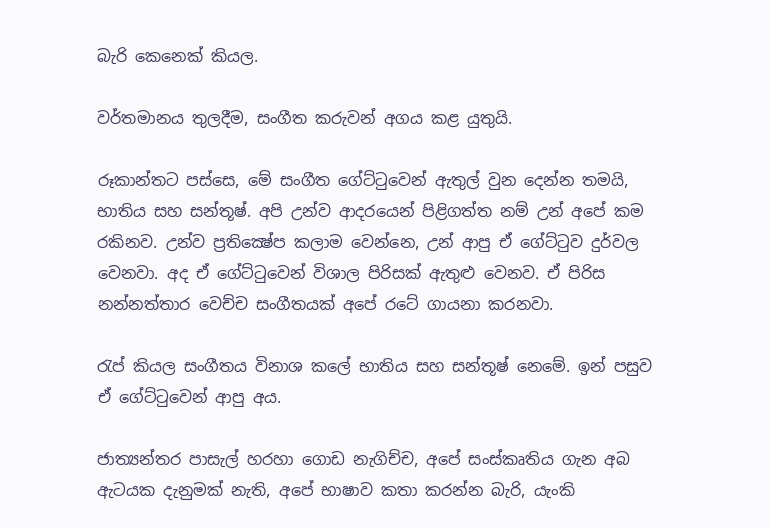බැරි කෙනෙක් කියල.

වර්තමානය තුලදීම, සංගීත කරුවන් අගය කළ යුතුයි.

රූකාන්තට පස්සෙ, මේ සංගීත ගේට්ටුවෙන් ඇතුල් වුන දෙන්න තමයි, භාතිය සහ සන්තූෂ්. අපි උන්ව ආදරයෙන් පිළිගත්ත නම් උන් අපේ කම රකිනව. උන්ව ප්‍රතික්‍ෂේප කලාම වෙන්නෙ, උන් ආපු ඒ ගේට්ටුව දුර්වල වෙනවා. අද ඒ ගේට්ටුවෙන් විශාල පිරිසක් ඇතුළු වෙනව. ඒ පිරිස නන්නත්තාර වෙච්ච සංගීතයක් අපේ රටේ ගායනා කරනවා.

රැප් කියල සංගීතය විනාශ කලේ භාතිය සහ සන්තූෂ් නෙමේ. ඉන් පසුව ඒ ගේට්ටුවෙන් ආපු අය.

ජාත්‍යන්තර පාසැල් හරහා ගොඩ නැගිච්ච, අපේ සංස්කෘතිය ගැන අබ ඇටයක දැනුමක් නැති, අපේ භාෂාව කතා කරන්න බැරි, යැංකි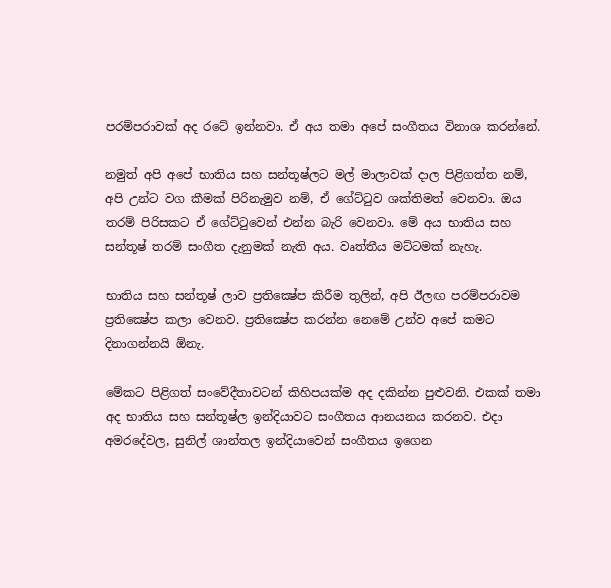පරම්පරාවක් අද රටේ ඉන්නවා. ඒ අය තමා අපේ සංගීතය විනාශ කරන්නේ.

නමුත් අපි අපේ භාතිය සහ සන්තූෂ්ලට මල් මාලාවක් දාල පිළිගත්ත නම්, අපි උන්ට වග කීමක් පිරිනැමුව නම්, ඒ ගේට්ටුව ශක්තිමත් වෙනවා. ඔය තරම් පිරිසකට ඒ ගේට්ටුවෙන් එන්න බැරි වෙනවා. මේ අය භාතිය සහ සන්තූෂ් තරම් සංගීත දැනුමක් නැති අය. වෘත්තීය මට්ටමක් නැහැ.

භාතිය සහ සන්තූෂ් ලාව ප්‍රතික්‍ෂේප කිරීම තුලින්, අපි ඊලඟ පරම්පරාවම ප්‍රතික්‍ෂේප කලා වෙනව. ප්‍රතික්‍ෂේප කරන්න නෙමේ උන්ව අපේ කමට දිනාගන්නයි ඕනැ.

මේකට පිළිගත් සංවේදීතාවටන් කිහිපයක්ම අද දකින්න පුළුවනි. එකක් තමා අද භාතිය සහ සන්තූෂ්ල ඉන්දියාවට සංගීතය ආනයනය කරනව. එදා අමරදේවල, සුනිල් ශාන්තල ඉන්දියාවෙන් සංගීතය ඉගෙන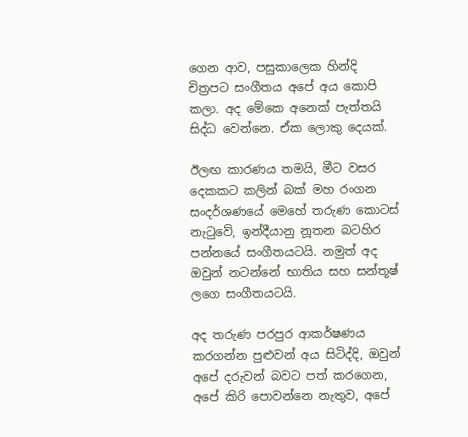ගෙන ආව, පසුකාලෙක හින්දි චිත්‍රපට සංගීතය අපේ අය කොපි කලා. අද මේකෙ අනෙක් පැත්තයි සිද්ධ වෙන්නෙ. ඒක ලොකු දෙයක්.

ඊලඟ කාරණය තමයි, මීට වසර දෙකකට කලින් බක් මහ රංගන සංදර්ශණයේ මෙහේ තරුණ කොටස් නැටුවේ, ඉන්දීයානු නූතන බටහිර පන්නයේ සංගීතයටයි. නමුත් අද ඔවුන් නටන්නේ භාතිය සහ සන්තූෂ් ලගෙ සංගීතයටයි.

අද තරුණ පරපුර ආකර්ෂණය කරගන්න පුළුවන් අය සිටිද්දි, ඔවුන් අපේ දරුවන් බවට පත් කරගෙන, අපේ කිරි පොවන්නෙ නැතුව, අපේ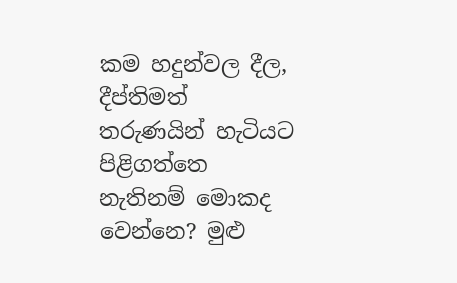කම හදුන්වල දීල, දීප්තිමත් තරුණයින් හැටියට පිළිගත්තෙ නැතිනම් මොකද වෙන්නෙ? මුළු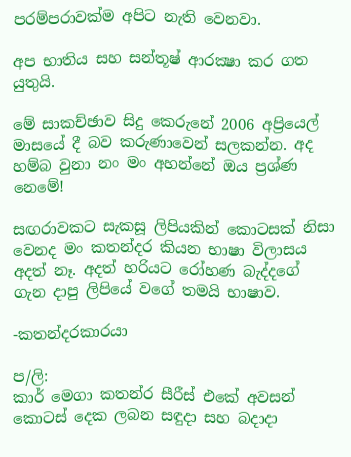පරම්පරාවක්ම අපිට නැති වෙනවා.

අප භාතිය සහ සන්තූෂ් ආරක්‍ෂා කර ගත යුතුයි.

මේ සාකච්ඡාව සිදු කෙරුනේ 2006 අප්‍රියෙල් මාසයේ දී බව කරුණාවෙන් සලකන්න. අද හම්බ වුනා නං මං අහන්නේ ඔය ප්‍රශ්ණ නෙමේ!

සඟරාවකට සැකසූ ලිපියකින් කොටසක් නිසා වෙනද මං කතන්දර කියන භාෂා විලාසය අදත් නෑ. අදත් හරියට රෝහණ බැද්දගේ ගැන දාපු ලිපියේ වගේ තමයි භාෂාව.

-කතන්දරකාරයා

ප/ලි:
කාර් මෙගා කතන්ර සීරීස් එකේ අවසන් කොටස් දෙක ලබන සඳුදා සහ බදාදා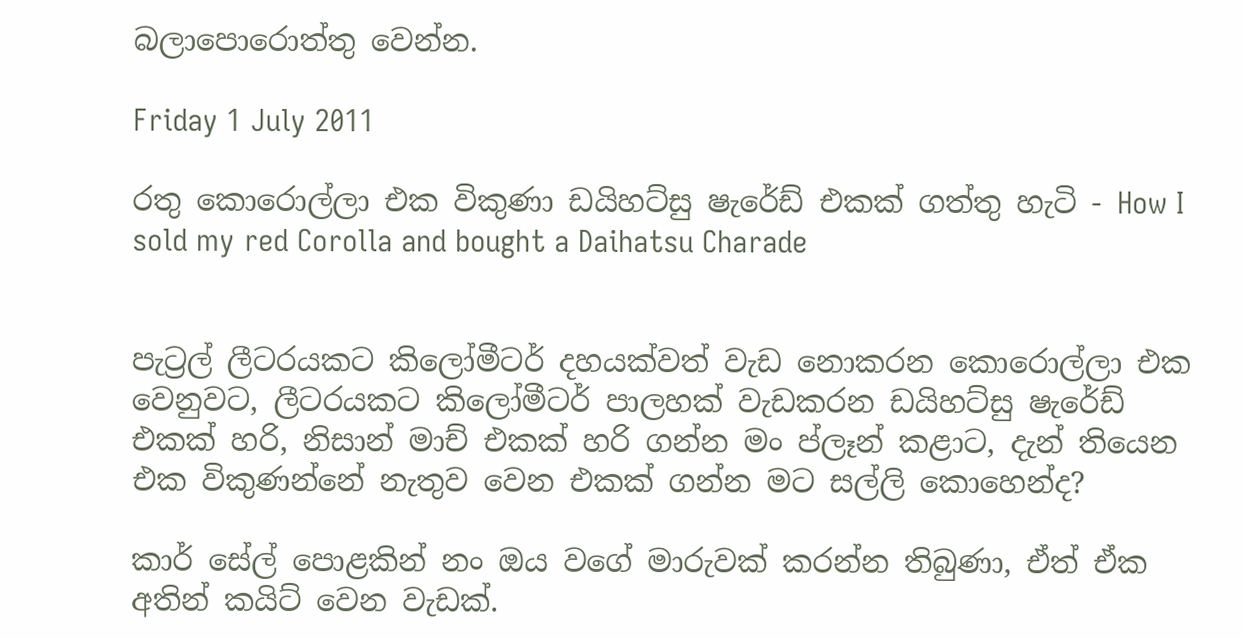බලාපොරොත්තු වෙන්න.

Friday 1 July 2011

රතු කොරොල්ලා එක විකුණා ඩයිහට්සු ෂැරේඩ් එකක් ගත්තු හැටි - How I sold my red Corolla and bought a Daihatsu Charade


පැට්‍රල් ලීටරයකට කිලෝමීටර් දහයක්වත් වැඩ නොකරන කොරොල්ලා එක වෙනුවට, ලීටරයකට කිලෝමීටර් පාලහක් වැඩකරන ඩයිහට්සු ෂැරේඩ් එකක් හරි, නිසාන් මාච් එකක් හරි ගන්න මං ප්ලෑන් කළාට, දැන් තියෙන එක විකුණන්නේ නැතුව වෙන එකක් ගන්න මට සල්ලි කොහෙන්ද?

කාර් සේල් පොළකින් නං ඔය වගේ මාරුවක් කරන්න තිබුණා, ඒත් ඒක අතින් කයිට් වෙන වැඩක්.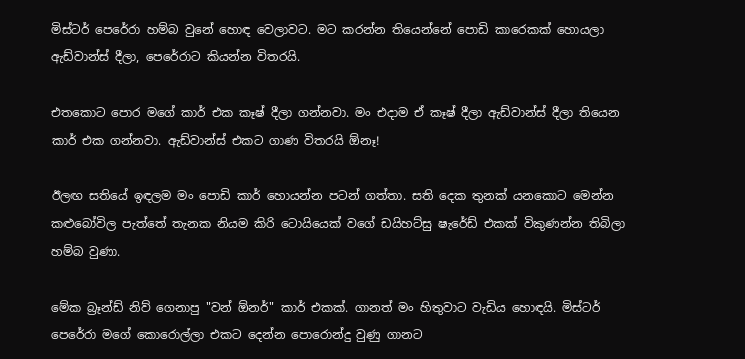මිස්ටර් පෙරේරා හම්බ වුනේ හොඳ වෙලාවට. මට කරන්න තියෙන්නේ පොඩි කාරෙකක් හොයලා ඇඩ්වාන්ස් දීලා, පෙරේරාට කියන්න විතරයි.

එතකොට පොර මගේ කාර් එක කෑෂ් දීලා ගන්නවා. මං එදාම ඒ කෑෂ් දීලා ඇඩ්වාන්ස් දීලා තියෙන කාර් එක ගන්නවා. ඇඩ්වාන්ස් එකට ගාණ විතරයි ඕනෑ!

ඊලඟ සතියේ ඉඳලම මං පොඩි කාර් හොයන්න පටන් ගත්තා. සති දෙක තුනක් යනකොට මෙන්න කළුබෝවිල පැත්තේ තැනක නියම කිරි ටොයියෙක් වගේ ඩයිහට්සු ෂැරේඩ් එකක් විකුණන්න තිබිලා හම්බ වුණා.

මේක බ්‍රෑන්ඩ් නිව් ගෙනාපු "වන් ඕනර්" කාර් එකක්. ගානත් මං හිතුවාට වැඩිය හොඳයි. මිස්ටර් පෙරේරා මගේ කොරොල්ලා එකට දෙන්න පොරොන්දු වුණු ගානට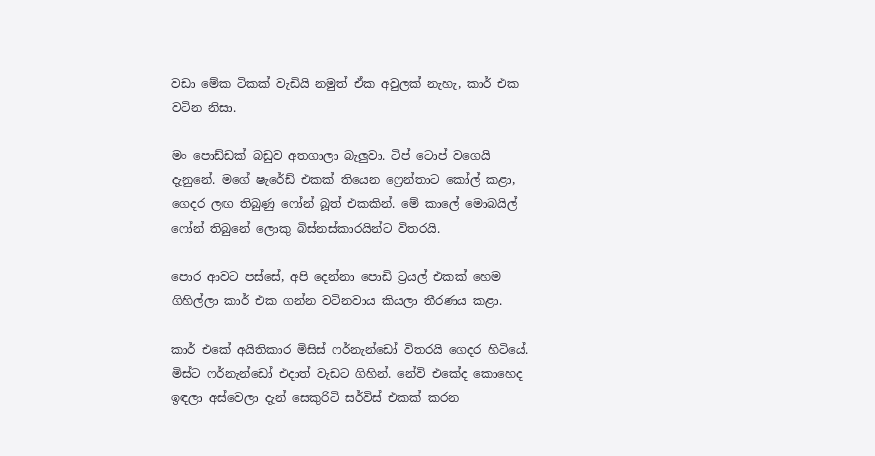වඩා මේක ටිකක් වැඩියි නමුත් ඒක අවුලක් නැහැ, කාර් එක වටින නිසා.

මං පොඩ්ඩක් බඩුව අතගාලා බැලුවා. ටිප් ටොප් වගෙයි දැනුනේ. මගේ ෂැරේඩ් එකක් තියෙන ෆ්‍රෙන්තාට කෝල් කළා, ගෙදර ලඟ තිබුණු ෆෝන් බූත් එකකින්. මේ කාලේ මොබයිල් ෆෝන් තිබුනේ ලොකු බිස්නස්කාරයින්ට විතරයි.

පොර ආවට පස්සේ, අපි දෙන්නා පොඩි ට්‍රයල් එකක් හෙම ගිහිල්ලා කාර් එක ගන්න වටිනවාය කියලා තීරණය කළා.

කාර් එකේ අයිතිකාර මිසිස් ෆර්නැන්ඩෝ විතරයි ගෙදර හිටියේ. මිස්ට ෆර්නැන්ඩෝ එදාත් වැඩට ගිහින්. නේවි එකේද කොහෙද ඉඳලා අස්වෙලා දැන් සෙකුරිටි සර්විස් එකක් කරන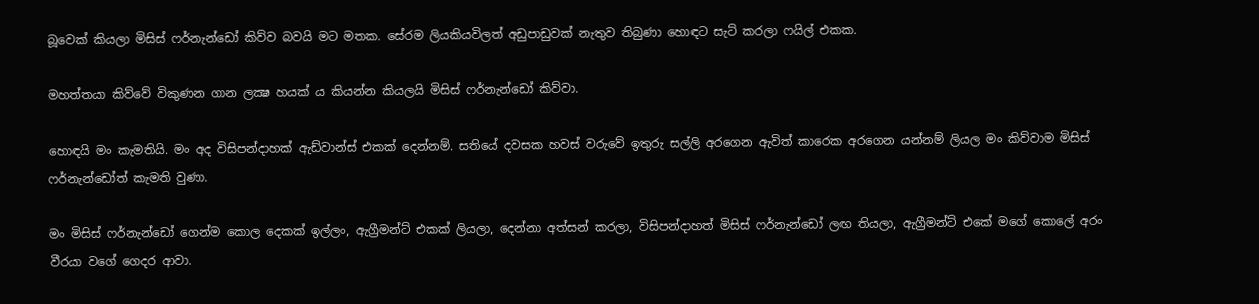බූවෙක් කියලා මිසිස් ෆර්නැන්ඩෝ කිව්ව බවයි මට මතක. සේරම ලියකියවිලත් අඩුපාඩුවක් නැතුව තිබුණා හොඳට සැට් කරලා ෆයිල් එකක.

මහත්තයා කිව්වේ විකුණන ගාන ලක්‍ෂ හයක් ය කියන්න කියලයි මිසිස් ෆර්නැන්ඩෝ කිව්වා.

හොඳයි මං කැමතියි. මං අද විසිපන්දාහක් ඇඩ්වාන්ස් එකක් දෙන්නම්. සතියේ දවසක හවස් වරුවේ ඉතුරු සල්ලි අරගෙන ඇවිත් කාරෙක අරගෙන යන්නම් ලියල මං කිව්වාම මිසිස් ෆර්නැන්ඩෝත් කැමති වුණා.

මං මිසිස් ෆර්නැන්ඩෝ ගෙන්ම කොල දෙකක් ඉල්ලං, ඇග්‍රීමන්ට් එකක් ලියලා, දෙන්නා අත්සන් කරලා, විසිපන්දාහත් මිසිස් ෆර්නැන්ඩෝ ලඟ තියලා, ඇග්‍රීමන්ට් එකේ මගේ කොලේ අරං වීරයා වගේ ගෙදර ආවා.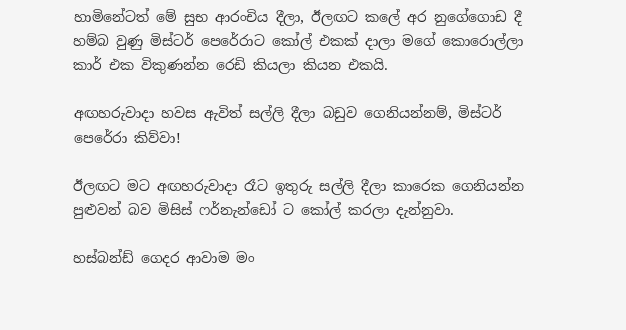හාමිනේටත් මේ සුභ ආරංචිය දීලා, ඊලඟට කලේ අර නුගේගොඩ දී හම්බ වුණු මිස්ටර් පෙරේරාට කෝල් එකක් දාලා මගේ කොරොල්ලා කාර් එක විකුණන්න රෙඩි කියලා කියන එකයි.

අඟහරුවාදා හවස ඇවිත් සල්ලි දීලා බඩුව ගෙනියන්නම්, මිස්ටර් පෙරේරා කිව්වා!

ඊලඟට මට අඟහරුවාදා රෑට ඉතුරු සල්ලි දීලා කාරෙක ගෙනියන්න පුළුවන් බව මිසිස් ෆර්නැන්ඩෝ ට කෝල් කරලා දැන්නුවා.

හස්බන්ඩ් ගෙදර ආවාම මං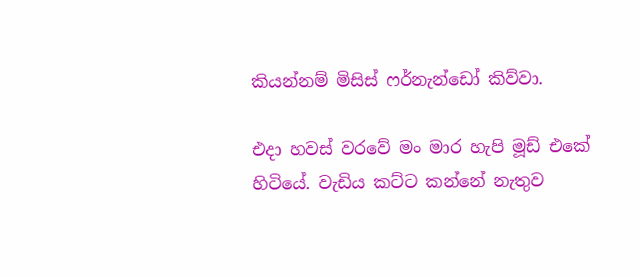කියන්නම් මිසිස් ෆර්නැන්ඩෝ කිව්වා.

එදා හවස් වරවේ මං මාර හැපි මූඩ් එකේ හිටියේ. වැඩිය කට්ට කන්නේ නැතුව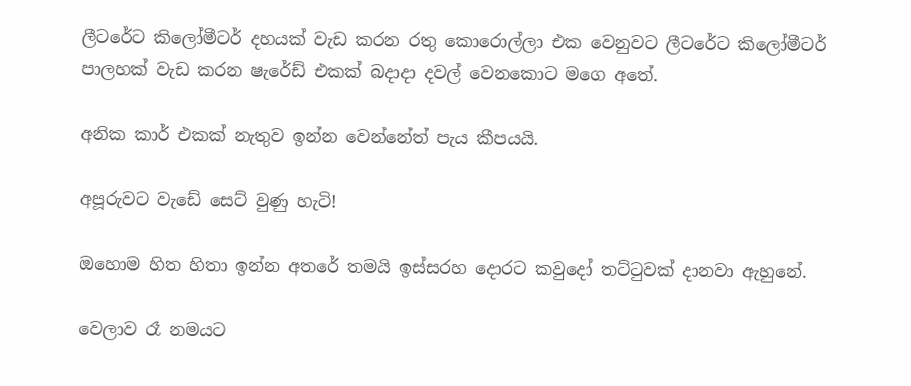ලීටරේට කිලෝමීටර් දහයක් වැඩ කරන රතු කොරොල්ලා එක වෙනුවට ලීටරේට කිලෝමීටර් පාලහක් වැඩ කරන ෂැරේඩ් එකක් බදාදා දවල් වෙනකොට මගෙ අතේ.

අනික කාර් එකක් නැතුව ඉන්න වෙන්නේත් පැය කීපයයි.

අපූරුවට වැඩේ සෙට් වුණු හැටි!

ඔහොම හිත හිතා ඉන්න අතරේ තමයි ඉස්සරහ දොරට කවුදෝ තට්ටුවක් දානවා ඇහුනේ.

වෙලාව රෑ නමයට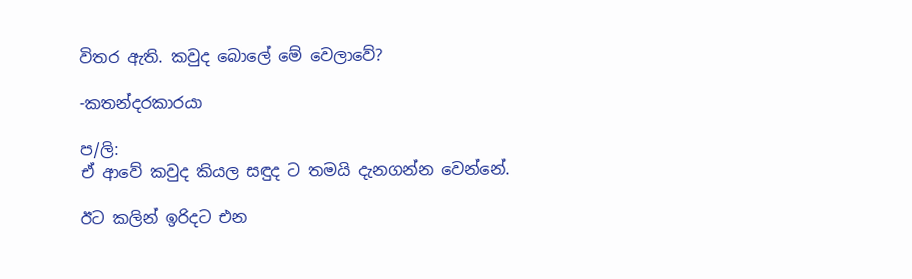විතර ඇති. කවුද බොලේ මේ වෙලාවේ?

-කතන්දරකාරයා

ප/ලි:
ඒ ආවේ කවුද කියල සඳුද ට තමයි දැනගන්න වෙන්නේ.

ඊට කලින් ඉරිදට එන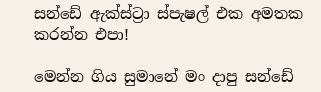සන්ඩේ ඇක්ස්ට්‍රා ස්පැෂල් එක අමතක කරන්න එපා!

මෙන්න ගිය සුමානේ මං දාපු සන්ඩේ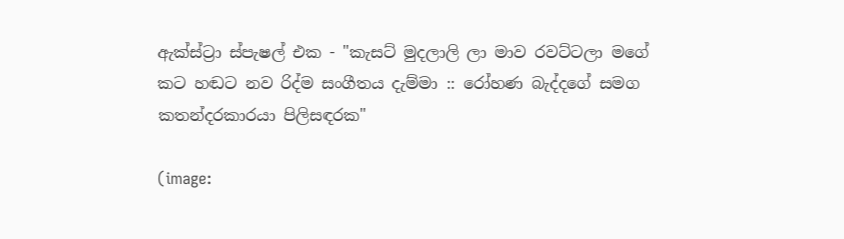ඇක්ස්ට්‍රා ස්පැෂල් එක - "කැසට් මුදලාලි ලා මාව රවට්ටලා මගේ කට හඬට නව රිද්ම සංගීතය දැම්මා :: රෝහණ බැද්දගේ සමග කතන්දරකාරයා පිලිසඳරක"

(image: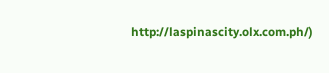http://laspinascity.olx.com.ph/)